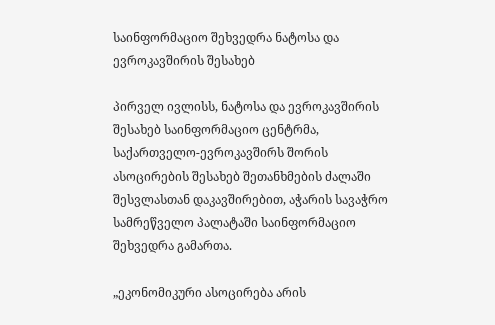საინფორმაციო შეხვედრა ნატოსა და ევროკავშირის შესახებ

პირველ ივლისს, ნატოსა და ევროკავშირის შესახებ საინფორმაციო ცენტრმა, საქართველო-ევროკავშირს შორის ასოცირების შესახებ შეთანხმების ძალაში შესვლასთან დაკავშირებით, აჭარის სავაჭრო სამრეწველო პალატაში საინფორმაციო შეხვედრა გამართა.

„ეკონომიკური ასოცირება არის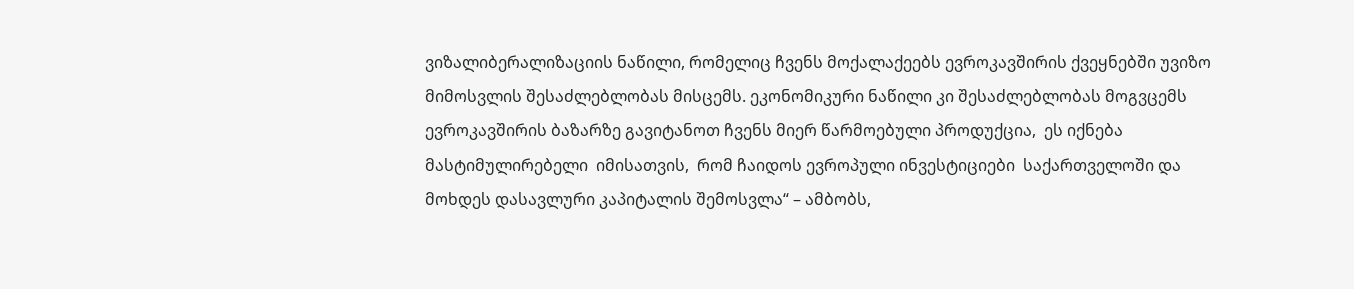ვიზალიბერალიზაციის ნაწილი, რომელიც ჩვენს მოქალაქეებს ევროკავშირის ქვეყნებში უვიზო მიმოსვლის შესაძლებლობას მისცემს. ეკონომიკური ნაწილი კი შესაძლებლობას მოგვცემს ევროკავშირის ბაზარზე გავიტანოთ ჩვენს მიერ წარმოებული პროდუქცია,  ეს იქნება მასტიმულირებელი  იმისათვის,  რომ ჩაიდოს ევროპული ინვესტიციები  საქართველოში და მოხდეს დასავლური კაპიტალის შემოსვლა“ – ამბობს,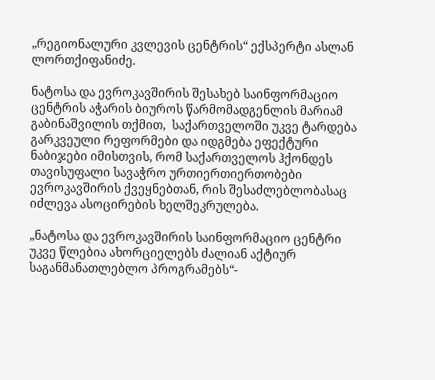„რეგიონალური კვლევის ცენტრის“ ექსპერტი ასლან ლორთქიფანიძე.

ნატოსა და ევროკავშირის შესახებ საინფორმაციო ცენტრის აჭარის ბიუროს წარმომადგენლის მარიამ გაბინაშვილის თქმით,  საქართველოში უკვე ტარდება გარკვეული რეფორმები და იდგმება ეფექტური ნაბიჯები იმისთვის, რომ საქართველოს ჰქონდეს თავისუფალი სავაჭრო ურთიერთიერთობები ევროკავშირის ქვეყნებთან, რის შესაძლებლობასაც იძლევა ასოცირების ხელშეკრულება.

„ნატოსა და ევროკავშირის საინფორმაციო ცენტრი უკვე წლებია ახორციელებს ძალიან აქტიურ საგანმანათლებლო პროგრამებს“-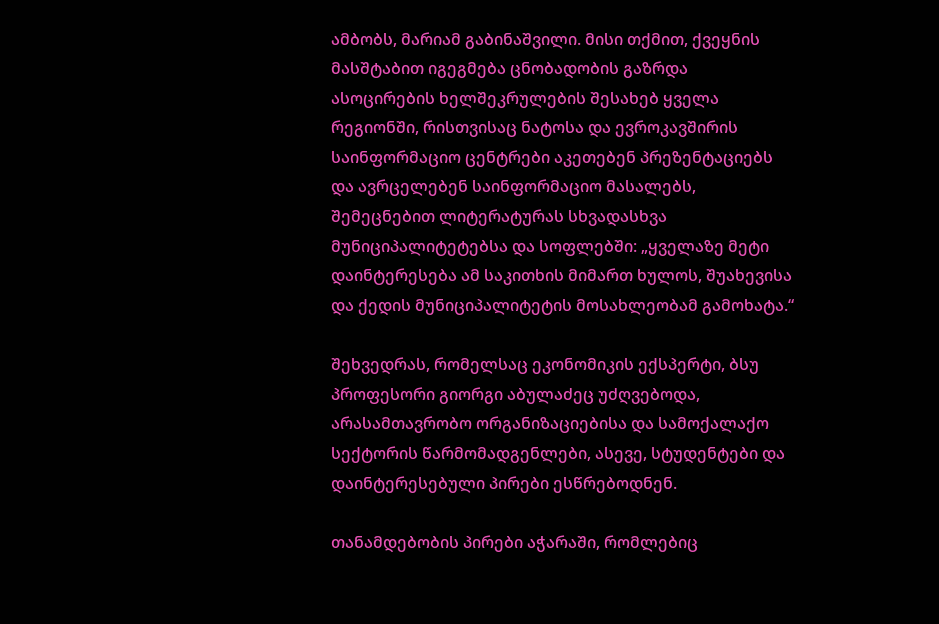ამბობს, მარიამ გაბინაშვილი. მისი თქმით, ქვეყნის მასშტაბით იგეგმება ცნობადობის გაზრდა ასოცირების ხელშეკრულების შესახებ ყველა რეგიონში, რისთვისაც ნატოსა და ევროკავშირის საინფორმაციო ცენტრები აკეთებენ პრეზენტაციებს და ავრცელებენ საინფორმაციო მასალებს, შემეცნებით ლიტერატურას სხვადასხვა მუნიციპალიტეტებსა და სოფლებში: „ყველაზე მეტი დაინტერესება ამ საკითხის მიმართ ხულოს, შუახევისა და ქედის მუნიციპალიტეტის მოსახლეობამ გამოხატა.“

შეხვედრას, რომელსაც ეკონომიკის ექსპერტი, ბსუ პროფესორი გიორგი აბულაძეც უძღვებოდა, არასამთავრობო ორგანიზაციებისა და სამოქალაქო სექტორის წარმომადგენლები, ასევე, სტუდენტები და დაინტერესებული პირები ესწრებოდნენ.

თანამდებობის პირები აჭარაში, რომლებიც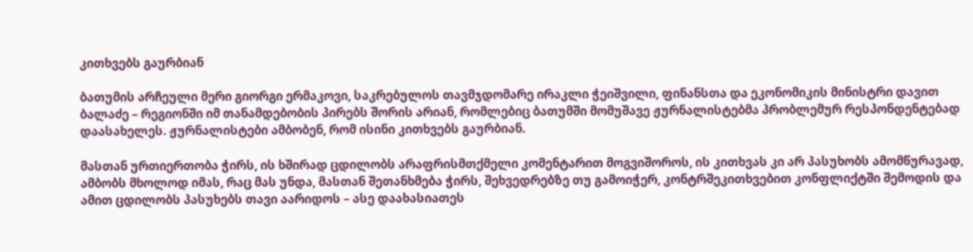კითხვებს გაურბიან

ბათუმის არჩეული მერი გიორგი ერმაკოვი, საკრებულოს თავმჯდომარე ირაკლი ჭეიშვილი, ფინანსთა და ეკონომიკის მინისტრი დავით ბალაძე – რეგიონში იმ თანამდებობის პირებს შორის არიან, რომლებიც ბათუმში მომუშავე ჟურნალისტებმა პრობლემურ რესპონდენტებად დაასახელეს. ჟურნალისტები ამბობენ, რომ ისინი კითხვებს გაურბიან.

მასთან ურთიერთობა ჭირს, ის ხშირად ცდილობს არაფრისმთქმელი კომენტარით მოგვიშოროს, ის კითხვას კი არ პასუხობს ამომწურავად, ამბობს მხოლოდ იმას, რაც მას უნდა, მასთან შეთანხმება ჭირს, შეხვედრებზე თუ გამოიჭერ, კონტრშეკითხვებით კონფლიქტში შემოდის და ამით ცდილობს პასუხებს თავი აარიდოს – ასე დაახასიათეს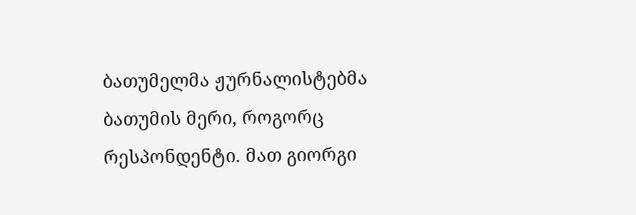ბათუმელმა ჟურნალისტებმა ბათუმის მერი, როგორც რესპონდენტი. მათ გიორგი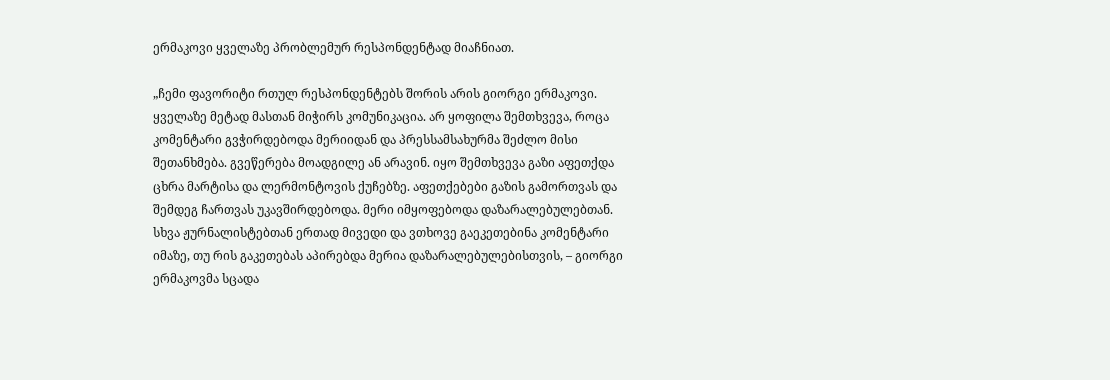ერმაკოვი ყველაზე პრობლემურ რესპონდენტად მიაჩნიათ.

„ჩემი ფავორიტი რთულ რესპონდენტებს შორის არის გიორგი ერმაკოვი. ყველაზე მეტად მასთან მიჭირს კომუნიკაცია. არ ყოფილა შემთხვევა, როცა კომენტარი გვჭირდებოდა მერიიდან და პრესსამსახურმა შეძლო მისი შეთანხმება. გვეწერება მოადგილე ან არავინ. იყო შემთხვევა გაზი აფეთქდა ცხრა მარტისა და ლერმონტოვის ქუჩებზე. აფეთქებები გაზის გამორთვას და შემდეგ ჩართვას უკავშირდებოდა. მერი იმყოფებოდა დაზარალებულებთან. სხვა ჟურნალისტებთან ერთად მივედი და ვთხოვე გაეკეთებინა კომენტარი იმაზე, თუ რის გაკეთებას აპირებდა მერია დაზარალებულებისთვის, – გიორგი ერმაკოვმა სცადა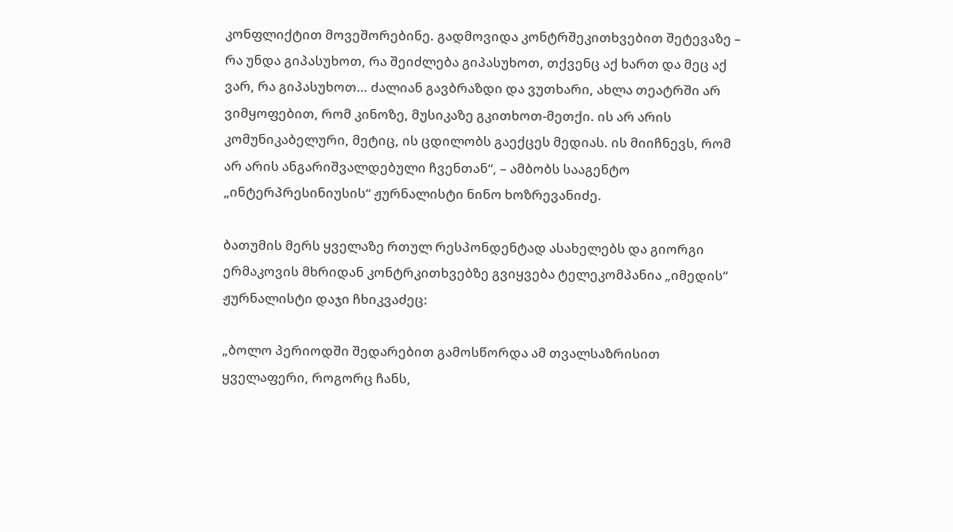კონფლიქტით მოვეშორებინე. გადმოვიდა კონტრშეკითხვებით შეტევაზე – რა უნდა გიპასუხოთ, რა შეიძლება გიპასუხოთ, თქვენც აქ ხართ და მეც აქ ვარ, რა გიპასუხოთ… ძალიან გავბრაზდი და ვუთხარი, ახლა თეატრში არ ვიმყოფებით, რომ კინოზე, მუსიკაზე გკითხოთ-მეთქი. ის არ არის კომუნიკაბელური, მეტიც, ის ცდილობს გაექცეს მედიას. ის მიიჩნევს, რომ არ არის ანგარიშვალდებული ჩვენთან“, – ამბობს სააგენტო „ინტერპრესინიუსის“ ჟურნალისტი ნინო ხოზრევანიძე.

ბათუმის მერს ყველაზე რთულ რესპონდენტად ასახელებს და გიორგი ერმაკოვის მხრიდან კონტრკითხვებზე გვიყვება ტელეკომპანია „იმედის“ ჟურნალისტი დაჯი ჩხიკვაძეც:

„ბოლო პერიოდში შედარებით გამოსწორდა ამ თვალსაზრისით ყველაფერი, როგორც ჩანს,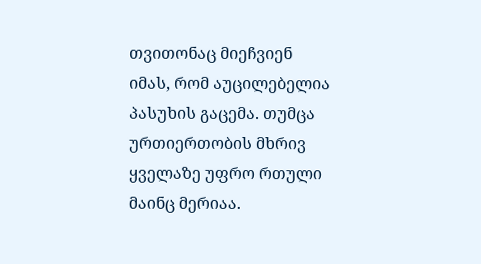თვითონაც მიეჩვიენ იმას, რომ აუცილებელია პასუხის გაცემა. თუმცა ურთიერთობის მხრივ ყველაზე უფრო რთული მაინც მერიაა.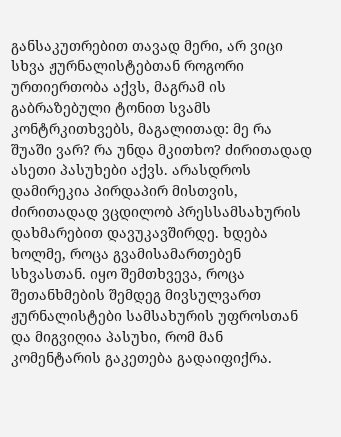განსაკუთრებით თავად მერი, არ ვიცი სხვა ჟურნალისტებთან როგორი ურთიერთობა აქვს, მაგრამ ის გაბრაზებული ტონით სვამს კონტრკითხვებს, მაგალითად: მე რა შუაში ვარ? რა უნდა მკითხო? ძირითადად ასეთი პასუხები აქვს. არასდროს დამირეკია პირდაპირ მისთვის, ძირითადად ვცდილობ პრესსამსახურის დახმარებით დავუკავშირდე. ხდება ხოლმე, როცა გვამისამართებენ სხვასთან. იყო შემთხვევა, როცა შეთანხმების შემდეგ მივსულვართ ჟურნალისტები სამსახურის უფროსთან და მიგვიღია პასუხი, რომ მან კომენტარის გაკეთება გადაიფიქრა.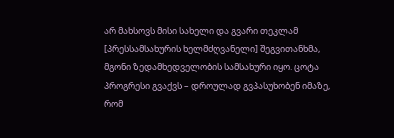არ მახსოვს მისი სახელი და გვარი თეკლამ [პრესსამსახურის ხელმძღვანელი] შეგვითანხმა, მგონი ზედამხედველობის სამსახური იყო. ცოტა პროგრესი გვაქვს – დროულად გვპასუხობენ იმაზე, რომ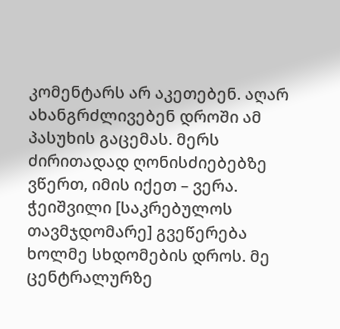კომენტარს არ აკეთებენ. აღარ ახანგრძლივებენ დროში ამ პასუხის გაცემას. მერს ძირითადად ღონისძიებებზე ვწერთ, იმის იქეთ – ვერა. ჭეიშვილი [საკრებულოს თავმჯდომარე] გვეწერება ხოლმე სხდომების დროს. მე ცენტრალურზე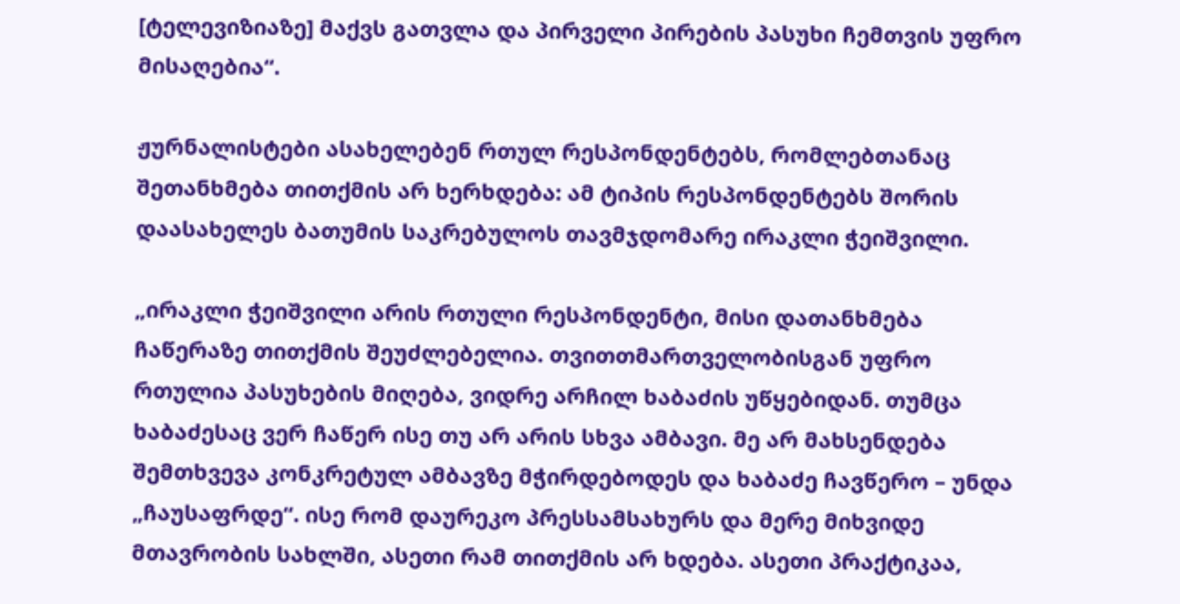[ტელევიზიაზე] მაქვს გათვლა და პირველი პირების პასუხი ჩემთვის უფრო მისაღებია“.

ჟურნალისტები ასახელებენ რთულ რესპონდენტებს, რომლებთანაც შეთანხმება თითქმის არ ხერხდება: ამ ტიპის რესპონდენტებს შორის დაასახელეს ბათუმის საკრებულოს თავმჯდომარე ირაკლი ჭეიშვილი.

„ირაკლი ჭეიშვილი არის რთული რესპონდენტი, მისი დათანხმება ჩაწერაზე თითქმის შეუძლებელია. თვითთმართველობისგან უფრო რთულია პასუხების მიღება, ვიდრე არჩილ ხაბაძის უწყებიდან. თუმცა ხაბაძესაც ვერ ჩაწერ ისე თუ არ არის სხვა ამბავი. მე არ მახსენდება შემთხვევა კონკრეტულ ამბავზე მჭირდებოდეს და ხაბაძე ჩავწერო – უნდა „ჩაუსაფრდე“. ისე რომ დაურეკო პრესსამსახურს და მერე მიხვიდე მთავრობის სახლში, ასეთი რამ თითქმის არ ხდება. ასეთი პრაქტიკაა,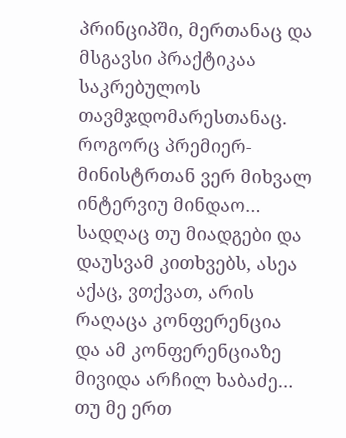პრინციპში, მერთანაც და მსგავსი პრაქტიკაა საკრებულოს თავმჯდომარესთანაც. როგორც პრემიერ-მინისტრთან ვერ მიხვალ ინტერვიუ მინდაო… სადღაც თუ მიადგები და დაუსვამ კითხვებს, ასეა აქაც, ვთქვათ, არის რაღაცა კონფერენცია და ამ კონფერენციაზე მივიდა არჩილ ხაბაძე… თუ მე ერთ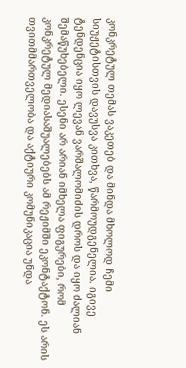კონკრეტულ თემას ვაკეთებ და მინდა მხოლოდ ჩემი სიუჟეტისთვის დავუსვა კითხვა, წარმოუდგენელია. იგივე ტენდენცია იყო ლევან ვარშალომიძის დროს და იყო ძალიან შემაწუხებელი. ესენი არ არიან იმხელა ფიგურები, რომ კონკრეტულ მედიასაშუალებებს ამ რეჟიმში ეკონტაქტონ. ეს არის თვითმმართველობა და აქტიური კომუნიკაცია უნდა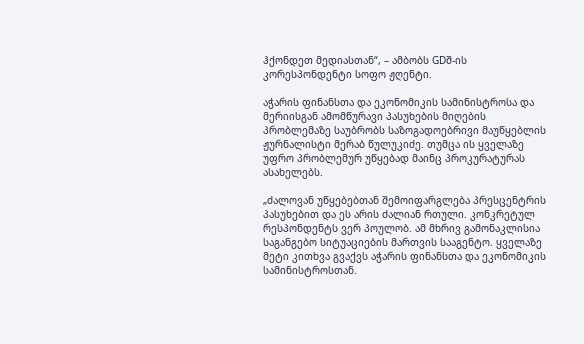ჰქონდეთ მედიასთან“, – ამბობს GDშ-ის კორესპონდენტი სოფო ჟღენტი.

აჭარის ფინანსთა და ეკონომიკის სამინისტროსა და მერიისგან ამომწურავი პასუხების მიღების პრობლემაზე საუბრობს საზოგადოებრივი მაუწყებლის ჟურნალისტი მერაბ წულუკიძე. თუმცა ის ყველაზე უფრო პრობლემურ უწყებად მაინც პროკურატურას ასახელებს.

„ძალოვან უწყებებთან შემოიფარგლება პრესცენტრის პასუხებით და ეს არის ძალიან რთული. კონკრეტულ რესპონდენტს ვერ პოულობ. ამ მხრივ გამონაკლისია საგანგებო სიტუაციების მართვის სააგენტო. ყველაზე მეტი კითხვა გვაქვს აჭარის ფინანსთა და ეკონომიკის სამინისტროსთან.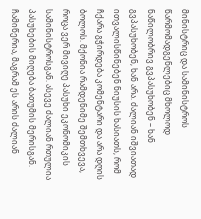მინისტრიც და სამინისტროს წარმომადგენლებიც მხოლოდ ნაწილობრივ გვპასუხობენ – ხან გვპასუხობენ, ხან არა. ძალიან იშვიათად ითვალისწინებენ ნიუსის ხასიათს, რომ ჩქარა გჭირდება კომენტარი და არა დღის ბოლოს. მქონია რამდენიმე შემთხვევა, როცა ვერ მივიღე პასუხი ეკონომიკის სამინისტროსგან. ასევე ძალიან რთულია პასუხების მიღება ბათუმის მერისგან. ჩამიწერია, მაგრამ ეს არის ძალიან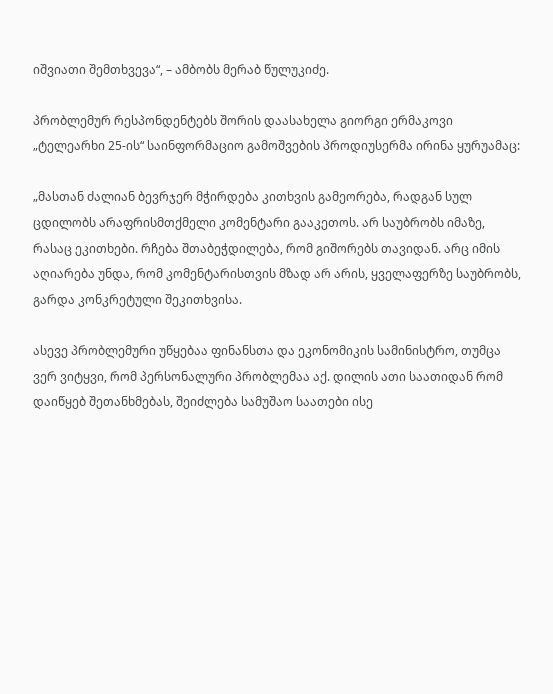იშვიათი შემთხვევა“, – ამბობს მერაბ წულუკიძე.

პრობლემურ რესპონდენტებს შორის დაასახელა გიორგი ერმაკოვი „ტელეარხი 25-ის“ საინფორმაციო გამოშვების პროდიუსერმა ირინა ყურუამაც:

„მასთან ძალიან ბევრჯერ მჭირდება კითხვის გამეორება, რადგან სულ ცდილობს არაფრისმთქმელი კომენტარი გააკეთოს. არ საუბრობს იმაზე, რასაც ეკითხები. რჩება შთაბეჭდილება, რომ გიშორებს თავიდან. არც იმის აღიარება უნდა, რომ კომენტარისთვის მზად არ არის, ყველაფერზე საუბრობს, გარდა კონკრეტული შეკითხვისა.

ასევე პრობლემური უწყებაა ფინანსთა და ეკონომიკის სამინისტრო, თუმცა ვერ ვიტყვი, რომ პერსონალური პრობლემაა აქ. დილის ათი საათიდან რომ დაიწყებ შეთანხმებას, შეიძლება სამუშაო საათები ისე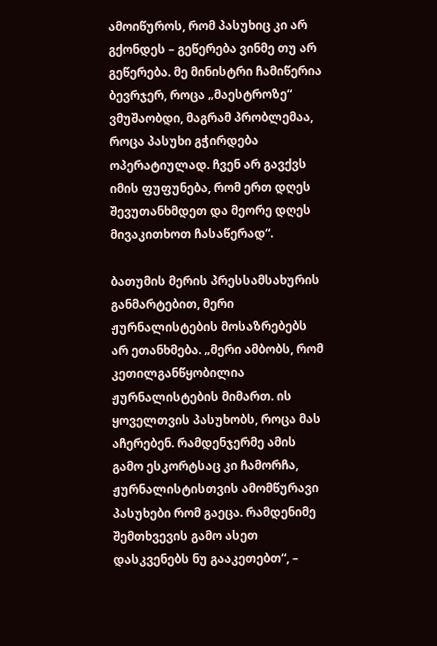ამოიწუროს, რომ პასუხიც კი არ გქონდეს – გეწერება ვინმე თუ არ გეწერება. მე მინისტრი ჩამიწერია ბევრჯერ, როცა „მაესტროზე“ ვმუშაობდი, მაგრამ პრობლემაა, როცა პასუხი გჭირდება ოპერატიულად. ჩვენ არ გავქვს იმის ფუფუნება, რომ ერთ დღეს შევუთანხმდეთ და მეორე დღეს მივაკითხოთ ჩასაწერად“.

ბათუმის მერის პრესსამსახურის განმარტებით, მერი ჟურნალისტების მოსაზრებებს არ ეთანხმება. „მერი ამბობს, რომ კეთილგანწყობილია ჟურნალისტების მიმართ. ის ყოველთვის პასუხობს, როცა მას აჩერებენ. რამდენჯერმე ამის გამო ესკორტსაც კი ჩამორჩა, ჟურნალისტისთვის ამომწურავი პასუხები რომ გაეცა. რამდენიმე შემთხვევის გამო ასეთ დასკვენებს ნუ გააკეთებთ“, –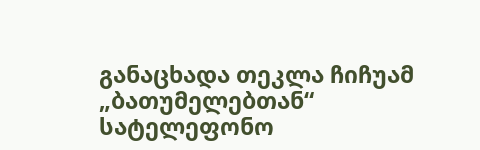განაცხადა თეკლა ჩიჩუამ „ბათუმელებთან“ სატელეფონო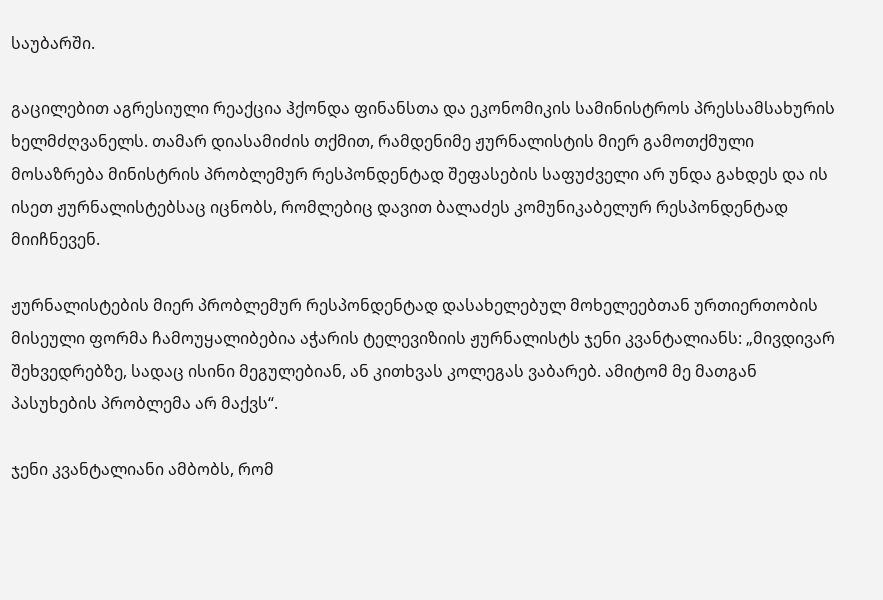საუბარში.

გაცილებით აგრესიული რეაქცია ჰქონდა ფინანსთა და ეკონომიკის სამინისტროს პრესსამსახურის ხელმძღვანელს. თამარ დიასამიძის თქმით, რამდენიმე ჟურნალისტის მიერ გამოთქმული მოსაზრება მინისტრის პრობლემურ რესპონდენტად შეფასების საფუძველი არ უნდა გახდეს და ის ისეთ ჟურნალისტებსაც იცნობს, რომლებიც დავით ბალაძეს კომუნიკაბელურ რესპონდენტად მიიჩნევენ.

ჟურნალისტების მიერ პრობლემურ რესპონდენტად დასახელებულ მოხელეებთან ურთიერთობის მისეული ფორმა ჩამოუყალიბებია აჭარის ტელევიზიის ჟურნალისტს ჯენი კვანტალიანს: „მივდივარ შეხვედრებზე, სადაც ისინი მეგულებიან, ან კითხვას კოლეგას ვაბარებ. ამიტომ მე მათგან პასუხების პრობლემა არ მაქვს“.

ჯენი კვანტალიანი ამბობს, რომ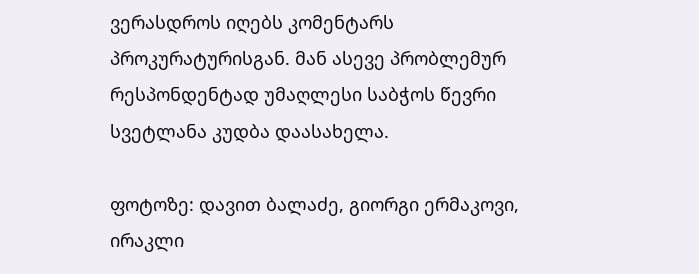ვერასდროს იღებს კომენტარს პროკურატურისგან. მან ასევე პრობლემურ რესპონდენტად უმაღლესი საბჭოს წევრი სვეტლანა კუდბა დაასახელა.

ფოტოზე: დავით ბალაძე, გიორგი ერმაკოვი, ირაკლი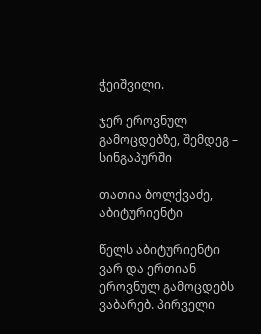ჭეიშვილი.

ჯერ ეროვნულ გამოცდებზე, შემდეგ – სინგაპურში

თათია ბოლქვაძე, აბიტურიენტი

წელს აბიტურიენტი ვარ და ერთიან ეროვნულ გამოცდებს ვაბარებ. პირველი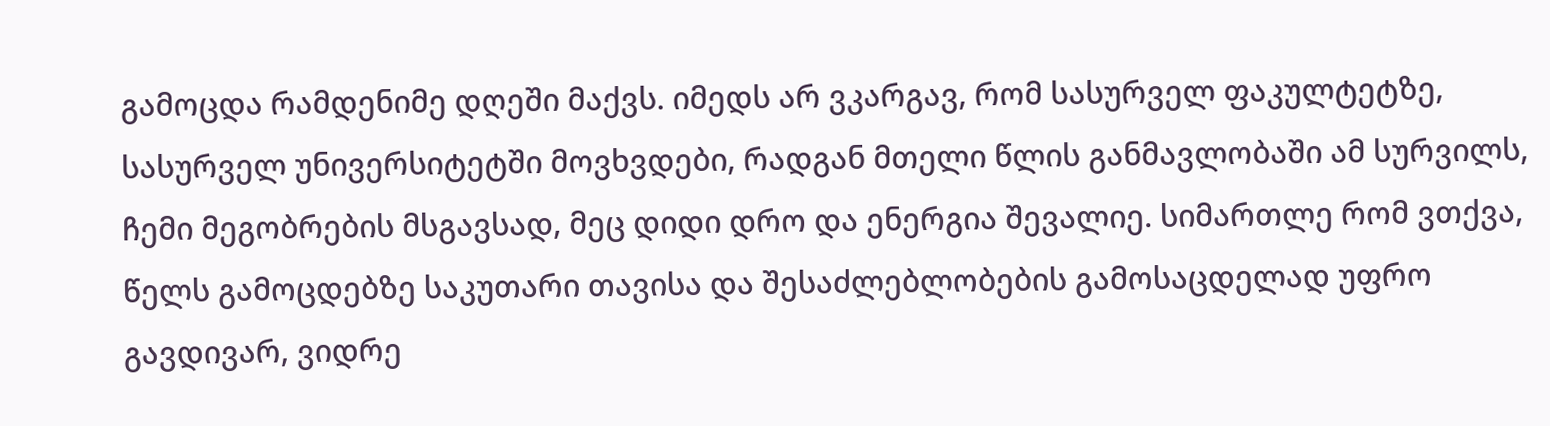გამოცდა რამდენიმე დღეში მაქვს. იმედს არ ვკარგავ, რომ სასურველ ფაკულტეტზე, სასურველ უნივერსიტეტში მოვხვდები, რადგან მთელი წლის განმავლობაში ამ სურვილს, ჩემი მეგობრების მსგავსად, მეც დიდი დრო და ენერგია შევალიე. სიმართლე რომ ვთქვა, წელს გამოცდებზე საკუთარი თავისა და შესაძლებლობების გამოსაცდელად უფრო გავდივარ, ვიდრე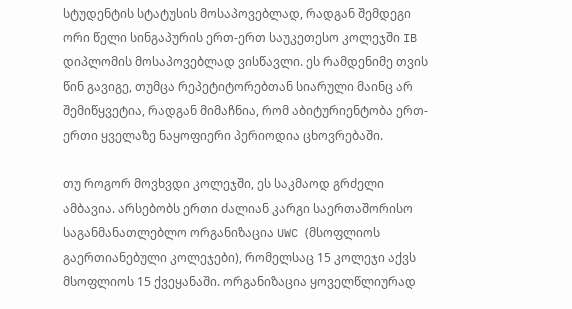სტუდენტის სტატუსის მოსაპოვებლად, რადგან შემდეგი ორი წელი სინგაპურის ერთ-ერთ საუკეთესო კოლეჯში IB დიპლომის მოსაპოვებლად ვისწავლი. ეს რამდენიმე თვის წინ გავიგე, თუმცა რეპეტიტორებთან სიარული მაინც არ შემიწყვეტია, რადგან მიმაჩნია, რომ აბიტურიენტობა ერთ-ერთი ყველაზე ნაყოფიერი პერიოდია ცხოვრებაში.

თუ როგორ მოვხვდი კოლეჯში, ეს საკმაოდ გრძელი ამბავია. არსებობს ერთი ძალიან კარგი საერთაშორისო საგანმანათლებლო ორგანიზაცია UWC (მსოფლიოს გაერთიანებული კოლეჯები), რომელსაც 15 კოლეჯი აქვს მსოფლიოს 15 ქვეყანაში. ორგანიზაცია ყოველწლიურად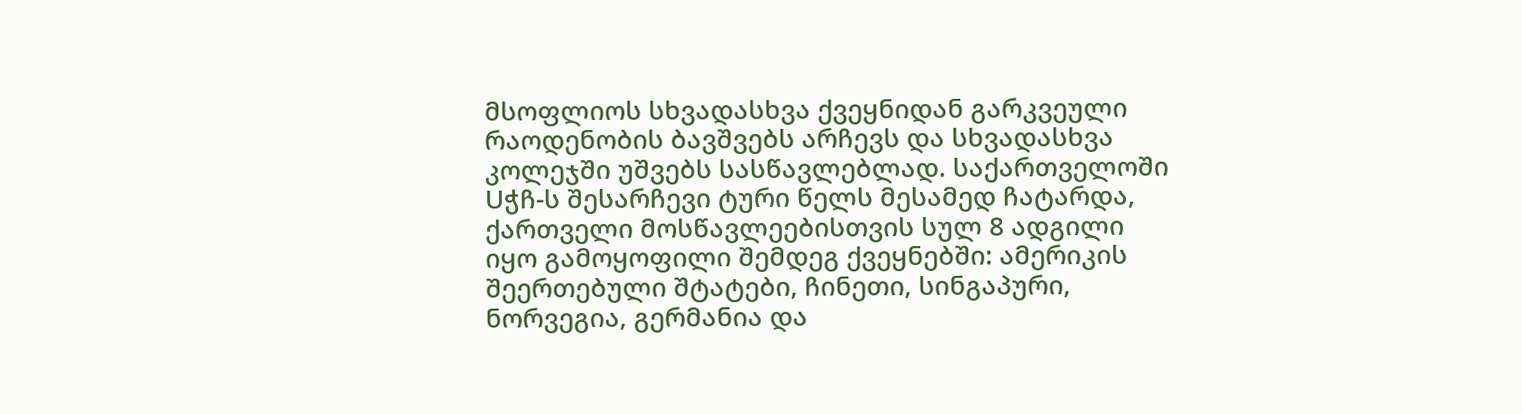მსოფლიოს სხვადასხვა ქვეყნიდან გარკვეული რაოდენობის ბავშვებს არჩევს და სხვადასხვა კოლეჯში უშვებს სასწავლებლად. საქართველოში Uჭჩ-ს შესარჩევი ტური წელს მესამედ ჩატარდა, ქართველი მოსწავლეებისთვის სულ 8 ადგილი იყო გამოყოფილი შემდეგ ქვეყნებში: ამერიკის შეერთებული შტატები, ჩინეთი, სინგაპური, ნორვეგია, გერმანია და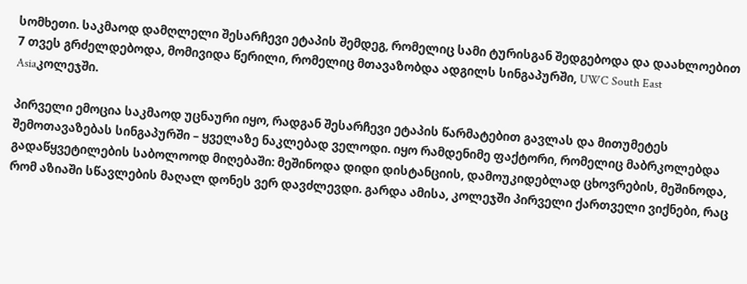სომხეთი. საკმაოდ დამღლელი შესარჩევი ეტაპის შემდეგ, რომელიც სამი ტურისგან შედგებოდა და დაახლოებით 7 თვეს გრძელდებოდა, მომივიდა წერილი, რომელიც მთავაზობდა ადგილს სინგაპურში, UWC South East Asiaკოლეჯში.

პირველი ემოცია საკმაოდ უცნაური იყო, რადგან შესარჩევი ეტაპის წარმატებით გავლას და მითუმეტეს შემოთავაზებას სინგაპურში – ყველაზე ნაკლებად ველოდი. იყო რამდენიმე ფაქტორი, რომელიც მაბრკოლებდა გადაწყვეტილების საბოლოოდ მიღებაში: მეშინოდა დიდი დისტანციის, დამოუკიდებლად ცხოვრების, მეშინოდა, რომ აზიაში სწავლების მაღალ დონეს ვერ დავძლევდი. გარდა ამისა, კოლეჯში პირველი ქართველი ვიქნები, რაც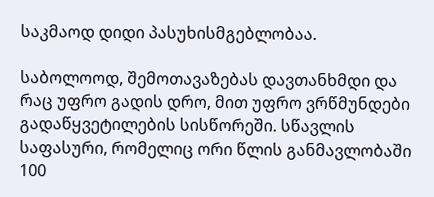საკმაოდ დიდი პასუხისმგებლობაა.

საბოლოოდ, შემოთავაზებას დავთანხმდი და რაც უფრო გადის დრო, მით უფრო ვრწმუნდები გადაწყვეტილების სისწორეში. სწავლის საფასური, რომელიც ორი წლის განმავლობაში 100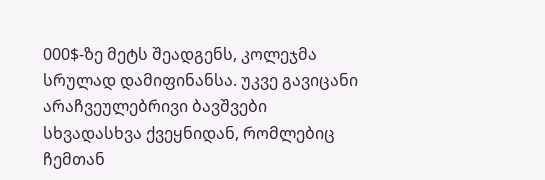000$-ზე მეტს შეადგენს, კოლეჯმა სრულად დამიფინანსა. უკვე გავიცანი არაჩვეულებრივი ბავშვები სხვადასხვა ქვეყნიდან, რომლებიც ჩემთან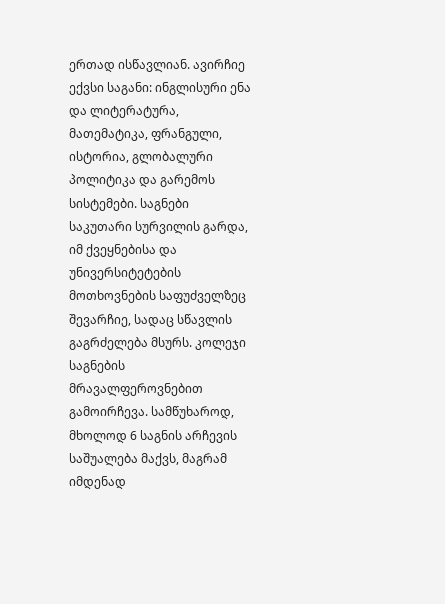ერთად ისწავლიან. ავირჩიე ექვსი საგანი: ინგლისური ენა და ლიტერატურა, მათემატიკა, ფრანგული, ისტორია, გლობალური პოლიტიკა და გარემოს სისტემები. საგნები საკუთარი სურვილის გარდა, იმ ქვეყნებისა და უნივერსიტეტების მოთხოვნების საფუძველზეც შევარჩიე, სადაც სწავლის გაგრძელება მსურს. კოლეჯი საგნების მრავალფეროვნებით გამოირჩევა. სამწუხაროდ, მხოლოდ 6 საგნის არჩევის საშუალება მაქვს, მაგრამ იმდენად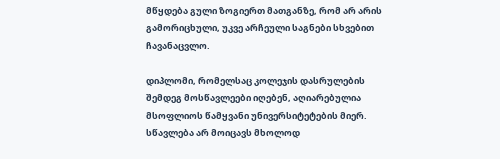მწყდება გული ზოგიერთ მათგანზე, რომ არ არის გამორიცხული, უკვე არჩეული საგნები სხვებით ჩავანაცვლო.

დიპლომი, რომელსაც კოლეჯის დასრულების შემდეგ მოსწავლეები იღებენ, აღიარებულია მსოფლიოს წამყვანი უნივერსიტეტების მიერ. სწავლება არ მოიცავს მხოლოდ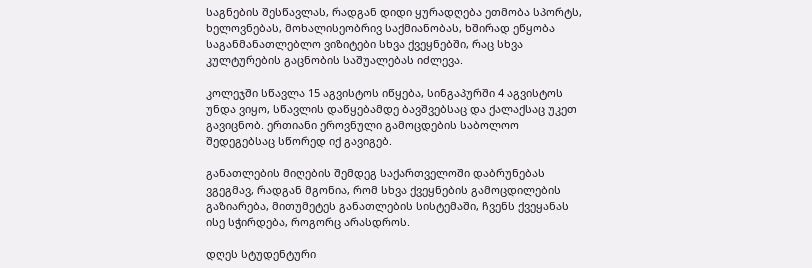საგნების შესწავლას, რადგან დიდი ყურადღება ეთმობა სპორტს, ხელოვნებას, მოხალისეობრივ საქმიანობას, ხშირად ეწყობა საგანმანათლებლო ვიზიტები სხვა ქვეყნებში, რაც სხვა კულტურების გაცნობის საშუალებას იძლევა.

კოლეჯში სწავლა 15 აგვისტოს იწყება, სინგაპურში 4 აგვისტოს უნდა ვიყო, სწავლის დაწყებამდე ბავშვებსაც და ქალაქსაც უკეთ გავიცნობ. ერთიანი ეროვნული გამოცდების საბოლოო შედეგებსაც სწორედ იქ გავიგებ.

განათლების მიღების შემდეგ საქართველოში დაბრუნებას ვგეგმავ, რადგან მგონია, რომ სხვა ქვეყნების გამოცდილების გაზიარება, მითუმეტეს განათლების სისტემაში, ჩვენს ქვეყანას ისე სჭირდება, როგორც არასდროს.

დღეს სტუდენტური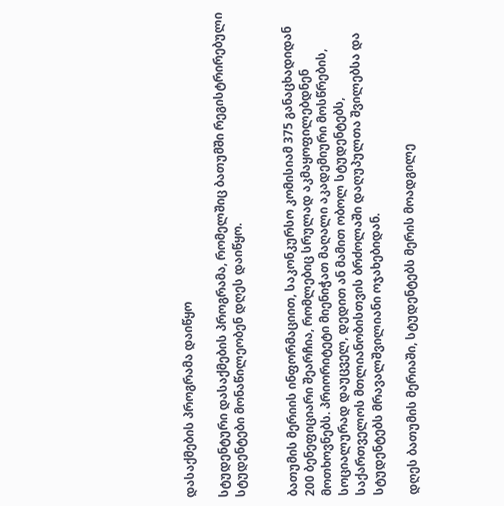დასაქმების პროგრამა დაიწყო

სტუდენტური დასაქმების პროგრამა, რომელშიც ბათუმში რეგისტრირებული სტუდენტები მონაწილეობენ დღეს დაიწყო.


ბათუმის მერიის ინფორმაციით, საკონკურსო კომისიამ 375 განაცხადიდან 200 ბენეფიციარი შეარჩია, რომლებიც სრულად აკმაყოფილებდნენ მოთხოვნებს. პრიორიტეტი მიენიჭათ მაღალი აკადემიური მოსწრების, სოციალურად დაუცველ, დედით ან მამით ობოლ სტუდენტებს, საქართველოს მთლიანობისთვის ბრძოლაში დაღუპულთა შვილებსა და სტუდენტებს მრავალშვილიანი ოჯახებიდან.

დღეს ბათუმის მერიაში, სტუდენტებს მერის მოადგილე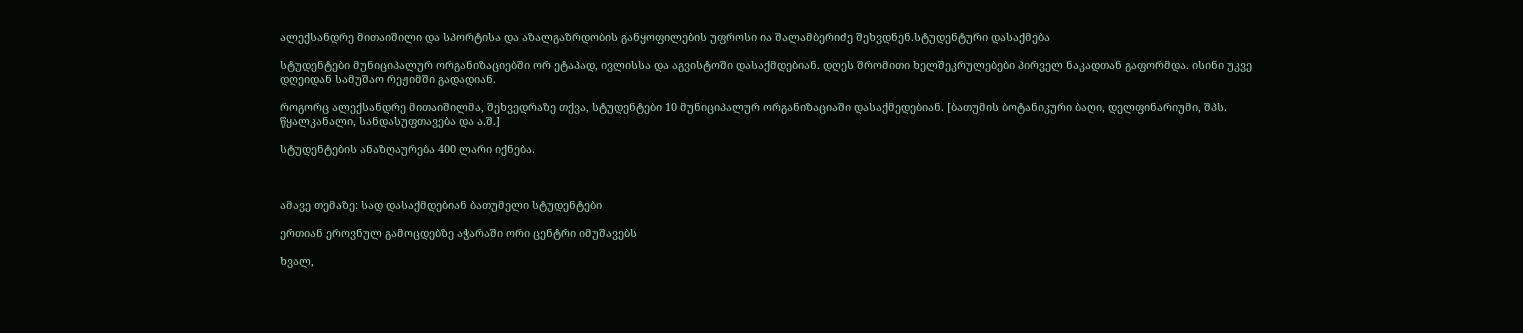ალექსანდრე მითაიშილი და სპორტისა და აზალგაზრდობის განყოფილების უფროსი ია შალამბერიძე შეხვდნენ.სტუდენტური დასაქმება

სტუდენტები მუნიციპალურ ორგანიზაციებში ორ ეტაპად, ივლისსა და აგვისტოში დასაქმდებიან. დღეს შრომითი ხელშეკრულებები პირველ ნაკადთან გაფორმდა. ისინი უკვე დღეიდან სამუშაო რეჟიმში გადადიან.

როგორც ალექსანდრე მითაიშილმა, შეხვედრაზე თქვა, სტუდენტები 10 მუნიციპალურ ორგანიზაციაში დასაქმედებიან. [ბათუმის ბოტანიკური ბაღი, დელფინარიუმი, შპს. წყალკანალი, სანდასუფთავება და ა.შ.]

სტუდენტების ანაზღაურება 400 ლარი იქნება.



ამავე თემაზე: სად დასაქმდებიან ბათუმელი სტუდენტები

ერთიან ეროვნულ გამოცდებზე აჭარაში ორი ცენტრი იმუშავებს

ხვალ,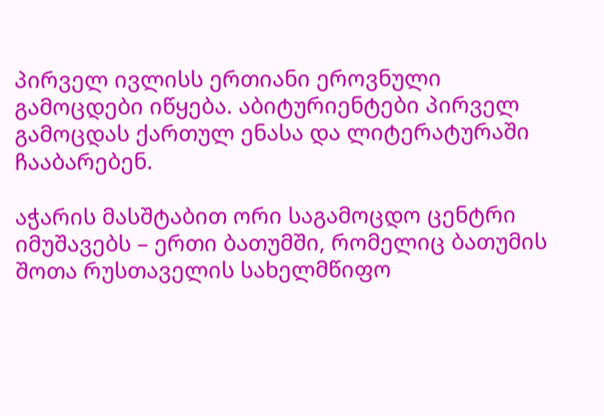პირველ ივლისს ერთიანი ეროვნული გამოცდები იწყება. აბიტურიენტები პირველ გამოცდას ქართულ ენასა და ლიტერატურაში ჩააბარებენ.

აჭარის მასშტაბით ორი საგამოცდო ცენტრი იმუშავებს – ერთი ბათუმში, რომელიც ბათუმის შოთა რუსთაველის სახელმწიფო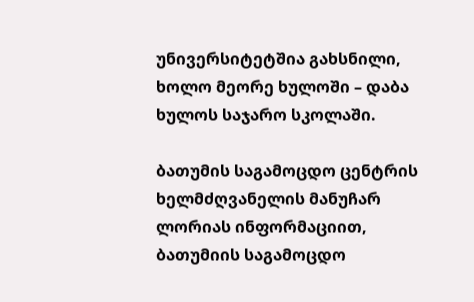უნივერსიტეტშია გახსნილი, ხოლო მეორე ხულოში – დაბა ხულოს საჯარო სკოლაში.

ბათუმის საგამოცდო ცენტრის ხელმძღვანელის მანუჩარ ლორიას ინფორმაციით, ბათუმიის საგამოცდო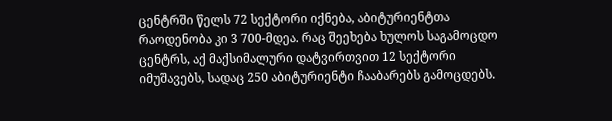ცენტრში წელს 72 სექტორი იქნება, აბიტურიენტთა რაოდენობა კი 3 700-მდეა. რაც შეეხება ხულოს საგამოცდო ცენტრს, აქ მაქსიმალური დატვირთვით 12 სექტორი იმუშავებს, სადაც 250 აბიტურიენტი ჩააბარებს გამოცდებს.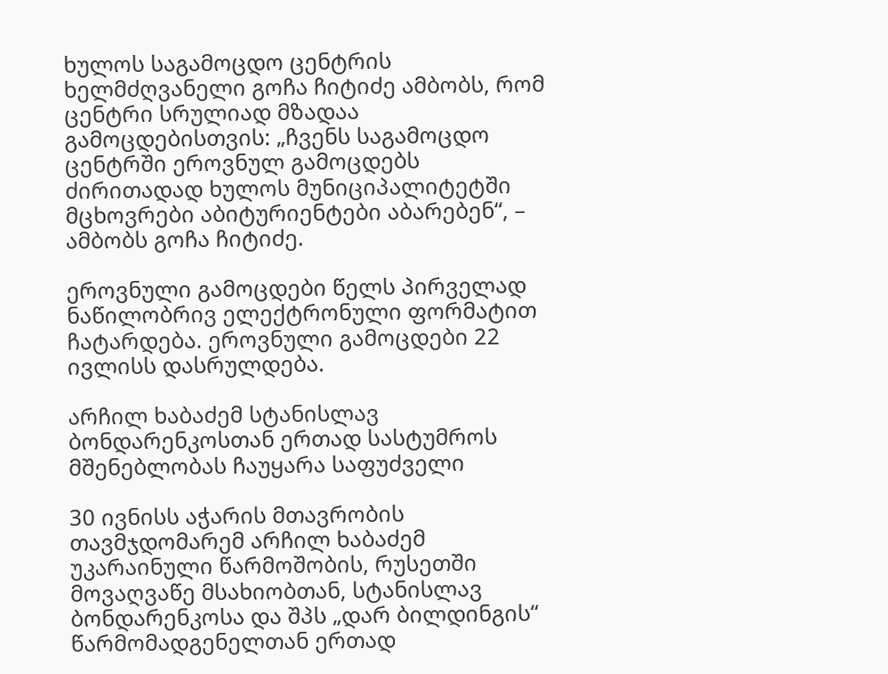ხულოს საგამოცდო ცენტრის ხელმძღვანელი გოჩა ჩიტიძე ამბობს, რომ ცენტრი სრულიად მზადაა გამოცდებისთვის: „ჩვენს საგამოცდო ცენტრში ეროვნულ გამოცდებს ძირითადად ხულოს მუნიციპალიტეტში მცხოვრები აბიტურიენტები აბარებენ“, – ამბობს გოჩა ჩიტიძე.

ეროვნული გამოცდები წელს პირველად ნაწილობრივ ელექტრონული ფორმატით ჩატარდება. ეროვნული გამოცდები 22 ივლისს დასრულდება.

არჩილ ხაბაძემ სტანისლავ ბონდარენკოსთან ერთად სასტუმროს მშენებლობას ჩაუყარა საფუძველი

30 ივნისს აჭარის მთავრობის თავმჯდომარემ არჩილ ხაბაძემ უკარაინული წარმოშობის, რუსეთში მოვაღვაწე მსახიობთან, სტანისლავ ბონდარენკოსა და შპს „დარ ბილდინგის“ წარმომადგენელთან ერთად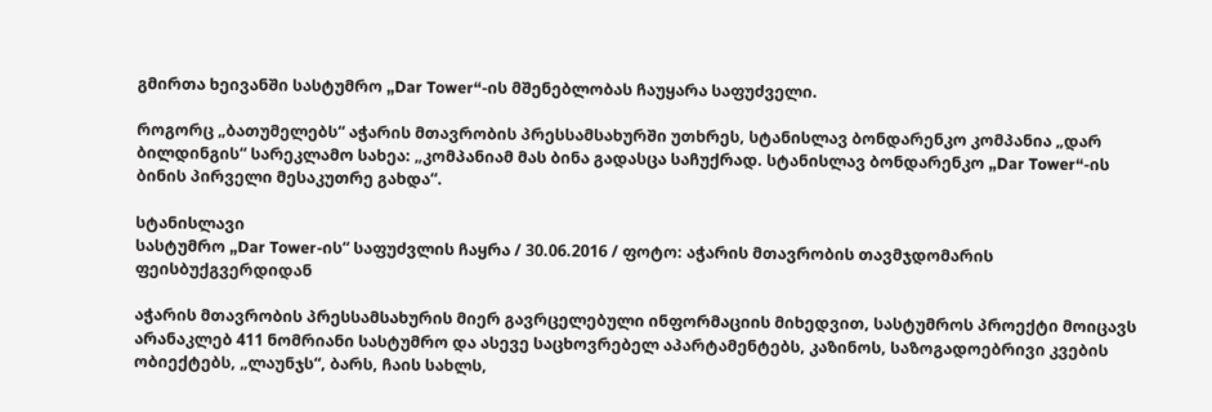გმირთა ხეივანში სასტუმრო „Dar Tower“-ის მშენებლობას ჩაუყარა საფუძველი.

როგორც „ბათუმელებს“ აჭარის მთავრობის პრესსამსახურში უთხრეს, სტანისლავ ბონდარენკო კომპანია „დარ ბილდინგის“ სარეკლამო სახეა: „კომპანიამ მას ბინა გადასცა საჩუქრად. სტანისლავ ბონდარენკო „Dar Tower“-ის ბინის პირველი მესაკუთრე გახდა“.

სტანისლავი
სასტუმრო „Dar Tower-ის“ საფუძვლის ჩაყრა / 30.06.2016 / ფოტო: აჭარის მთავრობის თავმჯდომარის ფეისბუქგვერდიდან

აჭარის მთავრობის პრესსამსახურის მიერ გავრცელებული ინფორმაციის მიხედვით, სასტუმროს პროექტი მოიცავს არანაკლებ 411 ნომრიანი სასტუმრო და ასევე საცხოვრებელ აპარტამენტებს, კაზინოს, საზოგადოებრივი კვების ობიექტებს, „ლაუნჯს“, ბარს, ჩაის სახლს,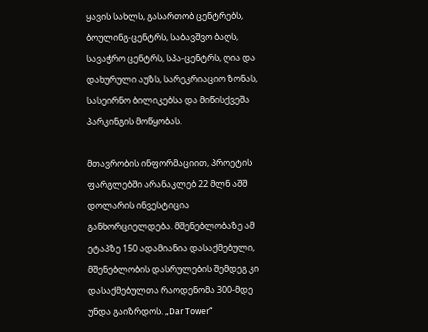ყავის სახლს, გასართობ ცენტრებს, ბოულინგ-ცენტრს, საბავშვო ბაღს, სავაჭრო ცენტრს, სპა-ცენტრს, ღია და დახურული აუზს, სარეკრიაციო ზონას, სასეირნო ბილიკებსა და მიწისქვეშა პარკინგის მოწყობას.

მთავრობის ინფორმაციით, პროეტის ფარგლებში არანაკლებ 22 მლნ აშშ დოლარის ინვესტიცია განხორციელდება. მშენებლობაზე ამ ეტაპზე 150 ადამიანია დასაქმებული, მშენებლობის დასრულების შემდეგ კი დასაქმებულთა რაოდენომა 300-მდე უნდა გაიზრდოს. „Dar Tower“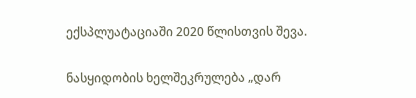ექსპლუატაციაში 2020 წლისთვის შევა.

ნასყიდობის ხელშეკრულება „დარ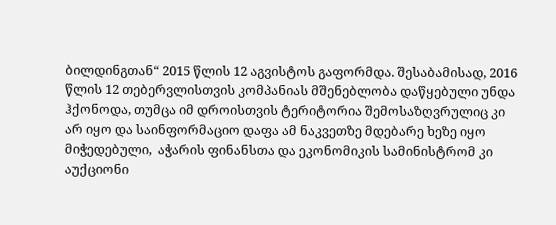ბილდინგთან“ 2015 წლის 12 აგვისტოს გაფორმდა. შესაბამისად, 2016 წლის 12 თებერვლისთვის კომპანიას მშენებლობა დაწყებული უნდა ჰქონოდა, თუმცა იმ დროისთვის ტერიტორია შემოსაზღვრულიც კი არ იყო და საინფორმაციო დაფა ამ ნაკვეთზე მდებარე ხეზე იყო მიჭედებული,  აჭარის ფინანსთა და ეკონომიკის სამინისტრომ კი აუქციონი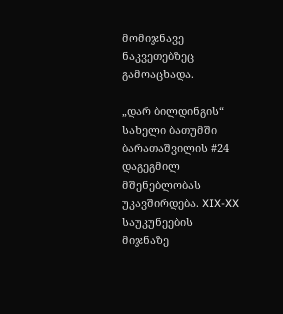მომიჯნავე ნაკვეთებზეც გამოაცხადა.

„დარ ბილდინგის“ სახელი ბათუმში ბარათაშვილის #24 დაგეგმილ მშენებლობას უკავშირდება. XIX-XX საუკუნეების მიჯნაზე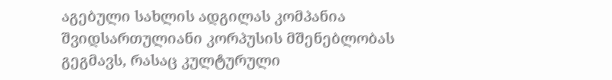აგებული სახლის ადგილას კომპანია შვიდსართულიანი კორპუსის მშენებლობას გეგმავს, რასაც კულტურული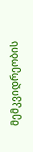მემკვიდრეობის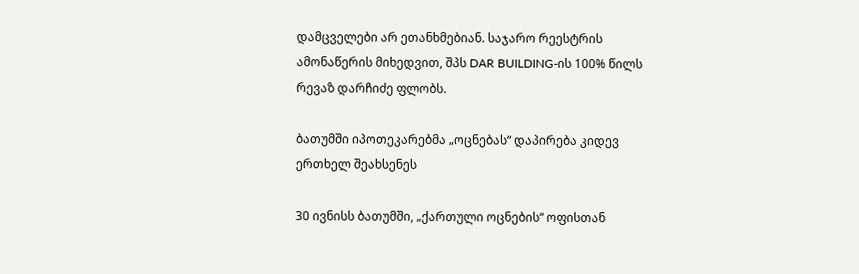დამცველები არ ეთანხმებიან. საჯარო რეესტრის ამონაწერის მიხედვით, შპს DAR BUILDING-ის 100% წილს რევაზ დარჩიძე ფლობს.

ბათუმში იპოთეკარებმა „ოცნებას“ დაპირება კიდევ ერთხელ შეახსენეს

30 ივნისს ბათუმში, „ქართული ოცნების“ ოფისთან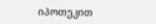იპოთეკით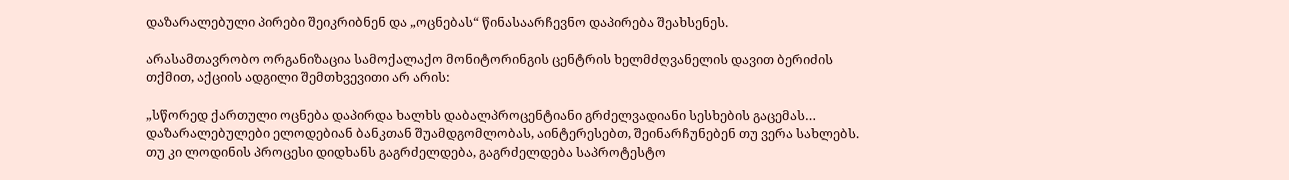დაზარალებული პირები შეიკრიბნენ და „ოცნებას“ წინასაარჩევნო დაპირება შეახსენეს.

არასამთავრობო ორგანიზაცია სამოქალაქო მონიტორინგის ცენტრის ხელმძღვანელის დავით ბერიძის თქმით, აქციის ადგილი შემთხვევითი არ არის:

„სწორედ ქართული ოცნება დაპირდა ხალხს დაბალპროცენტიანი გრძელვადიანი სესხების გაცემას… დაზარალებულები ელოდებიან ბანკთან შუამდგომლობას, აინტერესებთ, შეინარჩუნებენ თუ ვერა სახლებს. თუ კი ლოდინის პროცესი დიდხანს გაგრძელდება, გაგრძელდება საპროტესტო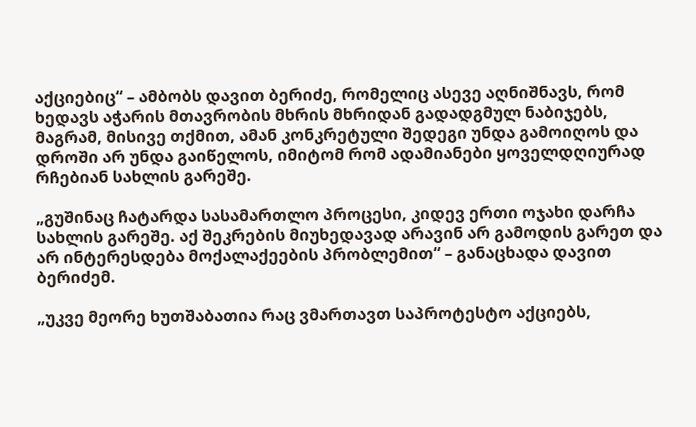აქციებიც“ – ამბობს დავით ბერიძე, რომელიც ასევე აღნიშნავს, რომ ხედავს აჭარის მთავრობის მხრის მხრიდან გადადგმულ ნაბიჯებს, მაგრამ, მისივე თქმით, ამან კონკრეტული შედეგი უნდა გამოიღოს და დროში არ უნდა გაიწელოს, იმიტომ რომ ადამიანები ყოველდღიურად რჩებიან სახლის გარეშე.

„გუშინაც ჩატარდა სასამართლო პროცესი, კიდევ ერთი ოჯახი დარჩა სახლის გარეშე. აქ შეკრების მიუხედავად არავინ არ გამოდის გარეთ და არ ინტერესდება მოქალაქეების პრობლემით“ – განაცხადა დავით ბერიძემ.

„უკვე მეორე ხუთშაბათია რაც ვმართავთ საპროტესტო აქციებს,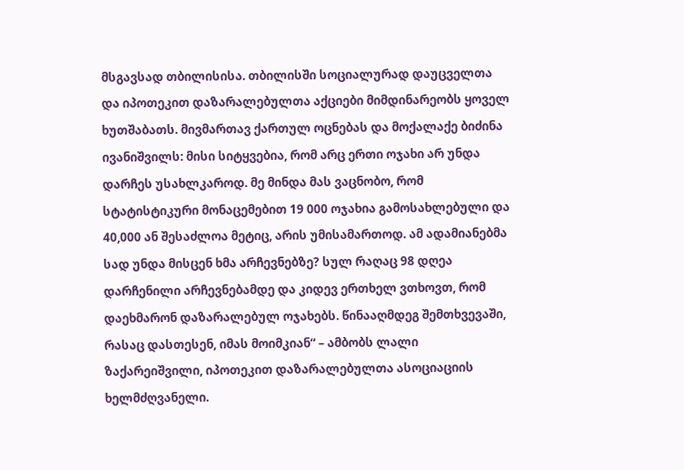მსგავსად თბილისისა. თბილისში სოციალურად დაუცველთა და იპოთეკით დაზარალებულთა აქციები მიმდინარეობს ყოველ ხუთშაბათს. მივმართავ ქართულ ოცნებას და მოქალაქე ბიძინა ივანიშვილს: მისი სიტყვებია, რომ არც ერთი ოჯახი არ უნდა დარჩეს უსახლკაროდ. მე მინდა მას ვაცნობო, რომ სტატისტიკური მონაცემებით 19 000 ოჯახია გამოსახლებული და 40,000 ან შესაძლოა მეტიც, არის უმისამართოდ. ამ ადამიანებმა სად უნდა მისცენ ხმა არჩევნებზე? სულ რაღაც 98 დღეა დარჩენილი არჩევნებამდე და კიდევ ერთხელ ვთხოვთ, რომ დაეხმარონ დაზარალებულ ოჯახებს. წინააღმდეგ შემთხვევაში, რასაც დასთესენ, იმას მოიმკიან“ – ამბობს ლალი ზაქარეიშვილი, იპოთეკით დაზარალებულთა ასოციაციის ხელმძღვანელი.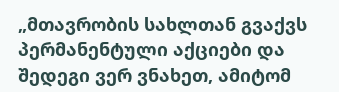„მთავრობის სახლთან გვაქვს პერმანენტული აქციები და შედეგი ვერ ვნახეთ, ამიტომ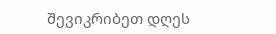შევიკრიბეთ დღეს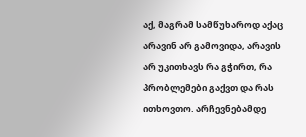აქ, მაგრამ სამწუხაროდ აქაც არავინ არ გამოვიდა, არავის არ უკითხავს რა გჭირთ, რა პრობლემები გაქვთ და რას ითხოვთო. არჩევნებამდე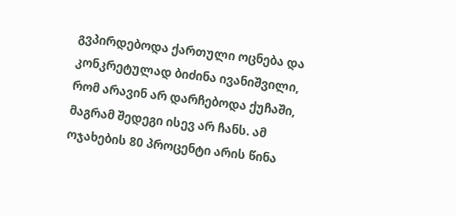გვპირდებოდა ქართული ოცნება და კონკრეტულად ბიძინა ივანიშვილი, რომ არავინ არ დარჩებოდა ქუჩაში, მაგრამ შედეგი ისევ არ ჩანს. ამ ოჯახების 80 პროცენტი არის წინა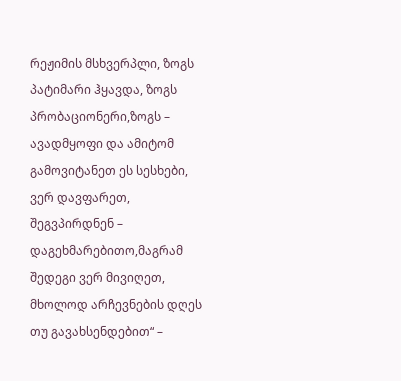რეჟიმის მსხვერპლი, ზოგს პატიმარი ჰყავდა, ზოგს პრობაციონერი,ზოგს – ავადმყოფი და ამიტომ გამოვიტანეთ ეს სესხები, ვერ დავფარეთ, შეგვპირდნენ – დაგეხმარებითო,მაგრამ შედეგი ვერ მივიღეთ, მხოლოდ არჩევნების დღეს თუ გავახსენდებით“ –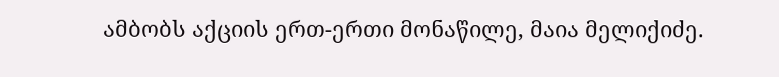ამბობს აქციის ერთ-ერთი მონაწილე, მაია მელიქიძე.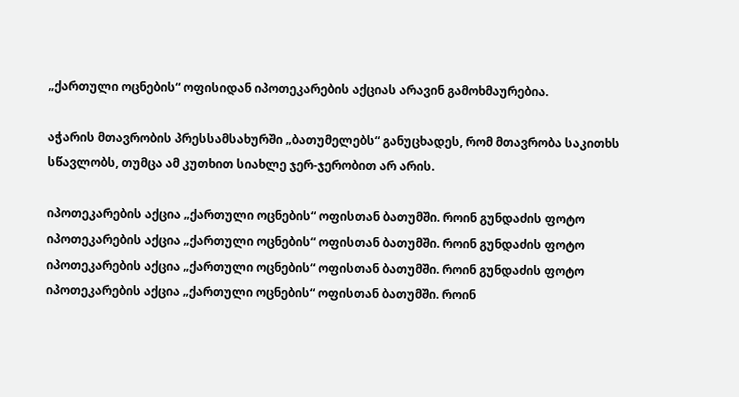„ქართული ოცნების“ ოფისიდან იპოთეკარების აქციას არავინ გამოხმაურებია.

აჭარის მთავრობის პრესსამსახურში „ბათუმელებს“ განუცხადეს, რომ მთავრობა საკითხს სწავლობს, თუმცა ამ კუთხით სიახლე ჯერ-ჯერობით არ არის.

იპოთეკარების აქცია „ქართული ოცნების“ ოფისთან ბათუმში. როინ გუნდაძის ფოტო
იპოთეკარების აქცია „ქართული ოცნების“ ოფისთან ბათუმში. როინ გუნდაძის ფოტო
იპოთეკარების აქცია „ქართული ოცნების“ ოფისთან ბათუმში. როინ გუნდაძის ფოტო
იპოთეკარების აქცია „ქართული ოცნების“ ოფისთან ბათუმში. როინ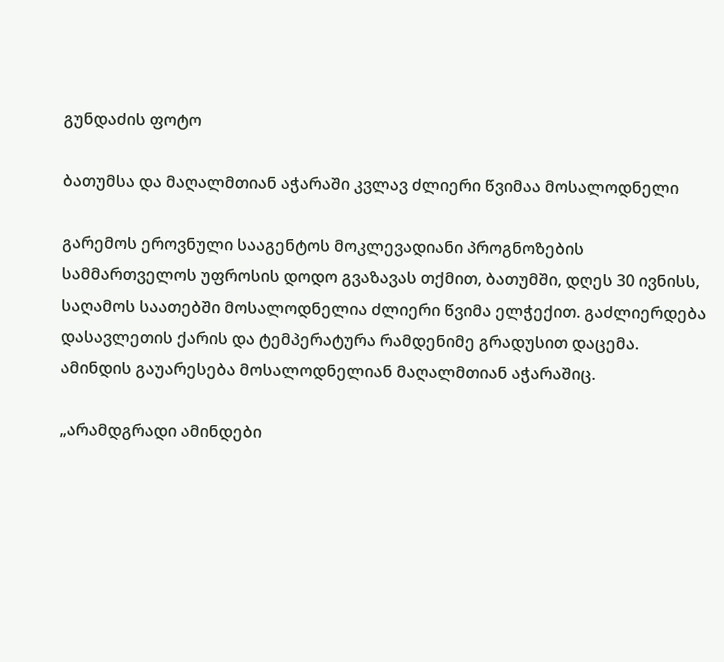გუნდაძის ფოტო

ბათუმსა და მაღალმთიან აჭარაში კვლავ ძლიერი წვიმაა მოსალოდნელი

გარემოს ეროვნული სააგენტოს მოკლევადიანი პროგნოზების სამმართველოს უფროსის დოდო გვაზავას თქმით, ბათუმში, დღეს 30 ივნისს, საღამოს საათებში მოსალოდნელია ძლიერი წვიმა ელჭექით. გაძლიერდება  დასავლეთის ქარის და ტემპერატურა რამდენიმე გრადუსით დაცემა. ამინდის გაუარესება მოსალოდნელიან მაღალმთიან აჭარაშიც.

„არამდგრადი ამინდები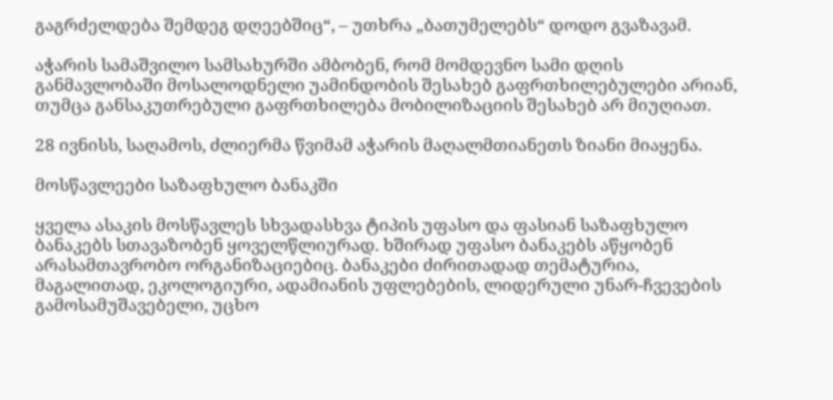გაგრძელდება შემდეგ დღეებშიც“, – უთხრა „ბათუმელებს“ დოდო გვაზავამ.

აჭარის სამაშვილო სამსახურში ამბობენ, რომ მომდევნო სამი დღის განმავლობაში მოსალოდნელი უამინდობის შესახებ გაფრთხილებულები არიან, თუმცა განსაკუთრებული გაფრთხილება მობილიზაციის შესახებ არ მიუღიათ.

28 ივნისს, საღამოს, ძლიერმა წვიმამ აჭარის მაღალმთიანეთს ზიანი მიაყენა.

მოსწავლეები საზაფხულო ბანაკში

ყველა ასაკის მოსწავლეს სხვადასხვა ტიპის უფასო და ფასიან საზაფხულო ბანაკებს სთავაზობენ ყოველწლიურად. ხშირად უფასო ბანაკებს აწყობენ არასამთავრობო ორგანიზაციებიც. ბანაკები ძირითადად თემატურია, მაგალითად, ეკოლოგიური, ადამიანის უფლებების, ლიდერული უნარ-ჩვევების გამოსამუშავებელი, უცხო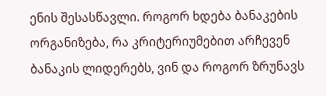ენის შესასწავლი. როგორ ხდება ბანაკების ორგანიზება, რა კრიტერიუმებით არჩევენ ბანაკის ლიდერებს, ვინ და როგორ ზრუნავს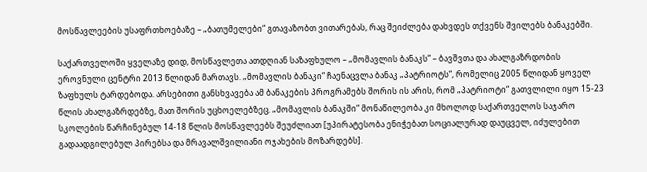მოსწავლეების უსაფრთხოებაზე – „ბათუმელები“ გთავაზობთ ვითარებას, რაც შეიძლება დახვდეს თქვენს შვილებს ბანაკებში.

საქართველოში ყველაზე დიდ, მოსწავლეთა ათდღიან საზაფხულო – „მომავლის ბანაკს“ – ბავშვთა და ახალგაზრდობის ეროვნული ცენტრი 2013 წლიდან მართავს. „მომავლის ბანაკი“ ჩაენაცვლა ბანაკ „პატრიოტს“, რომელიც 2005 წლიდან ყოველ ზაფხულს ტარდებოდა. არსებითი განსხვავება ამ ბანაკების პროგრამებს შორის ის არის, რომ „პატრიოტი“ გათვლილი იყო 15-23 წლის ახალგაზრდებზე, მათ შორის უცხოელებზეც. „მომავლის ბანაკში“ მონაწილეობა კი მხოლოდ საქართველოს საჯარო სკოლების წარჩინებულ 14-18 წლის მოსწავლეებს შეუძლიათ [უპირატესობა ენიჭებათ სოციალურად დაუცველ, იძულებით გადაადგილებულ პირებსა და მრავალშვილიანი ოჯახების მოზარდებს].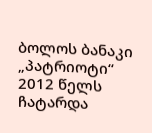ბოლოს ბანაკი „პატრიოტი“ 2012 წელს ჩატარდა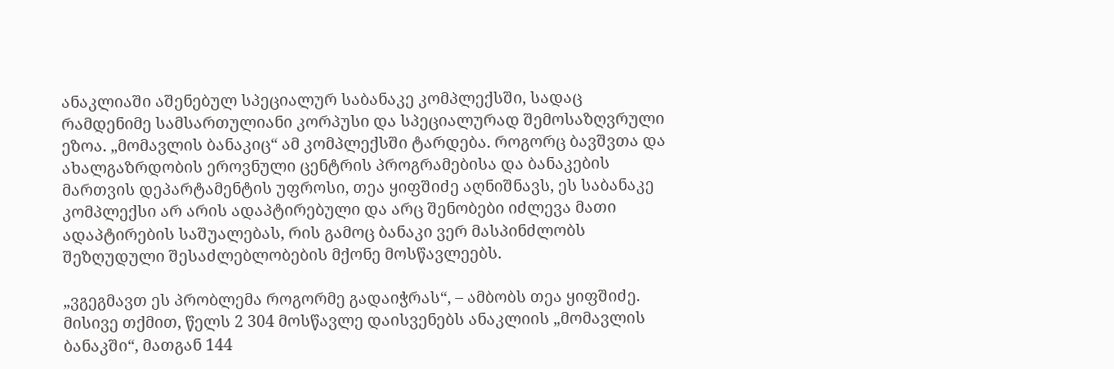ანაკლიაში აშენებულ სპეციალურ საბანაკე კომპლექსში, სადაც რამდენიმე სამსართულიანი კორპუსი და სპეციალურად შემოსაზღვრული ეზოა. „მომავლის ბანაკიც“ ამ კომპლექსში ტარდება. როგორც ბავშვთა და ახალგაზრდობის ეროვნული ცენტრის პროგრამებისა და ბანაკების მართვის დეპარტამენტის უფროსი, თეა ყიფშიძე აღნიშნავს, ეს საბანაკე კომპლექსი არ არის ადაპტირებული და არც შენობები იძლევა მათი ადაპტირების საშუალებას, რის გამოც ბანაკი ვერ მასპინძლობს შეზღუდული შესაძლებლობების მქონე მოსწავლეებს.

„ვგეგმავთ ეს პრობლემა როგორმე გადაიჭრას“, – ამბობს თეა ყიფშიძე. მისივე თქმით, წელს 2 304 მოსწავლე დაისვენებს ანაკლიის „მომავლის ბანაკში“, მათგან 144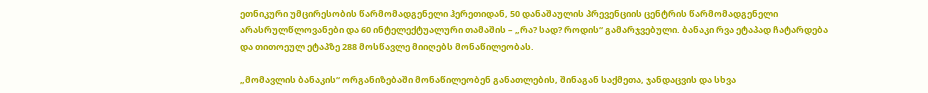ეთნიკური უმცირესობის წარმომადგენელი ჰერეთიდან, 50 დანაშაულის პრევენციის ცენტრის წარმომადგენელი არასრულწლოვანები და 60 ინტელექტუალური თამაშის – „რა? სად? როდის“ გამარჯვებული. ბანაკი რვა ეტაპად ჩატარდება და თითოეულ ეტაპზე 288 მოსწავლე მიიღებს მონაწილეობას.

„მომავლის ბანაკის“ ორგანიზებაში მონაწილეობენ განათლების, შინაგან საქმეთა, ჯანდაცვის და სხვა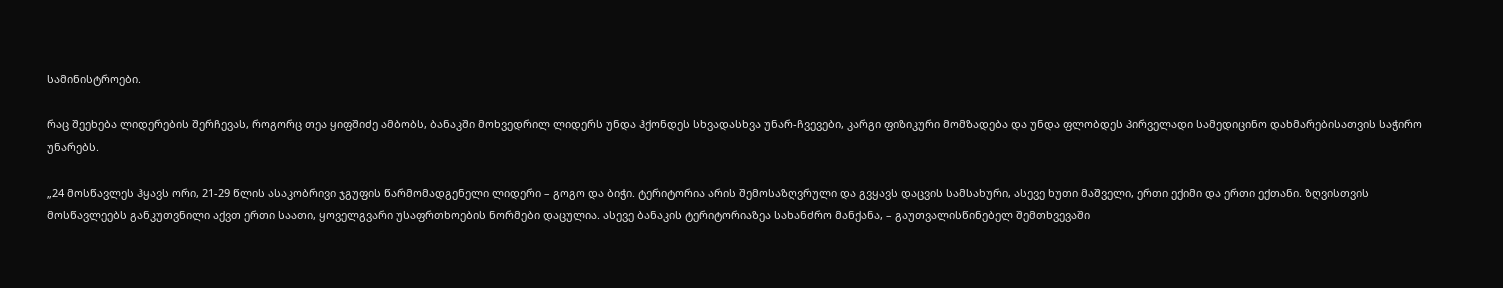სამინისტროები.

რაც შეეხება ლიდერების შერჩევას, როგორც თეა ყიფშიძე ამბობს, ბანაკში მოხვედრილ ლიდერს უნდა ჰქონდეს სხვადასხვა უნარ-ჩვევები, კარგი ფიზიკური მომზადება და უნდა ფლობდეს პირველადი სამედიცინო დახმარებისათვის საჭირო უნარებს.

„24 მოსწავლეს ჰყავს ორი, 21-29 წლის ასაკობრივი ჯგუფის წარმომადგენელი ლიდერი – გოგო და ბიჭი. ტერიტორია არის შემოსაზღვრული და გვყავს დაცვის სამსახური, ასევე ხუთი მაშველი, ერთი ექიმი და ერთი ექთანი. ზღვისთვის მოსწავლეებს განკუთვნილი აქვთ ერთი საათი, ყოველგვარი უსაფრთხოების ნორმები დაცულია. ასევე ბანაკის ტერიტორიაზეა სახანძრო მანქანა, – გაუთვალისწინებელ შემთხვევაში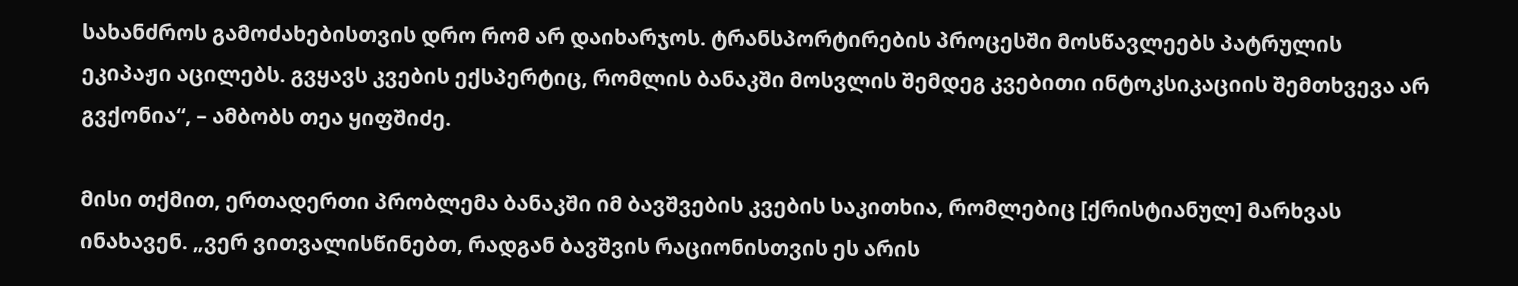სახანძროს გამოძახებისთვის დრო რომ არ დაიხარჯოს. ტრანსპორტირების პროცესში მოსწავლეებს პატრულის ეკიპაჟი აცილებს. გვყავს კვების ექსპერტიც, რომლის ბანაკში მოსვლის შემდეგ კვებითი ინტოკსიკაციის შემთხვევა არ გვქონია“, – ამბობს თეა ყიფშიძე.

მისი თქმით, ერთადერთი პრობლემა ბანაკში იმ ბავშვების კვების საკითხია, რომლებიც [ქრისტიანულ] მარხვას ინახავენ. „ვერ ვითვალისწინებთ, რადგან ბავშვის რაციონისთვის ეს არის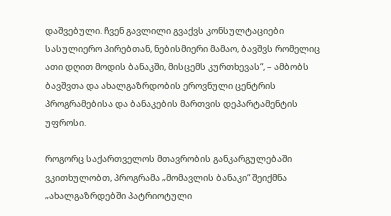დაშვებული. ჩვენ გავლილი გვაქვს კონსულტაციები სასულიერო პირებთან, ნებისმიერი მამაო, ბავშვს რომელიც ათი დღით მოდის ბანაკში, მისცემს კურთხევას“, – ამბობს ბავშვთა და ახალგაზრდობის ეროვნული ცენტრის პროგრამებისა და ბანაკების მართვის დეპარტამენტის უფროსი.

როგორც საქართველოს მთავრობის განკარგულებაში ვკითხულობთ, პროგრამა „მომავლის ბანაკი“ შეიქმნა „ახალგაზრდებში პატრიოტული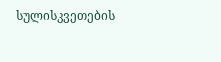სულისკვეთების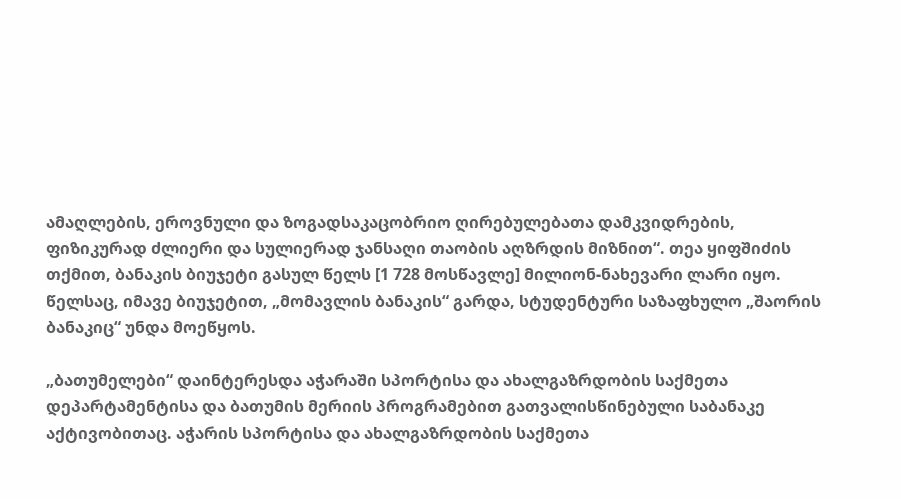ამაღლების, ეროვნული და ზოგადსაკაცობრიო ღირებულებათა დამკვიდრების, ფიზიკურად ძლიერი და სულიერად ჯანსაღი თაობის აღზრდის მიზნით“. თეა ყიფშიძის თქმით, ბანაკის ბიუჯეტი გასულ წელს [1 728 მოსწავლე] მილიონ-ნახევარი ლარი იყო. წელსაც, იმავე ბიუჯეტით, „მომავლის ბანაკის“ გარდა, სტუდენტური საზაფხულო „შაორის ბანაკიც“ უნდა მოეწყოს.

„ბათუმელები“ დაინტერესდა აჭარაში სპორტისა და ახალგაზრდობის საქმეთა დეპარტამენტისა და ბათუმის მერიის პროგრამებით გათვალისწინებული საბანაკე აქტივობითაც. აჭარის სპორტისა და ახალგაზრდობის საქმეთა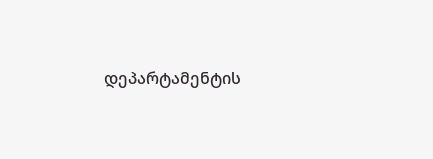დეპარტამენტის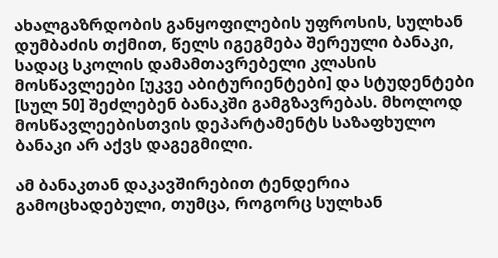ახალგაზრდობის განყოფილების უფროსის, სულხან დუმბაძის თქმით, წელს იგეგმება შერეული ბანაკი, სადაც სკოლის დამამთავრებელი კლასის მოსწავლეები [უკვე აბიტურიენტები] და სტუდენტები [სულ 50] შეძლებენ ბანაკში გამგზავრებას. მხოლოდ მოსწავლეებისთვის დეპარტამენტს საზაფხულო ბანაკი არ აქვს დაგეგმილი.

ამ ბანაკთან დაკავშირებით ტენდერია გამოცხადებული, თუმცა, როგორც სულხან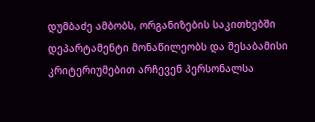დუმბაძე ამბობს, ორგანიზების საკითხებში დეპარტამენტი მონაწილეობს და შესაბამისი კრიტერიუმებით არჩევენ პერსონალსა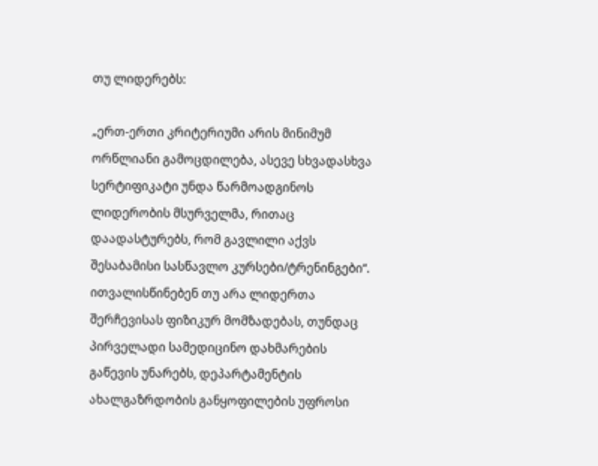თუ ლიდერებს:

„ერთ-ერთი კრიტერიუმი არის მინიმუმ ორწლიანი გამოცდილება, ასევე სხვადასხვა სერტიფიკატი უნდა წარმოადგინოს ლიდერობის მსურველმა, რითაც დაადასტურებს, რომ გავლილი აქვს შესაბამისი სასწავლო კურსები/ტრენინგები“.
ითვალისწინებენ თუ არა ლიდერთა შერჩევისას ფიზიკურ მომზადებას, თუნდაც პირველადი სამედიცინო დახმარების გაწევის უნარებს, დეპარტამენტის ახალგაზრდობის განყოფილების უფროსი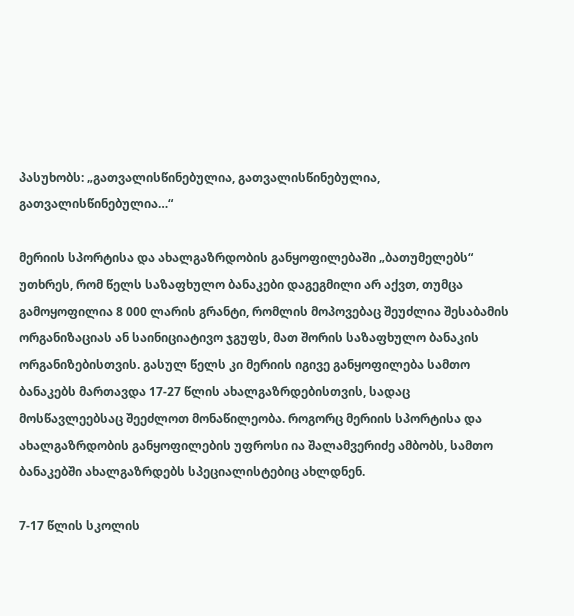პასუხობს: „გათვალისწინებულია, გათვალისწინებულია, გათვალისწინებულია…“

მერიის სპორტისა და ახალგაზრდობის განყოფილებაში „ბათუმელებს“ უთხრეს, რომ წელს საზაფხულო ბანაკები დაგეგმილი არ აქვთ, თუმცა გამოყოფილია 8 000 ლარის გრანტი, რომლის მოპოვებაც შეუძლია შესაბამის ორგანიზაციას ან საინიციატივო ჯგუფს, მათ შორის საზაფხულო ბანაკის ორგანიზებისთვის. გასულ წელს კი მერიის იგივე განყოფილება სამთო ბანაკებს მართავდა 17-27 წლის ახალგაზრდებისთვის, სადაც მოსწავლეებსაც შეეძლოთ მონაწილეობა. როგორც მერიის სპორტისა და ახალგაზრდობის განყოფილების უფროსი ია შალამვერიძე ამბობს, სამთო ბანაკებში ახალგაზრდებს სპეციალისტებიც ახლდნენ.

7-17 წლის სკოლის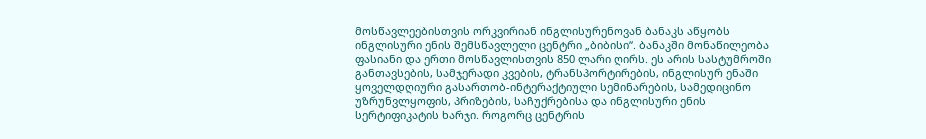მოსწავლეებისთვის ორკვირიან ინგლისურენოვან ბანაკს აწყობს ინგლისური ენის შემსწავლელი ცენტრი „ბიბისი“. ბანაკში მონაწილეობა ფასიანი და ერთი მოსწავლისთვის 850 ლარი ღირს. ეს არის სასტუმროში განთავსების, სამჯერადი კვების, ტრანსპორტირების, ინგლისურ ენაში ყოველდღიური გასართობ-ინტერაქტიული სემინარების, სამედიცინო უზრუნვლყოფის, პრიზების, საჩუქრებისა და ინგლისური ენის სერტიფიკატის ხარჯი. როგორც ცენტრის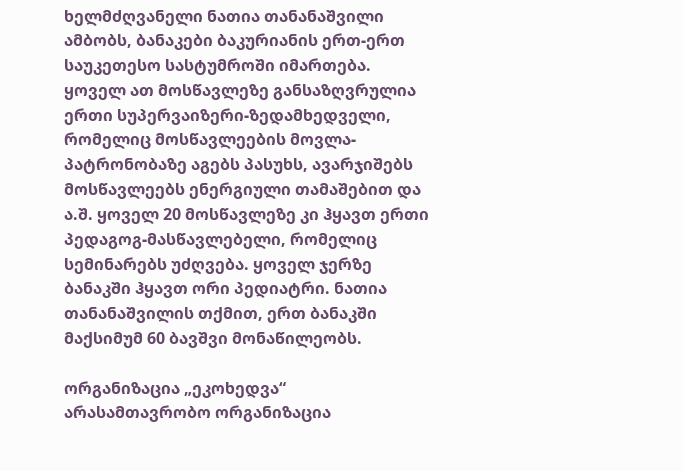ხელმძღვანელი ნათია თანანაშვილი ამბობს, ბანაკები ბაკურიანის ერთ-ერთ საუკეთესო სასტუმროში იმართება. ყოველ ათ მოსწავლეზე განსაზღვრულია ერთი სუპერვაიზერი-ზედამხედველი, რომელიც მოსწავლეების მოვლა-პატრონობაზე აგებს პასუხს, ავარჯიშებს მოსწავლეებს ენერგიული თამაშებით და ა.შ. ყოველ 20 მოსწავლეზე კი ჰყავთ ერთი პედაგოგ-მასწავლებელი, რომელიც სემინარებს უძღვება. ყოველ ჯერზე ბანაკში ჰყავთ ორი პედიატრი. ნათია თანანაშვილის თქმით, ერთ ბანაკში მაქსიმუმ 60 ბავშვი მონაწილეობს.

ორგანიზაცია „ეკოხედვა“ არასამთავრობო ორგანიზაცია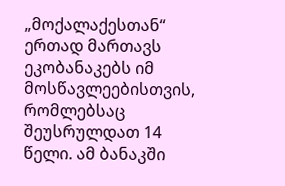„მოქალაქესთან“ ერთად მართავს ეკობანაკებს იმ მოსწავლეებისთვის, რომლებსაც შეუსრულდათ 14 წელი. ამ ბანაკში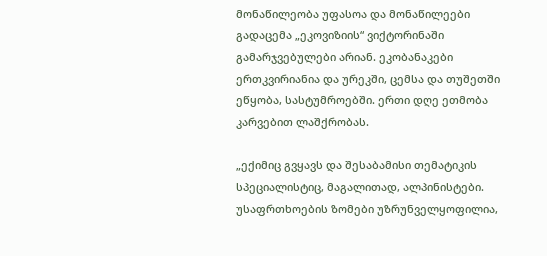მონაწილეობა უფასოა და მონაწილეები გადაცემა „ეკოვიზიის“ ვიქტორინაში გამარჯვებულები არიან. ეკობანაკები ერთკვირიანია და ურეკში, ცემსა და თუშეთში ეწყობა, სასტუმროებში. ერთი დღე ეთმობა კარვებით ლაშქრობას.

„ექიმიც გვყავს და შესაბამისი თემატიკის სპეციალისტიც, მაგალითად, ალპინისტები. უსაფრთხოების ზომები უზრუნველყოფილია,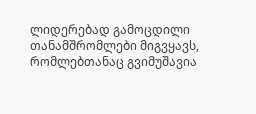ლიდერებად გამოცდილი თანამშრომლები მიგვყავს, რომლებთანაც გვიმუშავია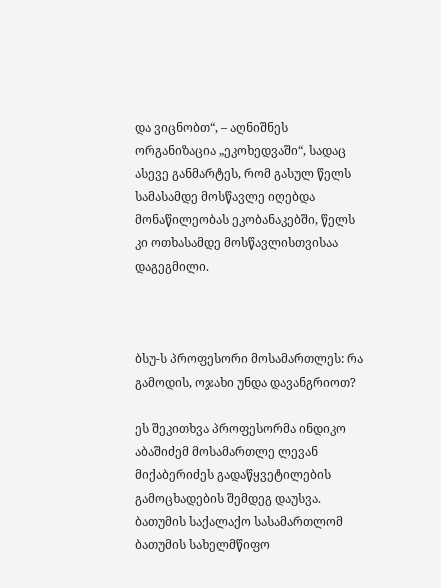და ვიცნობთ“, – აღნიშნეს ორგანიზაცია „ეკოხედვაში“, სადაც ასევე განმარტეს, რომ გასულ წელს სამასამდე მოსწავლე იღებდა მონაწილეობას ეკობანაკებში, წელს კი ოთხასამდე მოსწავლისთვისაა დაგეგმილი.



ბსუ-ს პროფესორი მოსამართლეს: რა გამოდის, ოჯახი უნდა დავანგრიოთ?

ეს შეკითხვა პროფესორმა ინდიკო აბაშიძემ მოსამართლე ლევან მიქაბერიძეს გადაწყვეტილების გამოცხადების შემდეგ დაუსვა. ბათუმის საქალაქო სასამართლომ ბათუმის სახელმწიფო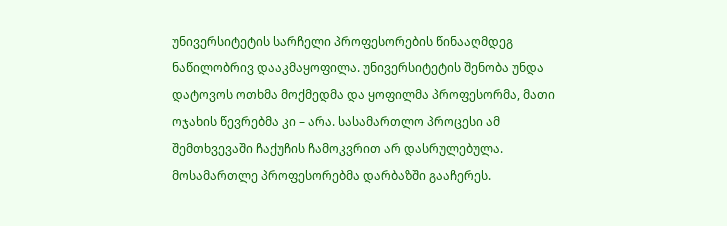უნივერსიტეტის სარჩელი პროფესორების წინააღმდეგ ნაწილობრივ დააკმაყოფილა. უნივერსიტეტის შენობა უნდა დატოვოს ოთხმა მოქმედმა და ყოფილმა პროფესორმა, მათი ოჯახის წევრებმა კი – არა. სასამართლო პროცესი ამ შემთხვევაში ჩაქუჩის ჩამოკვრით არ დასრულებულა. მოსამართლე პროფესორებმა დარბაზში გააჩერეს.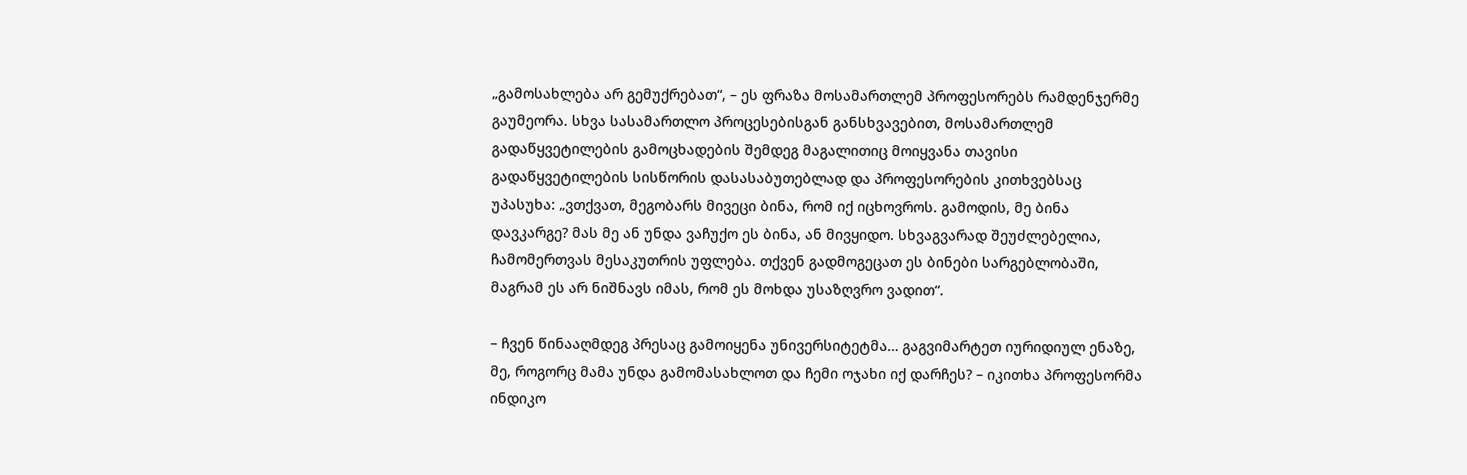„გამოსახლება არ გემუქრებათ“, – ეს ფრაზა მოსამართლემ პროფესორებს რამდენჯერმე გაუმეორა. სხვა სასამართლო პროცესებისგან განსხვავებით, მოსამართლემ გადაწყვეტილების გამოცხადების შემდეგ მაგალითიც მოიყვანა თავისი გადაწყვეტილების სისწორის დასასაბუთებლად და პროფესორების კითხვებსაც უპასუხა: „ვთქვათ, მეგობარს მივეცი ბინა, რომ იქ იცხოვროს. გამოდის, მე ბინა დავკარგე? მას მე ან უნდა ვაჩუქო ეს ბინა, ან მივყიდო. სხვაგვარად შეუძლებელია, ჩამომერთვას მესაკუთრის უფლება. თქვენ გადმოგეცათ ეს ბინები სარგებლობაში, მაგრამ ეს არ ნიშნავს იმას, რომ ეს მოხდა უსაზღვრო ვადით“.

– ჩვენ წინააღმდეგ პრესაც გამოიყენა უნივერსიტეტმა… გაგვიმარტეთ იურიდიულ ენაზე, მე, როგორც მამა უნდა გამომასახლოთ და ჩემი ოჯახი იქ დარჩეს? – იკითხა პროფესორმა ინდიკო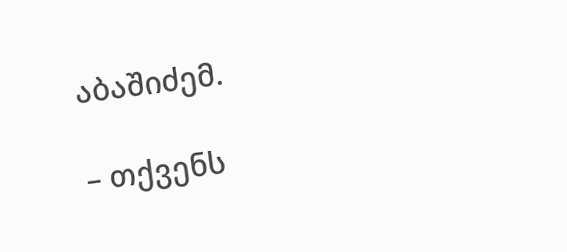აბაშიძემ.

– თქვენს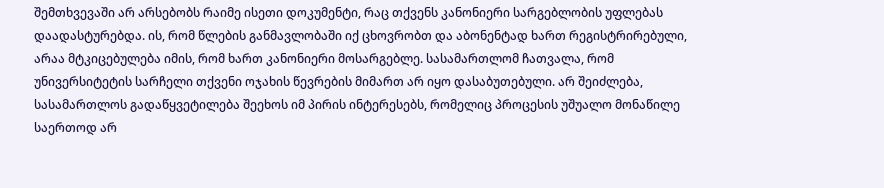შემთხვევაში არ არსებობს რაიმე ისეთი დოკუმენტი, რაც თქვენს კანონიერი სარგებლობის უფლებას დაადასტურებდა. ის, რომ წლების განმავლობაში იქ ცხოვრობთ და აბონენტად ხართ რეგისტრირებული, არაა მტკიცებულება იმის, რომ ხართ კანონიერი მოსარგებლე. სასამართლომ ჩათვალა, რომ უნივერსიტეტის სარჩელი თქვენი ოჯახის წევრების მიმართ არ იყო დასაბუთებული. არ შეიძლება, სასამართლოს გადაწყვეტილება შეეხოს იმ პირის ინტერესებს, რომელიც პროცესის უშუალო მონაწილე საერთოდ არ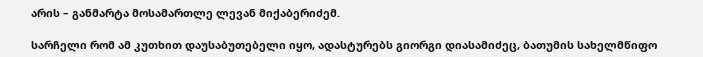არის – განმარტა მოსამართლე ლევან მიქაბერიძემ.

სარჩელი რომ ამ კუთხით დაუსაბუთებელი იყო, ადასტურებს გიორგი დიასამიძეც, ბათუმის სახელმწიფო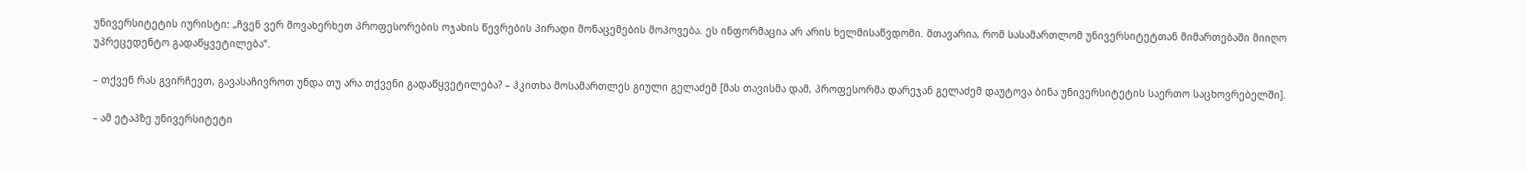უნივერსიტეტის იურისტი: „ჩვენ ვერ მოვახერხეთ პროფესორების ოჯახის წევრების პირადი მონაცემების მოპოვება. ეს ინფორმაცია არ არის ხელმისაწვდომი. მთავარია, რომ სასამართლომ უნივერსიტეტთან მიმართებაში მიიღო უპრეცედენტო გადაწყვეტილება“.

– თქვენ რას გვირჩევთ, გავასაჩივროთ უნდა თუ არა თქვენი გადაწყვეტილება? – ჰკითხა მოსამართლეს გიული გელაძემ [მას თავისმა დამ, პროფესორმა დარეჯან გელაძემ დაუტოვა ბინა უნივერსიტეტის საერთო საცხოვრებელში].

– ამ ეტაპზე უნივერსიტეტი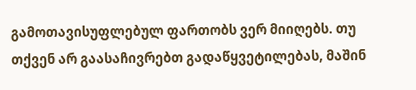გამოთავისუფლებულ ფართობს ვერ მიიღებს. თუ თქვენ არ გაასაჩივრებთ გადაწყვეტილებას, მაშინ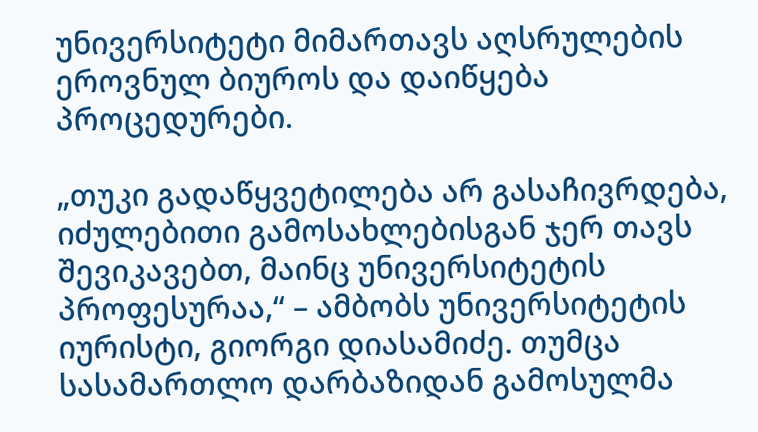უნივერსიტეტი მიმართავს აღსრულების ეროვნულ ბიუროს და დაიწყება პროცედურები.

„თუკი გადაწყვეტილება არ გასაჩივრდება, იძულებითი გამოსახლებისგან ჯერ თავს შევიკავებთ, მაინც უნივერსიტეტის პროფესურაა,“ – ამბობს უნივერსიტეტის იურისტი, გიორგი დიასამიძე. თუმცა სასამართლო დარბაზიდან გამოსულმა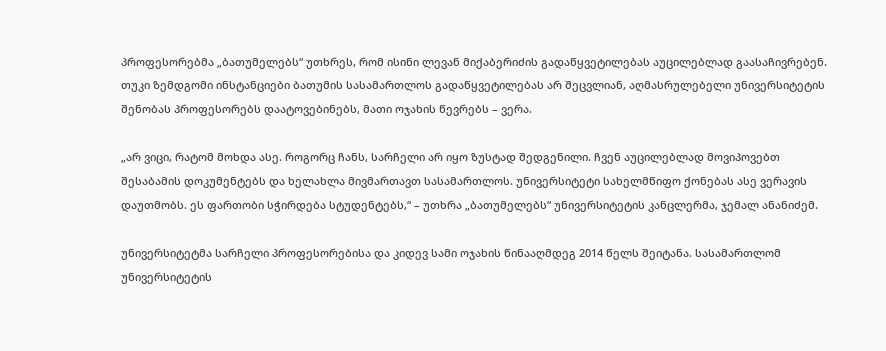პროფესორებმა „ბათუმელებს“ უთხრეს, რომ ისინი ლევან მიქაბერიძის გადაწყვეტილებას აუცილებლად გაასაჩივრებენ. თუკი ზემდგომი ინსტანციები ბათუმის სასამართლოს გადაწყვეტილებას არ შეცვლიან, აღმასრულებელი უნივერსიტეტის შენობას პროფესორებს დაატოვებინებს, მათი ოჯახის წევრებს – ვერა.

„არ ვიცი, რატომ მოხდა ასე. როგორც ჩანს, სარჩელი არ იყო ზუსტად შედგენილი. ჩვენ აუცილებლად მოვიპოვებთ შესაბამის დოკუმენტებს და ხელახლა მივმართავთ სასამართლოს. უნივერსიტეტი სახელმწიფო ქონებას ასე ვერავის დაუთმობს. ეს ფართობი სჭირდება სტუდენტებს,“ – უთხრა „ბათუმელებს“ უნივერსიტეტის კანცლერმა, ჯემალ ანანიძემ.

უნივერსიტეტმა სარჩელი პროფესორებისა და კიდევ სამი ოჯახის წინააღმდეგ 2014 წელს შეიტანა. სასამართლომ უნივერსიტეტის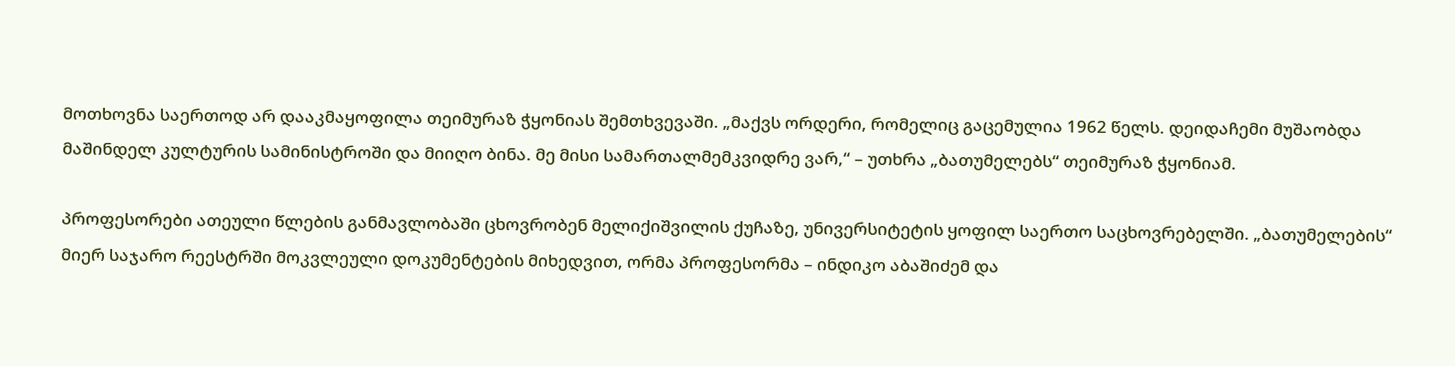მოთხოვნა საერთოდ არ დააკმაყოფილა თეიმურაზ ჭყონიას შემთხვევაში. „მაქვს ორდერი, რომელიც გაცემულია 1962 წელს. დეიდაჩემი მუშაობდა მაშინდელ კულტურის სამინისტროში და მიიღო ბინა. მე მისი სამართალმემკვიდრე ვარ,“ – უთხრა „ბათუმელებს“ თეიმურაზ ჭყონიამ.

პროფესორები ათეული წლების განმავლობაში ცხოვრობენ მელიქიშვილის ქუჩაზე, უნივერსიტეტის ყოფილ საერთო საცხოვრებელში. „ბათუმელების“ მიერ საჯარო რეესტრში მოკვლეული დოკუმენტების მიხედვით, ორმა პროფესორმა – ინდიკო აბაშიძემ და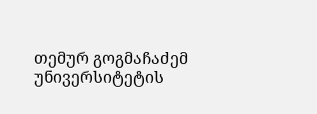თემურ გოგმაჩაძემ უნივერსიტეტის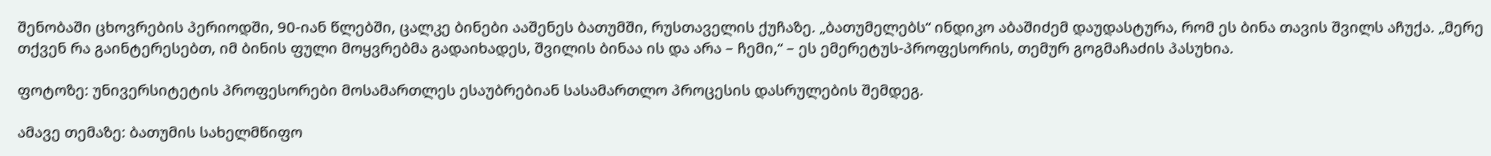შენობაში ცხოვრების პერიოდში, 90-იან წლებში, ცალკე ბინები ააშენეს ბათუმში, რუსთაველის ქუჩაზე. „ბათუმელებს“ ინდიკო აბაშიძემ დაუდასტურა, რომ ეს ბინა თავის შვილს აჩუქა. „მერე თქვენ რა გაინტერესებთ, იმ ბინის ფული მოყვრებმა გადაიხადეს, შვილის ბინაა ის და არა – ჩემი,“ – ეს ემერეტუს-პროფესორის, თემურ გოგმაჩაძის პასუხია.

ფოტოზე: უნივერსიტეტის პროფესორები მოსამართლეს ესაუბრებიან სასამართლო პროცესის დასრულების შემდეგ.

ამავე თემაზე: ბათუმის სახელმწიფო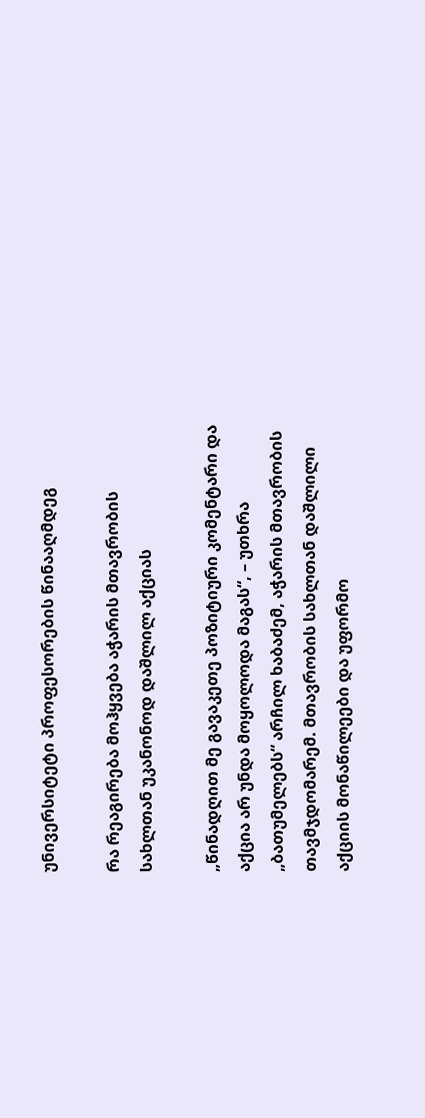უნივერსიტეტი პროფესორების წინააღმდეგ

რა რეაგირება მოჰყვება აჭარის მთავრობის სახლთან უკანონოდ დაშლილ აქციას

„წინადღით მე გავაკეთე პოზიტიური კომენტარი და აქცია არ უნდა მოყოლოდა მაგას“, – უთხრა „ბათუმელებს“ არჩილ ხაბაძემ, აჭარის მთავრობის თავმჯდომარემ. მთავრობის სახლთან დაშლილი აქციის მონაწილეები და უფორმო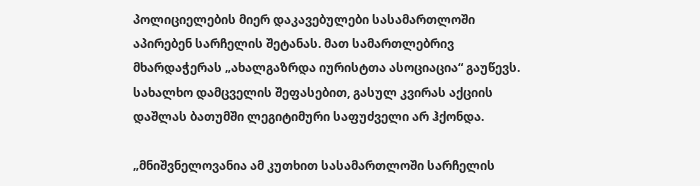პოლიციელების მიერ დაკავებულები სასამართლოში აპირებენ სარჩელის შეტანას. მათ სამართლებრივ მხარდაჭერას „ახალგაზრდა იურისტთა ასოციაცია“ გაუწევს. სახალხო დამცველის შეფასებით, გასულ კვირას აქციის დაშლას ბათუმში ლეგიტიმური საფუძველი არ ჰქონდა.

„მნიშვნელოვანია ამ კუთხით სასამართლოში სარჩელის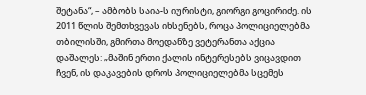შეტანა“, – ამბობს საია-ს იურისტი, გიორგი გოცირიძე. ის 2011 წლის შემთხვევას იხსენებს, როცა პოლიციელებმა თბილისში, გმირთა მოედანზე ვეტერანთა აქცია დაშალეს: „მაშინ ერთი ქალის ინტერესებს ვიცავდით ჩვენ, ის დაკავების დროს პოლიციელებმა სცემეს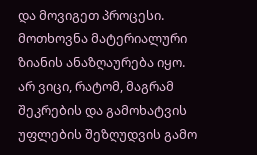და მოვიგეთ პროცესი. მოთხოვნა მატერიალური ზიანის ანაზღაურება იყო. არ ვიცი, რატომ, მაგრამ შეკრების და გამოხატვის უფლების შეზღუდვის გამო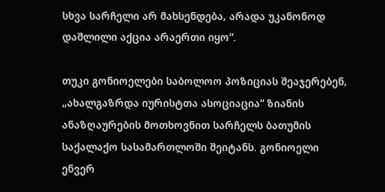სხვა სარჩელი არ მახსენდება, არადა უკანონოდ დაშლილი აქცია არაერთი იყო“.

თუკი გონიოელები საბოლოო პოზიციას შეაჯერებენ, „ახალგაზრდა იურისტთა ასოციაცია“ ზიანის ანაზღაურების მოთხოვნით სარჩელს ბათუმის საქალაქო სასამართლოში შეიტანს. გონიოელი ენვერ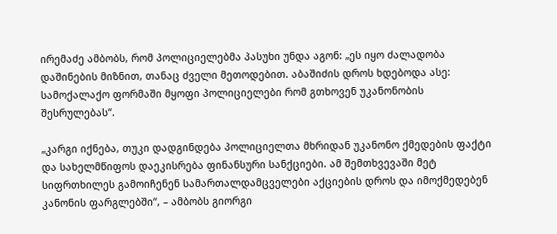ირემაძე ამბობს, რომ პოლიციელებმა პასუხი უნდა აგონ: „ეს იყო ძალადობა დაშინების მიზნით, თანაც ძველი მეთოდებით. აბაშიძის დროს ხდებოდა ასე: სამოქალაქო ფორმაში მყოფი პოლიციელები რომ გთხოვენ უკანონობის შესრულებას“.

„კარგი იქნება, თუკი დადგინდება პოლიციელთა მხრიდან უკანონო ქმედების ფაქტი და სახელმწიფოს დაეკისრება ფინანსური სანქციები. ამ შემთხვევაში მეტ სიფრთხილეს გამოიჩენენ სამართალდამცველები აქციების დროს და იმოქმედებენ კანონის ფარგლებში“, – ამბობს გიორგი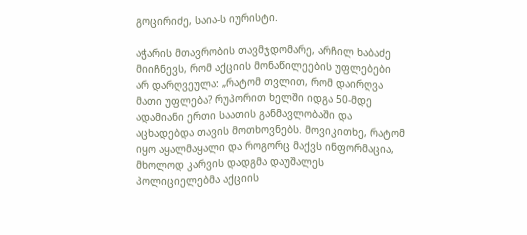გოცირიძე, საია-ს იურისტი.

აჭარის მთავრობის თავმჯდომარე, არჩილ ხაბაძე მიიჩნევს, რომ აქციის მონაწილეების უფლებები არ დარღვეულა: „რატომ თვლით, რომ დაირღვა მათი უფლება? რუპორით ხელში იდგა 50-მდე ადამიანი ერთი საათის განმავლობაში და აცხადებდა თავის მოთხოვნებს. მოვიკითხე, რატომ იყო აყალმაყალი და როგორც მაქვს ინფორმაცია, მხოლოდ კარვის დადგმა დაუშალეს პოლიციელებმა აქციის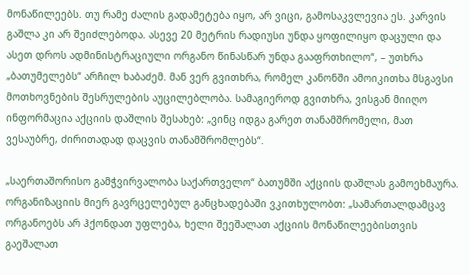მონაწილეებს. თუ რამე ძალის გადამეტება იყო, არ ვიცი, გამოსაკვლევია ეს. კარვის გაშლა კი არ შეიძლებოდა. ასევე 20 მეტრის რადიუსი უნდა ყოფილიყო დაცული და ასეთ დროს ადმინისტრაციული ორგანო წინასწარ უნდა გააფრთხილო“, – უთხრა „ბათუმელებს“ არჩილ ხაბაძემ. მან ვერ გვითხრა, რომელ კანონში ამოიკითხა მსგავსი მოთხოვნების შესრულების აუცილებლობა. სამაგიეროდ გვითხრა, ვისგან მიიღო ინფორმაცია აქციის დაშლის შესახებ: „ვინც იდგა გარეთ თანამშრომელი, მათ ვესაუბრე, ძირითადად დაცვის თანამშრომლებს“.

„საერთაშორისო გამჭვირვალობა საქართველო“ ბათუმში აქციის დაშლას გამოეხმაურა. ორგანიზაციის მიერ გავრცელებულ განცხადებაში ვკითხულობთ: „სამართალდამცავ ორგანოებს არ ჰქონდათ უფლება, ხელი შეეშალათ აქციის მონაწილეებისთვის გაეშალათ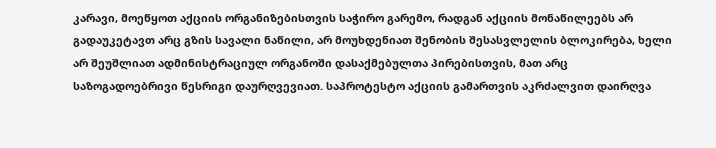კარავი, მოეწყოთ აქციის ორგანიზებისთვის საჭირო გარემო, რადგან აქციის მონაწილეებს არ გადაუკეტავთ არც გზის სავალი ნაწილი, არ მოუხდენიათ შენობის შესასვლელის ბლოკირება, ხელი არ შეუშლიათ ადმინისტრაციულ ორგანოში დასაქმებულთა პირებისთვის, მათ არც საზოგადოებრივი წესრიგი დაურღვევიათ. საპროტესტო აქციის გამართვის აკრძალვით დაირღვა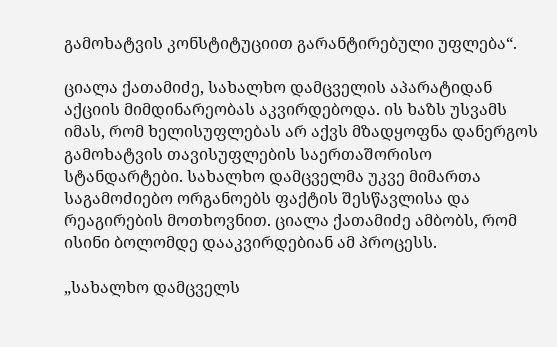გამოხატვის კონსტიტუციით გარანტირებული უფლება“.

ციალა ქათამიძე, სახალხო დამცველის აპარატიდან აქციის მიმდინარეობას აკვირდებოდა. ის ხაზს უსვამს იმას, რომ ხელისუფლებას არ აქვს მზადყოფნა დანერგოს გამოხატვის თავისუფლების საერთაშორისო სტანდარტები. სახალხო დამცველმა უკვე მიმართა საგამოძიებო ორგანოებს ფაქტის შესწავლისა და რეაგირების მოთხოვნით. ციალა ქათამიძე ამბობს, რომ ისინი ბოლომდე დააკვირდებიან ამ პროცესს.

„სახალხო დამცველს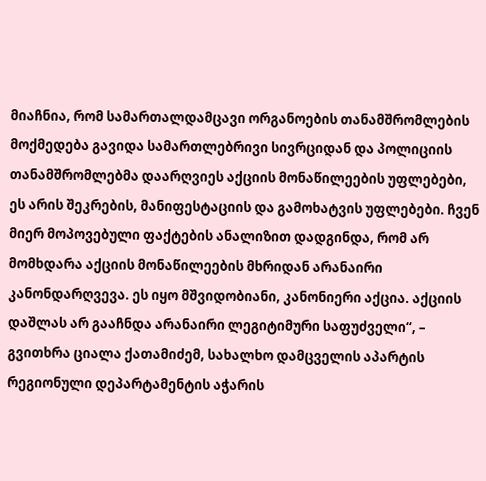მიაჩნია, რომ სამართალდამცავი ორგანოების თანამშრომლების მოქმედება გავიდა სამართლებრივი სივრციდან და პოლიციის თანამშრომლებმა დაარღვიეს აქციის მონაწილეების უფლებები, ეს არის შეკრების, მანიფესტაციის და გამოხატვის უფლებები. ჩვენ მიერ მოპოვებული ფაქტების ანალიზით დადგინდა, რომ არ მომხდარა აქციის მონაწილეების მხრიდან არანაირი კანონდარღვევა. ეს იყო მშვიდობიანი, კანონიერი აქცია. აქციის დაშლას არ გააჩნდა არანაირი ლეგიტიმური საფუძველი“, – გვითხრა ციალა ქათამიძემ, სახალხო დამცველის აპარტის რეგიონული დეპარტამენტის აჭარის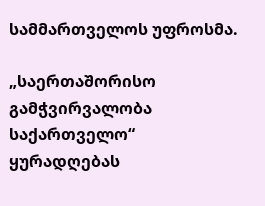სამმართველოს უფროსმა.

„საერთაშორისო გამჭვირვალობა საქართველო“ ყურადღებას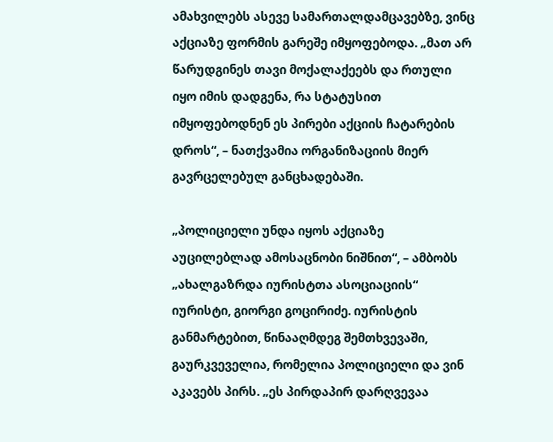ამახვილებს ასევე სამართალდამცავებზე, ვინც აქციაზე ფორმის გარეშე იმყოფებოდა. „მათ არ წარუდგინეს თავი მოქალაქეებს და რთული იყო იმის დადგენა, რა სტატუსით იმყოფებოდნენ ეს პირები აქციის ჩატარების დროს“, – ნათქვამია ორგანიზაციის მიერ გავრცელებულ განცხადებაში.

„პოლიციელი უნდა იყოს აქციაზე აუცილებლად ამოსაცნობი ნიშნით“, – ამბობს „ახალგაზრდა იურისტთა ასოციაციის“ იურისტი, გიორგი გოცირიძე. იურისტის განმარტებით, წინააღმდეგ შემთხვევაში, გაურკვეველია, რომელია პოლიციელი და ვინ აკავებს პირს. „ეს პირდაპირ დარღვევაა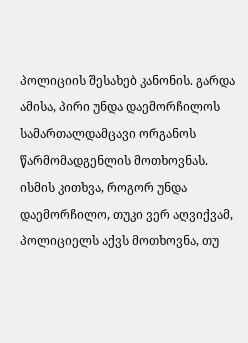პოლიციის შესახებ კანონის. გარდა ამისა, პირი უნდა დაემორჩილოს სამართალდამცავი ორგანოს წარმომადგენლის მოთხოვნას. ისმის კითხვა, როგორ უნდა დაემორჩილო, თუკი ვერ აღვიქვამ, პოლიციელს აქვს მოთხოვნა, თუ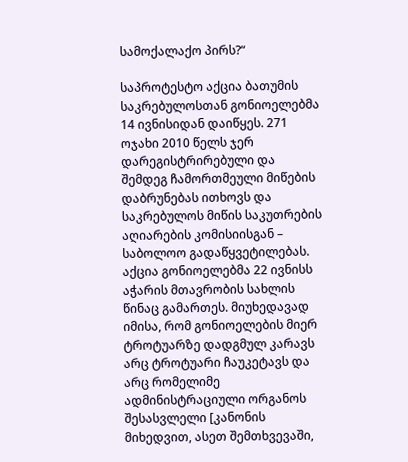სამოქალაქო პირს?“

საპროტესტო აქცია ბათუმის საკრებულოსთან გონიოელებმა 14 ივნისიდან დაიწყეს. 271 ოჯახი 2010 წელს ჯერ დარეგისტრირებული და შემდეგ ჩამორთმეული მიწების დაბრუნებას ითხოვს და საკრებულოს მიწის საკუთრების აღიარების კომისიისგან – საბოლოო გადაწყვეტილებას. აქცია გონიოელებმა 22 ივნისს აჭარის მთავრობის სახლის წინაც გამართეს. მიუხედავად იმისა, რომ გონიოელების მიერ ტროტუარზე დადგმულ კარავს არც ტროტუარი ჩაუკეტავს და არც რომელიმე ადმინისტრაციული ორგანოს შესასვლელი [კანონის მიხედვით, ასეთ შემთხვევაში,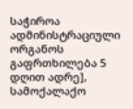საჭიროა ადმინისტრაციული ორგანოს გაფრთხილება 5 დღით ადრე], სამოქალაქო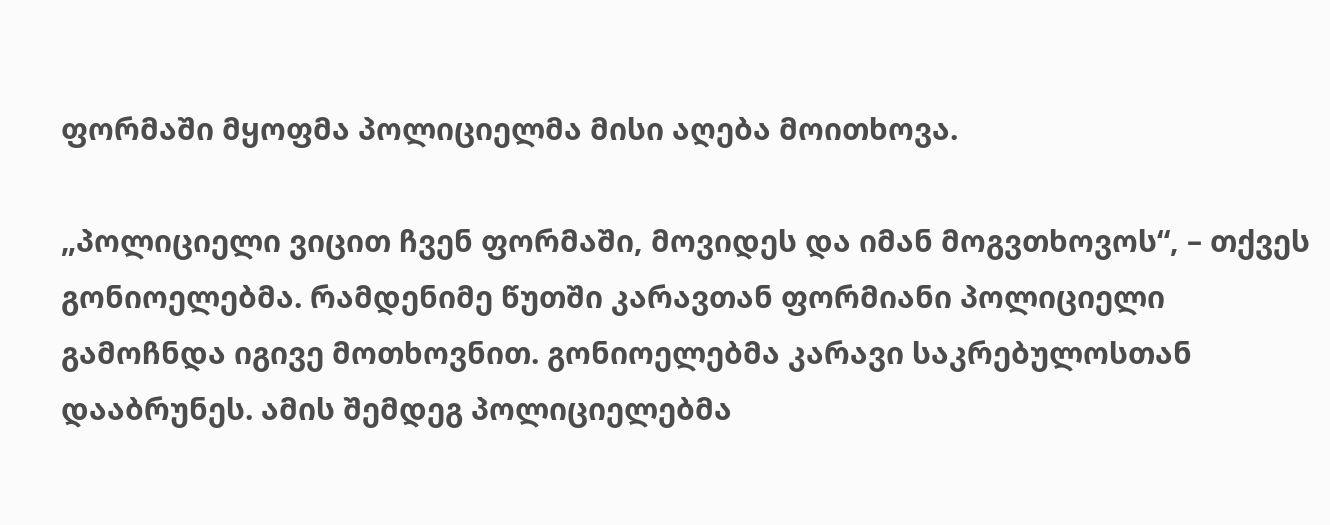ფორმაში მყოფმა პოლიციელმა მისი აღება მოითხოვა.

„პოლიციელი ვიცით ჩვენ ფორმაში, მოვიდეს და იმან მოგვთხოვოს“, – თქვეს გონიოელებმა. რამდენიმე წუთში კარავთან ფორმიანი პოლიციელი გამოჩნდა იგივე მოთხოვნით. გონიოელებმა კარავი საკრებულოსთან დააბრუნეს. ამის შემდეგ პოლიციელებმა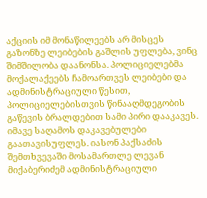აქციის იმ მონაწილეებს არ მისცეს გაზონზე ლეიბების გაშლის უფლება, ვინც შიმშილობა დაანონსა. პოლიციელებმა მოქალაქეებს ჩამოართვეს ლეიბები და ადმინისტრაციული წესით, პოლიციელებისთვის წინააღმდეგობის გაწევის ბრალდებით სამი პირი დააკავეს. იმავე საღამოს დაკავებულები გაათავისუფლეს. იასონ პაქსაძის შემთხვევაში მოსამართლე ლევან მიქაბერიძემ ადმინისტრაციული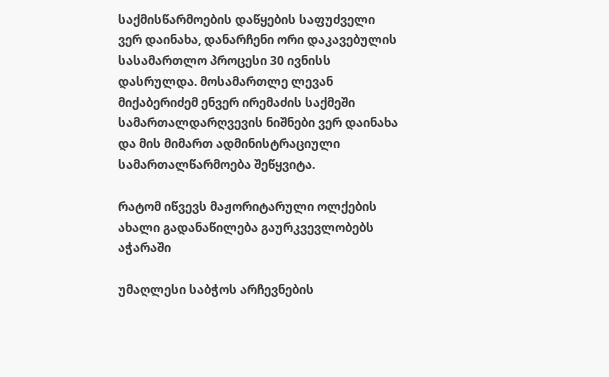საქმისწარმოების დაწყების საფუძველი ვერ დაინახა, დანარჩენი ორი დაკავებულის სასამართლო პროცესი 30 ივნისს დასრულდა. მოსამართლე ლევან მიქაბერიძემ ენვერ ირემაძის საქმეში სამართალდარღვევის ნიშნები ვერ დაინახა და მის მიმართ ადმინისტრაციული სამართალწარმოება შეწყვიტა.

რატომ იწვევს მაჟორიტარული ოლქების ახალი გადანაწილება გაურკვევლობებს აჭარაში

უმაღლესი საბჭოს არჩევნების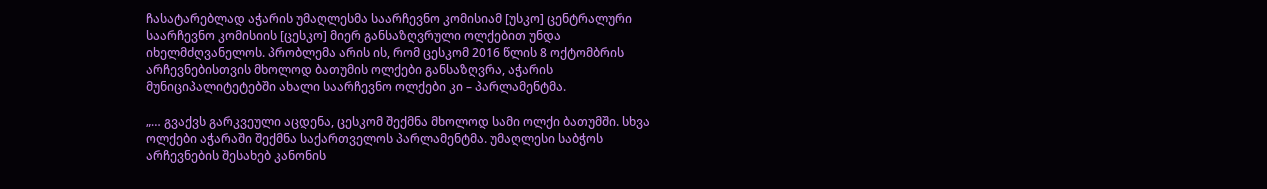ჩასატარებლად აჭარის უმაღლესმა საარჩევნო კომისიამ [უსკო] ცენტრალური საარჩევნო კომისიის [ცესკო] მიერ განსაზღვრული ოლქებით უნდა იხელმძღვანელოს. პრობლემა არის ის, რომ ცესკომ 2016 წლის 8 ოქტომბრის არჩევნებისთვის მხოლოდ ბათუმის ოლქები განსაზღვრა, აჭარის მუნიციპალიტეტებში ახალი საარჩევნო ოლქები კი – პარლამენტმა.

„… გვაქვს გარკვეული აცდენა, ცესკომ შექმნა მხოლოდ სამი ოლქი ბათუმში. სხვა ოლქები აჭარაში შექმნა საქართველოს პარლამენტმა. უმაღლესი საბჭოს არჩევნების შესახებ კანონის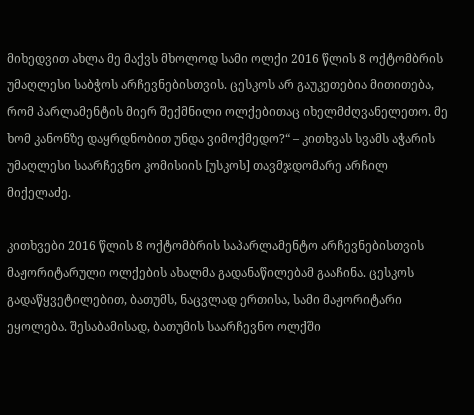მიხედვით ახლა მე მაქვს მხოლოდ სამი ოლქი 2016 წლის 8 ოქტომბრის უმაღლესი საბჭოს არჩევნებისთვის. ცესკოს არ გაუკეთებია მითითება, რომ პარლამენტის მიერ შექმნილი ოლქებითაც იხელმძღვანელეთო. მე ხომ კანონზე დაყრდნობით უნდა ვიმოქმედო?“ – კითხვას სვამს აჭარის უმაღლესი საარჩევნო კომისიის [უსკოს] თავმჯდომარე არჩილ მიქელაძე.

კითხვები 2016 წლის 8 ოქტომბრის საპარლამენტო არჩევნებისთვის მაჟორიტარული ოლქების ახალმა გადანაწილებამ გააჩინა. ცესკოს გადაწყვეტილებით, ბათუმს, ნაცვლად ერთისა, სამი მაჟორიტარი ეყოლება. შესაბამისად, ბათუმის საარჩევნო ოლქში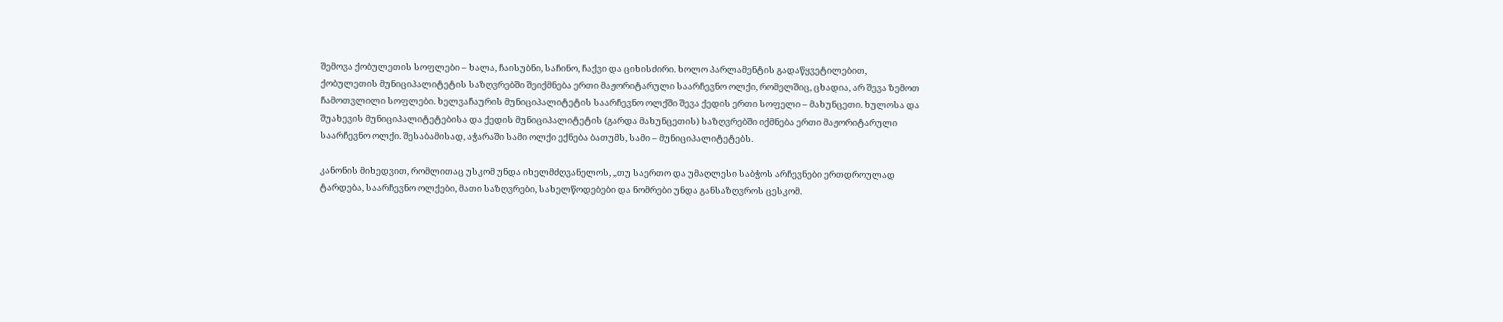შემოვა ქობულეთის სოფლები – ხალა, ჩაისუბნი, საჩინო, ჩაქვი და ციხისძირი. ხოლო პარლამენტის გადაწყვეტილებით, ქობულეთის მუნიციპალიტეტის საზღვრებში შეიქმნება ერთი მაჟორიტარული საარჩევნო ოლქი, რომელშიც, ცხადია, არ შევა ზემოთ ჩამოთვლილი სოფლები. ხელვაჩაურის მუნიციპალიტეტის საარჩევნო ოლქში შევა ქედის ერთი სოფელი – მახუნცეთი. ხულოსა და შუახევის მუნიციპალიტეტებისა და ქედის მუნიციპალიტეტის (გარდა მახუნცეთის) საზღვრებში იქმნება ერთი მაჟორიტარული საარჩევნო ოლქი. შესაბამისად, აჭარაში სამი ოლქი ექნება ბათუმს, სამი – მუნიციპალიტეტებს.

კანონის მიხედვით, რომლითაც უსკომ უნდა იხელმძღვანელოს, „თუ საერთო და უმაღლესი საბჭოს არჩევნები ერთდროულად ტარდება, საარჩევნო ოლქები, მათი საზღვრები, სახელწოდებები და ნომრები უნდა განსაზღვროს ცესკომ.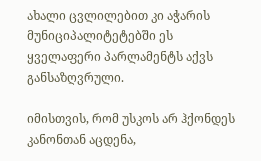ახალი ცვლილებით კი აჭარის მუნიციპალიტეტებში ეს ყველაფერი პარლამენტს აქვს განსაზღვრული.

იმისთვის, რომ უსკოს არ ჰქონდეს კანონთან აცდენა,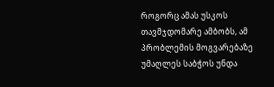როგორც ამას უსკოს თავმჯდომარე ამბობს, ამ პრობლემის მოგვარებაზე უმაღლეს საბჭოს უნდა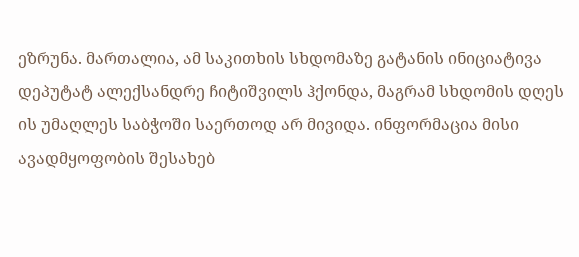ეზრუნა. მართალია, ამ საკითხის სხდომაზე გატანის ინიციატივა დეპუტატ ალექსანდრე ჩიტიშვილს ჰქონდა, მაგრამ სხდომის დღეს ის უმაღლეს საბჭოში საერთოდ არ მივიდა. ინფორმაცია მისი ავადმყოფობის შესახებ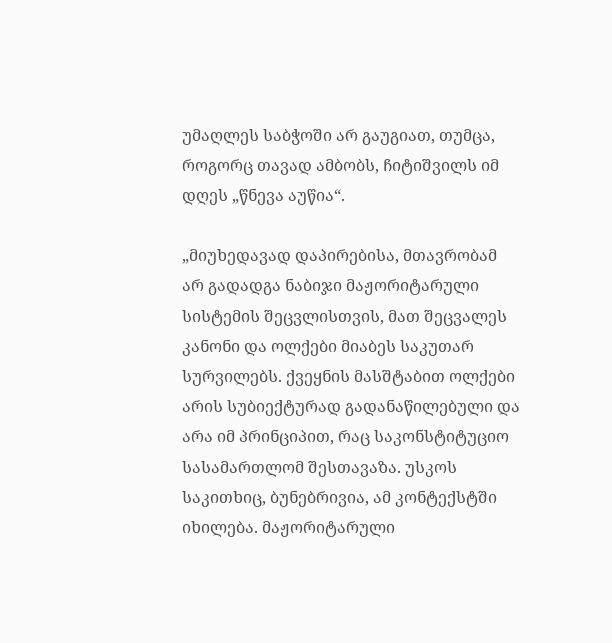უმაღლეს საბჭოში არ გაუგიათ, თუმცა, როგორც თავად ამბობს, ჩიტიშვილს იმ დღეს „წნევა აუწია“.

„მიუხედავად დაპირებისა, მთავრობამ არ გადადგა ნაბიჯი მაჟორიტარული სისტემის შეცვლისთვის, მათ შეცვალეს კანონი და ოლქები მიაბეს საკუთარ სურვილებს. ქვეყნის მასშტაბით ოლქები არის სუბიექტურად გადანაწილებული და არა იმ პრინციპით, რაც საკონსტიტუციო სასამართლომ შესთავაზა. უსკოს საკითხიც, ბუნებრივია, ამ კონტექსტში იხილება. მაჟორიტარული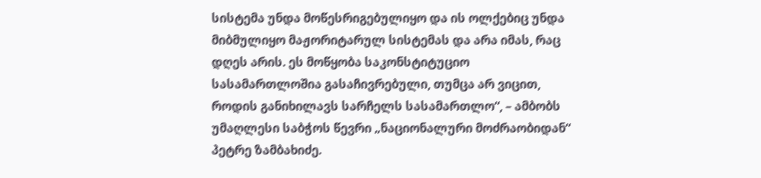სისტემა უნდა მოწესრიგებულიყო და ის ოლქებიც უნდა მიბმულიყო მაჟორიტარულ სისტემას და არა იმას, რაც დღეს არის. ეს მოწყობა საკონსტიტუციო სასამართლოშია გასაჩივრებული, თუმცა არ ვიცით, როდის განიხილავს სარჩელს სასამართლო“, – ამბობს უმაღლესი საბჭოს წევრი „ნაციონალური მოძრაობიდან“ პეტრე ზამბახიძე.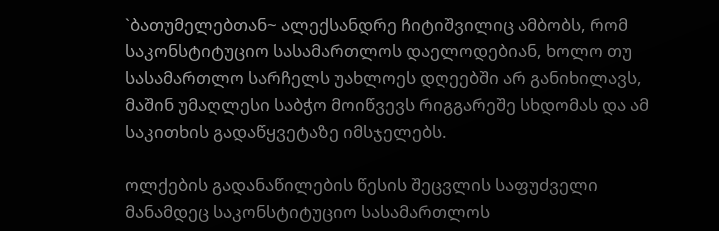`ბათუმელებთან~ ალექსანდრე ჩიტიშვილიც ამბობს, რომ საკონსტიტუციო სასამართლოს დაელოდებიან, ხოლო თუ სასამართლო სარჩელს უახლოეს დღეებში არ განიხილავს, მაშინ უმაღლესი საბჭო მოიწვევს რიგგარეშე სხდომას და ამ საკითხის გადაწყვეტაზე იმსჯელებს.

ოლქების გადანაწილების წესის შეცვლის საფუძველი მანამდეც საკონსტიტუციო სასამართლოს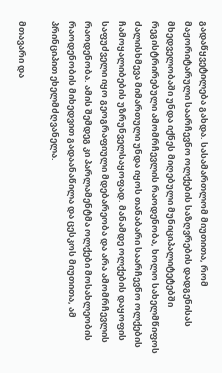გადაწყვეტილება გახდა. სასამართლომ მიუთითა, რომ მაჟორიტარული საარჩევნო ოლქების საზღვრების დადგენისას მხედველობაში უნდა იქნეს მიღებული მუნიციპალიტეტებში რეგისტრირებული ამომრჩევლის რაოდენობა, ხოლო სახელმწიფოს ძალისხმევა მიმართული უნდა იყოს თანაბარი საარჩევნო ოლქების ჩამოყალიბების უზრუნველსაყოფად. მანამდე ოლქების დაყოფის საფუძველი იყო გეოგრაფიული მდებარეობა და არა ამომრჩევლის რაოდენობა. ამის შემდეგ კი პარლამენტმა ოლქები მოსახლეობის რაოდენობის მიხედვით გადაანაწილა და ცესკოს მიუთითა, ამ პრინციპით ეხელმძღვანელა.

მთავარი და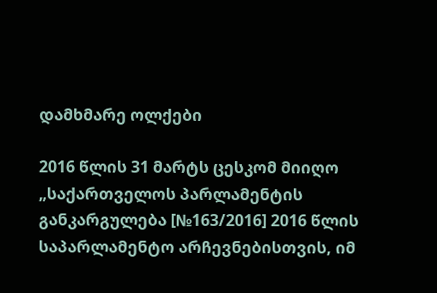დამხმარე ოლქები

2016 წლის 31 მარტს ცესკომ მიიღო „საქართველოს პარლამენტის განკარგულება [№163/2016] 2016 წლის საპარლამენტო არჩევნებისთვის, იმ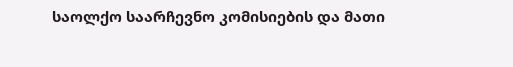საოლქო საარჩევნო კომისიების და მათი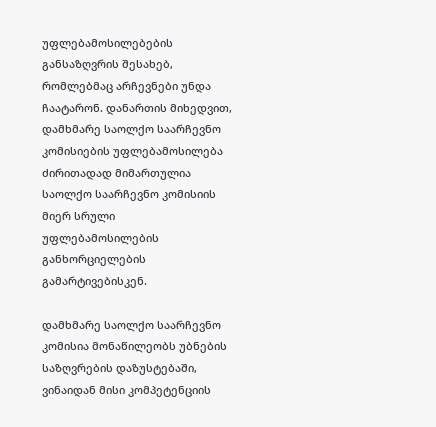უფლებამოსილებების განსაზღვრის შესახებ, რომლებმაც არჩევნები უნდა ჩაატარონ. დანართის მიხედვით, დამხმარე საოლქო საარჩევნო კომისიების უფლებამოსილება ძირითადად მიმართულია საოლქო საარჩევნო კომისიის მიერ სრული უფლებამოსილების განხორციელების გამარტივებისკენ.

დამხმარე საოლქო საარჩევნო კომისია მონაწილეობს უბნების საზღვრების დაზუსტებაში, ვინაიდან მისი კომპეტენციის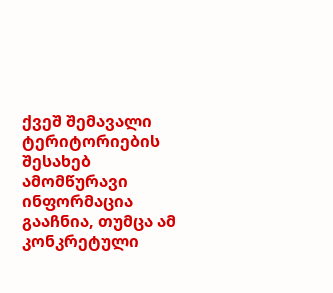ქვეშ შემავალი ტერიტორიების შესახებ ამომწურავი ინფორმაცია გააჩნია, თუმცა ამ კონკრეტული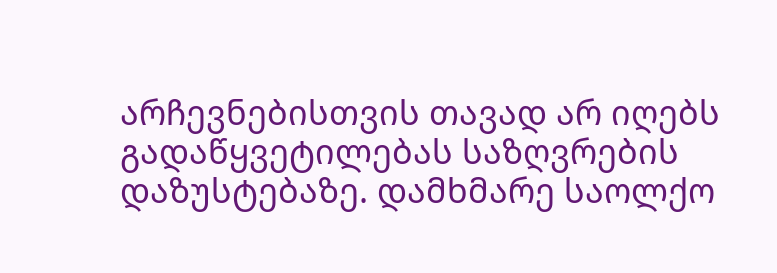არჩევნებისთვის თავად არ იღებს გადაწყვეტილებას საზღვრების დაზუსტებაზე. დამხმარე საოლქო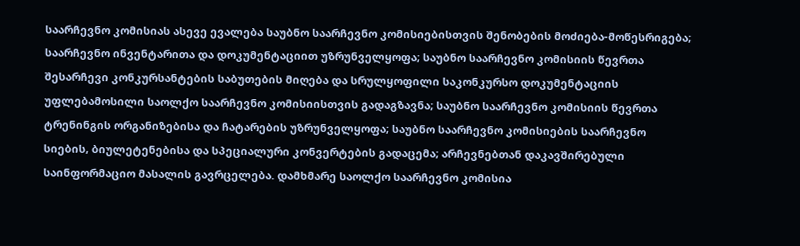საარჩევნო კომისიას ასევე ევალება საუბნო საარჩევნო კომისიებისთვის შენობების მოძიება-მოწესრიგება; საარჩევნო ინვენტარითა და დოკუმენტაციით უზრუნველყოფა; საუბნო საარჩევნო კომისიის წევრთა შესარჩევი კონკურსანტების საბუთების მიღება და სრულყოფილი საკონკურსო დოკუმენტაციის უფლებამოსილი საოლქო საარჩევნო კომისიისთვის გადაგზავნა; საუბნო საარჩევნო კომისიის წევრთა ტრენინგის ორგანიზებისა და ჩატარების უზრუნველყოფა; საუბნო საარჩევნო კომისიების საარჩევნო სიების, ბიულეტენებისა და სპეციალური კონვერტების გადაცემა; არჩევნებთან დაკავშირებული საინფორმაციო მასალის გავრცელება. დამხმარე საოლქო საარჩევნო კომისია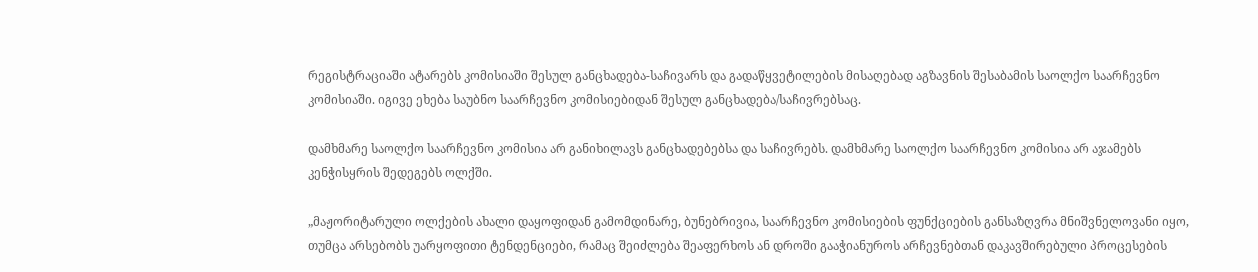რეგისტრაციაში ატარებს კომისიაში შესულ განცხადება-საჩივარს და გადაწყვეტილების მისაღებად აგზავნის შესაბამის საოლქო საარჩევნო კომისიაში. იგივე ეხება საუბნო საარჩევნო კომისიებიდან შესულ განცხადება/საჩივრებსაც.

დამხმარე საოლქო საარჩევნო კომისია არ განიხილავს განცხადებებსა და საჩივრებს. დამხმარე საოლქო საარჩევნო კომისია არ აჯამებს კენჭისყრის შედეგებს ოლქში.

„მაჟორიტარული ოლქების ახალი დაყოფიდან გამომდინარე, ბუნებრივია, საარჩევნო კომისიების ფუნქციების განსაზღვრა მნიშვნელოვანი იყო, თუმცა არსებობს უარყოფითი ტენდენციები, რამაც შეიძლება შეაფერხოს ან დროში გააჭიანუროს არჩევნებთან დაკავშირებული პროცესების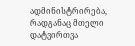ადმინისტრირება, რადგანაც მთელი დატვირთვა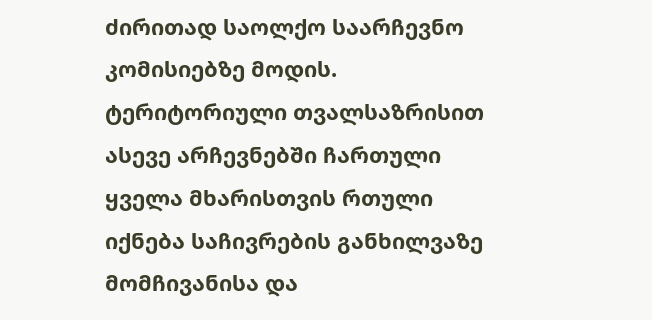ძირითად საოლქო საარჩევნო კომისიებზე მოდის. ტერიტორიული თვალსაზრისით ასევე არჩევნებში ჩართული ყველა მხარისთვის რთული იქნება საჩივრების განხილვაზე მომჩივანისა და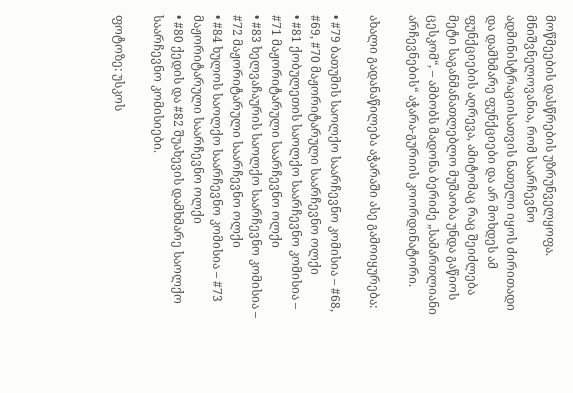მოწმეების დასწრების უზრუნველყოფა. მნიშვნელოვანია, რომ საარჩევნო ადმინისტრაციისათვის ნათელი იყოს ძირითადი და დამხმარე ფუნქციები და არ მოხდეს ამ ფუნქციების აღრევა, ამიტომაც რაც შეიძლება მეტი საგანმანათლებლო მუშაობა უნდა გაწიოს ცესკომ“, – ამბობს მადონა ბერიძე „სამართლიანი არჩევნების“ აჭარა-გურიის კოორდინატორი.

ახალი გადანაწილება აჭარაში ასე გამოიყურება:

• #79 ბათუმის საოლქო საარჩევნო კომისია – #68, #69, #70 მაჟორიტარული საარჩევნო ოლქი
• #81 ქობულეთის საოლქო საარჩევნო კომისია – #71 მაჟორიტარული საარჩევნო ოლქი
• #83 ხელვაჩაურის საოლქო საარჩევნო კომისია – #72 მაჟორიტარული საარჩევნო ოლქი
• #84 ხულოს საოლქო საარჩევნო კომისია – #73 მაჟორიტარული საარჩევნო ოლქი
• #80 ქედის და #82 შუახევის დამხმარე საოლქო საარჩევნო კომისიები.

ფოტოზე: უსკოს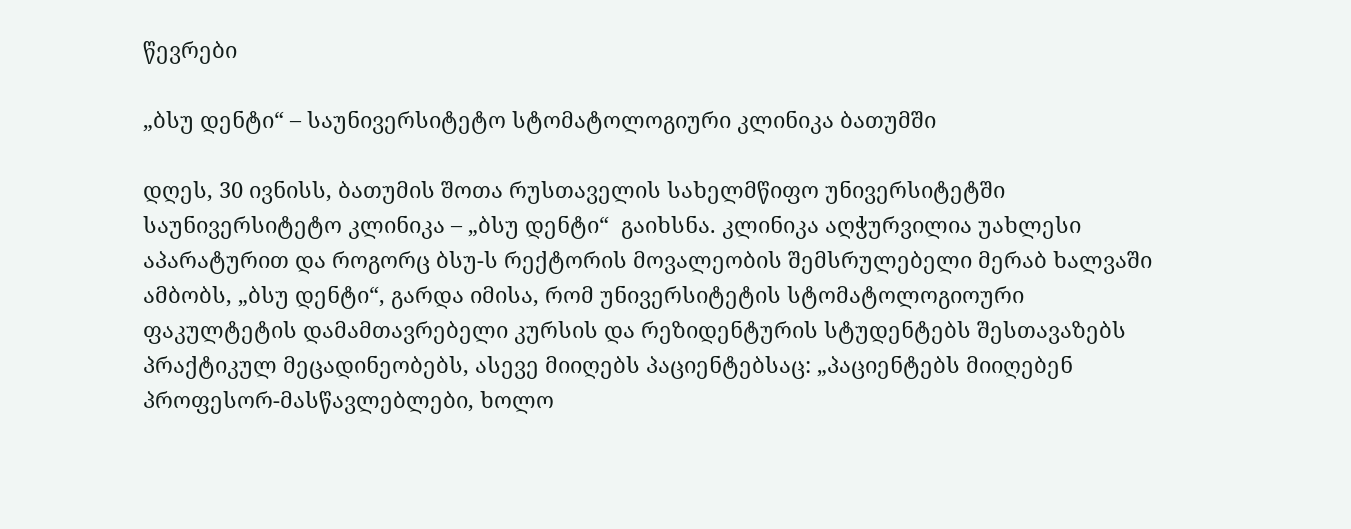წევრები

„ბსუ დენტი“ – საუნივერსიტეტო სტომატოლოგიური კლინიკა ბათუმში

დღეს, 30 ივნისს, ბათუმის შოთა რუსთაველის სახელმწიფო უნივერსიტეტში საუნივერსიტეტო კლინიკა – „ბსუ დენტი“  გაიხსნა. კლინიკა აღჭურვილია უახლესი აპარატურით და როგორც ბსუ-ს რექტორის მოვალეობის შემსრულებელი მერაბ ხალვაში ამბობს, „ბსუ დენტი“, გარდა იმისა, რომ უნივერსიტეტის სტომატოლოგიოური ფაკულტეტის დამამთავრებელი კურსის და რეზიდენტურის სტუდენტებს შესთავაზებს პრაქტიკულ მეცადინეობებს, ასევე მიიღებს პაციენტებსაც: „პაციენტებს მიიღებენ პროფესორ-მასწავლებლები, ხოლო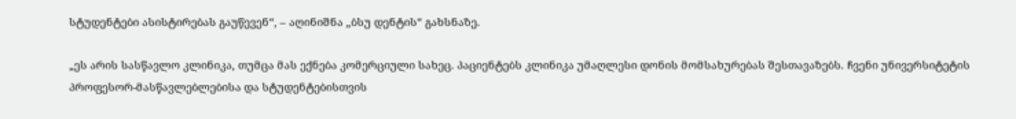სტუდენტები ასისტირებას გაუწევენ“, – აღინიშნა „ბსუ დენტის“ გახსნაზე.

„ეს არის სასწავლო კლინიკა, თუმცა მას ექნება კომერციული სახეც. პაციენტებს კლინიკა უმაღლესი დონის მომსახურებას შესთავაზებს. ჩვენი უნივერსიტეტის პროფესორ-მასწავლებლებისა და სტუდენტებისთვის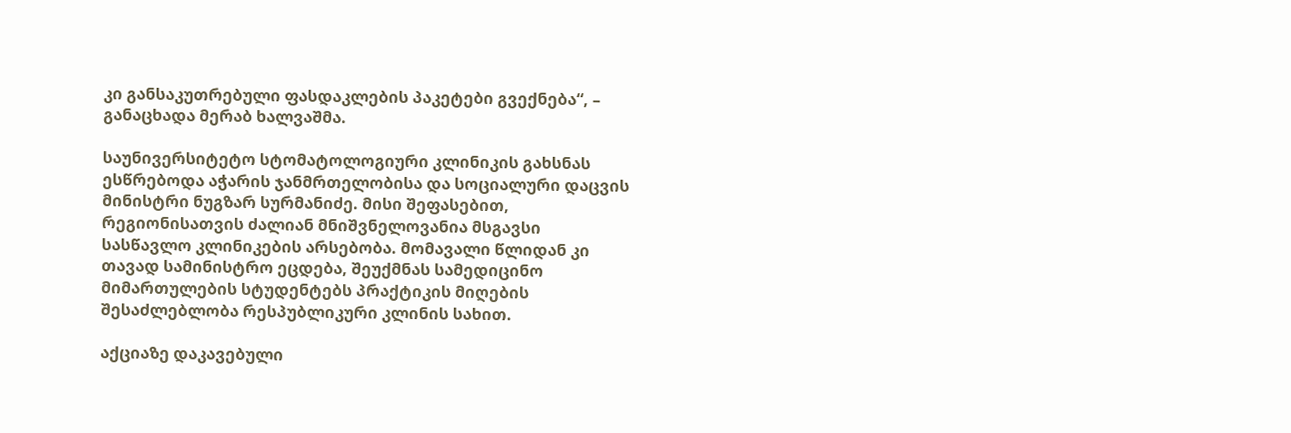კი განსაკუთრებული ფასდაკლების პაკეტები გვექნება“, – განაცხადა მერაბ ხალვაშმა.

საუნივერსიტეტო სტომატოლოგიური კლინიკის გახსნას ესწრებოდა აჭარის ჯანმრთელობისა და სოციალური დაცვის მინისტრი ნუგზარ სურმანიძე. მისი შეფასებით, რეგიონისათვის ძალიან მნიშვნელოვანია მსგავსი სასწავლო კლინიკების არსებობა. მომავალი წლიდან კი თავად სამინისტრო ეცდება, შეუქმნას სამედიცინო მიმართულების სტუდენტებს პრაქტიკის მიღების შესაძლებლობა რესპუბლიკური კლინის სახით.

აქციაზე დაკავებული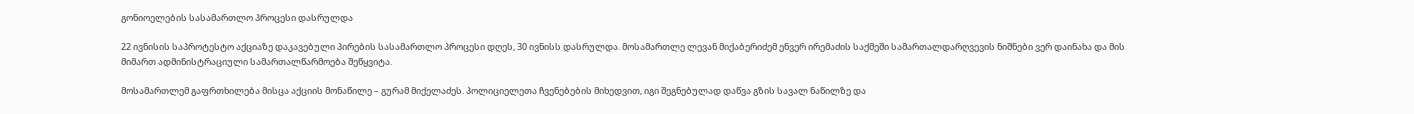გონიოელების სასამართლო პროცესი დასრულდა

22 ივნისის საპროტესტო აქციაზე დაკავებული პირების სასამართლო პროცესი დღეს, 30 ივნისს დასრულდა. მოსამართლე ლევან მიქაბერიძემ ენვერ ირემაძის საქმეში სამართალდარღვევის ნიშნები ვერ დაინახა და მის მიმართ ადმინისტრაციული სამართალწარმოება შეწყვიტა.

მოსამართლემ გაფრთხილება მისცა აქციის მონაწილე – გურამ მიქელაძეს. პოლიციელეთა ჩვენებების მიხედვით, იგი შეგნებულად დაწვა გზის სავალ ნაწილზე და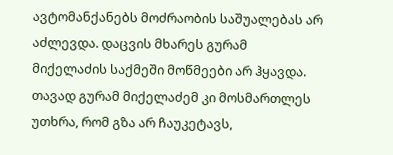ავტომანქანებს მოძრაობის საშუალებას არ აძლევდა. დაცვის მხარეს გურამ მიქელაძის საქმეში მოწმეები არ ჰყავდა. თავად გურამ მიქელაძემ კი მოსმართლეს უთხრა, რომ გზა არ ჩაუკეტავს,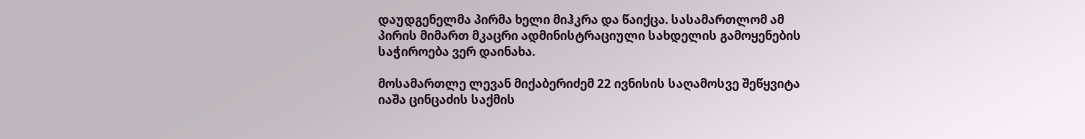დაუდგენელმა პირმა ხელი მიჰკრა და წაიქცა. სასამართლომ ამ პირის მიმართ მკაცრი ადმინისტრაციული სახდელის გამოყენების საჭიროება ვერ დაინახა.

მოსამართლე ლევან მიქაბერიძემ 22 ივნისის საღამოსვე შეწყვიტა იაშა ცინცაძის საქმის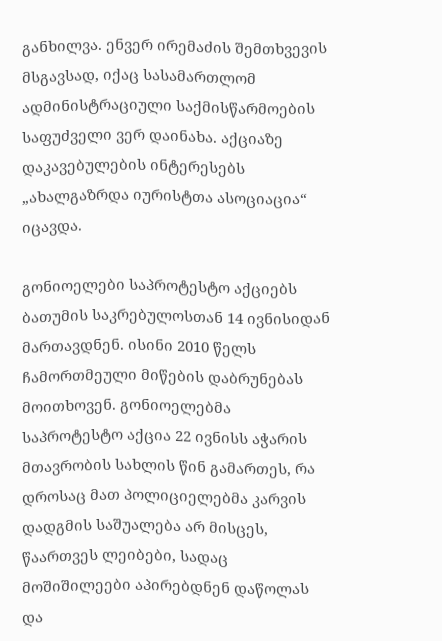განხილვა. ენვერ ირემაძის შემთხვევის მსგავსად, იქაც სასამართლომ ადმინისტრაციული საქმისწარმოების საფუძველი ვერ დაინახა. აქციაზე დაკავებულების ინტერესებს „ახალგაზრდა იურისტთა ასოციაცია“ იცავდა.

გონიოელები საპროტესტო აქციებს ბათუმის საკრებულოსთან 14 ივნისიდან მართავდნენ. ისინი 2010 წელს ჩამორთმეული მიწების დაბრუნებას მოითხოვენ. გონიოელებმა საპროტესტო აქცია 22 ივნისს აჭარის მთავრობის სახლის წინ გამართეს, რა დროსაც მათ პოლიციელებმა კარვის დადგმის საშუალება არ მისცეს, წაართვეს ლეიბები, სადაც მოშიშილეები აპირებდნენ დაწოლას და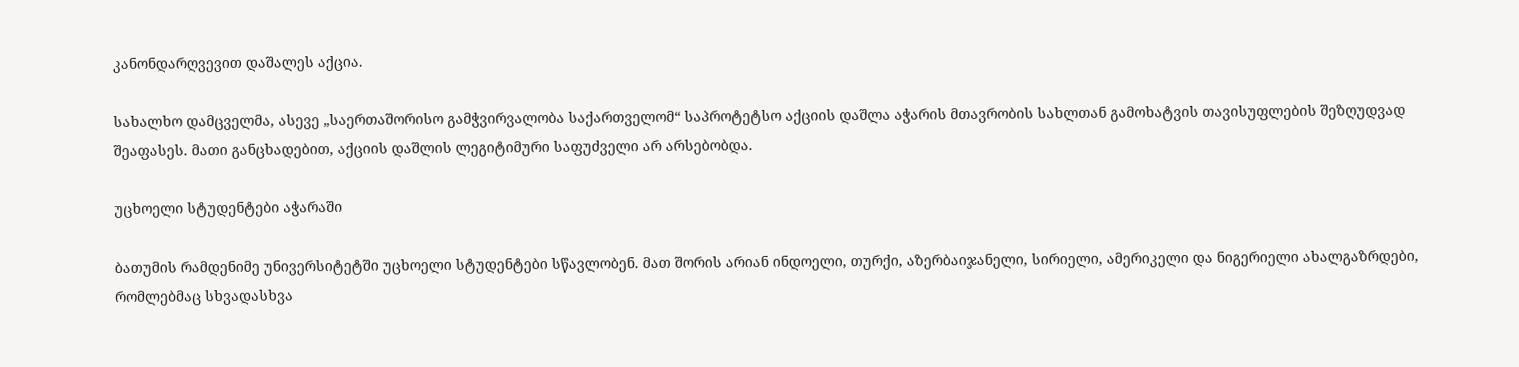კანონდარღვევით დაშალეს აქცია.

სახალხო დამცველმა, ასევე „საერთაშორისო გამჭვირვალობა საქართველომ“ საპროტეტსო აქციის დაშლა აჭარის მთავრობის სახლთან გამოხატვის თავისუფლების შეზღუდვად შეაფასეს. მათი განცხადებით, აქციის დაშლის ლეგიტიმური საფუძველი არ არსებობდა.

უცხოელი სტუდენტები აჭარაში

ბათუმის რამდენიმე უნივერსიტეტში უცხოელი სტუდენტები სწავლობენ. მათ შორის არიან ინდოელი, თურქი, აზერბაიჯანელი, სირიელი, ამერიკელი და ნიგერიელი ახალგაზრდები, რომლებმაც სხვადასხვა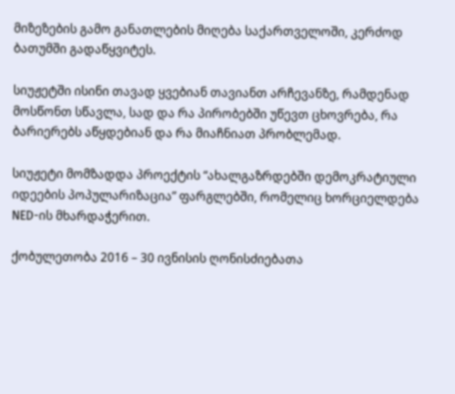მიზეზების გამო განათლების მიღება საქართველოში, კერძოდ ბათუმში გადაწყვიტეს.

სიუჟეტში ისინი თავად ყვებიან თავიანთ არჩევანზე, რამდენად მოსწონთ სწავლა, სად და რა პირობებში უწევთ ცხოვრება, რა ბარიერებს აწყდებიან და რა მიაჩნიათ პრობლემად.

სიუჟეტი მომზადდა პროექტის “ახალგაზრდებში დემოკრატიული იდეების პოპულარიზაცია” ფარგლებში, რომელიც ხორციელდება NED-ის მხარდაჭერით.

ქობულეთობა 2016 – 30 ივნისის ღონისძიებათა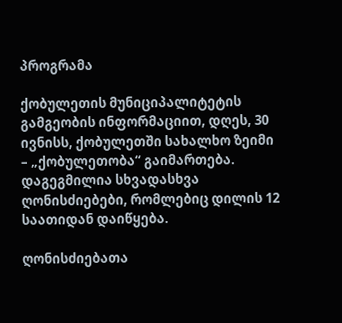პროგრამა

ქობულეთის მუნიციპალიტეტის გამგეობის ინფორმაციით, დღეს, 30 ივნისს, ქობულეთში სახალხო ზეიმი – „ქობულეთობა“ გაიმართება. დაგეგმილია სხვადასხვა ღონისძიებები, რომლებიც დილის 12 საათიდან დაიწყება.

ღონისძიებათა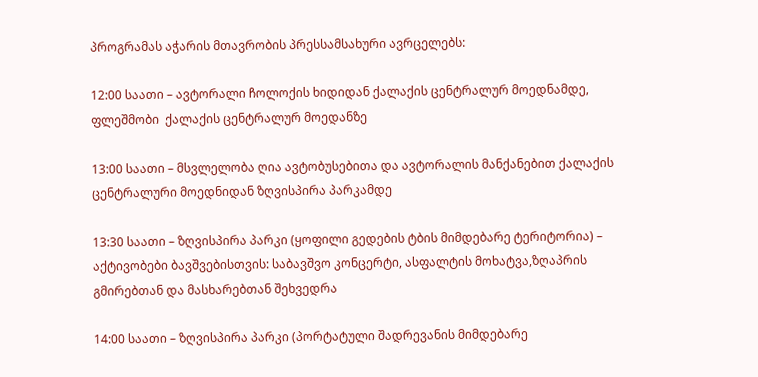პროგრამას აჭარის მთავრობის პრესსამსახური ავრცელებს:

12:00 საათი – ავტორალი ჩოლოქის ხიდიდან ქალაქის ცენტრალურ მოედნამდე, ფლეშმობი  ქალაქის ცენტრალურ მოედანზე

13:00 საათი – მსვლელობა ღია ავტობუსებითა და ავტორალის მანქანებით ქალაქის ცენტრალური მოედნიდან ზღვისპირა პარკამდე

13:30 საათი – ზღვისპირა პარკი (ყოფილი გედების ტბის მიმდებარე ტერიტორია) – აქტივობები ბავშვებისთვის: საბავშვო კონცერტი, ასფალტის მოხატვა,ზღაპრის გმირებთან და მასხარებთან შეხვედრა

14:00 საათი – ზღვისპირა პარკი (პორტატული შადრევანის მიმდებარე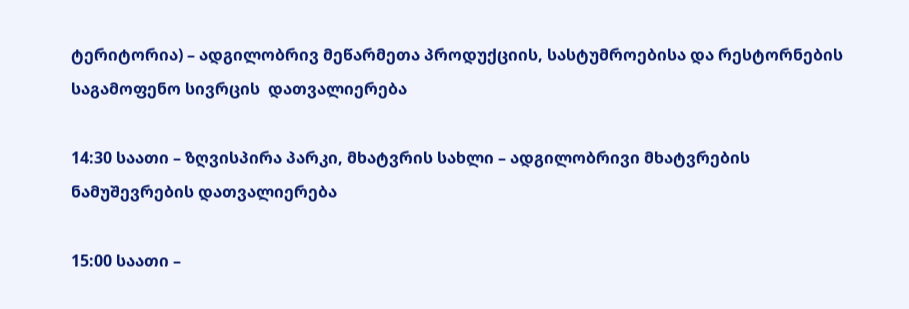ტერიტორია) – ადგილობრივ მეწარმეთა პროდუქციის, სასტუმროებისა და რესტორნების საგამოფენო სივრცის  დათვალიერება

14:30 საათი – ზღვისპირა პარკი, მხატვრის სახლი – ადგილობრივი მხატვრების ნამუშევრების დათვალიერება

15:00 საათი –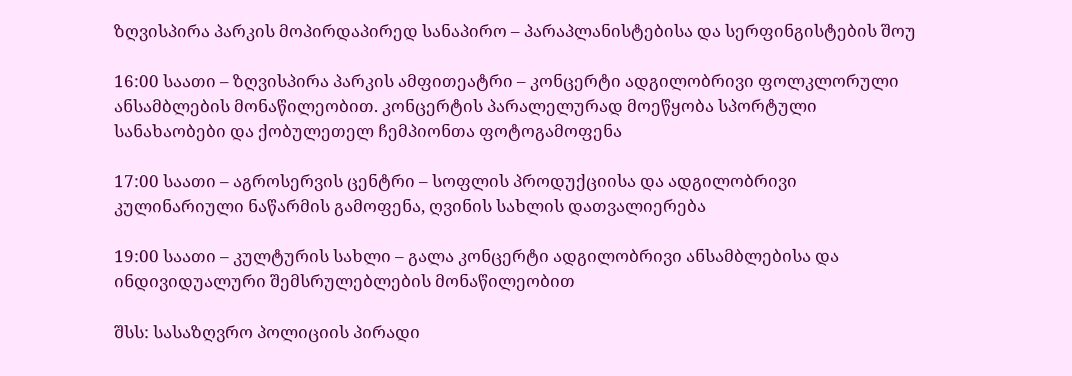ზღვისპირა პარკის მოპირდაპირედ სანაპირო – პარაპლანისტებისა და სერფინგისტების შოუ

16:00 საათი – ზღვისპირა პარკის ამფითეატრი – კონცერტი ადგილობრივი ფოლკლორული ანსამბლების მონაწილეობით. კონცერტის პარალელურად მოეწყობა სპორტული სანახაობები და ქობულეთელ ჩემპიონთა ფოტოგამოფენა

17:00 საათი – აგროსერვის ცენტრი – სოფლის პროდუქციისა და ადგილობრივი კულინარიული ნაწარმის გამოფენა, ღვინის სახლის დათვალიერება

19:00 საათი – კულტურის სახლი – გალა კონცერტი ადგილობრივი ანსამბლებისა და ინდივიდუალური შემსრულებლების მონაწილეობით

შსს: სასაზღვრო პოლიციის პირადი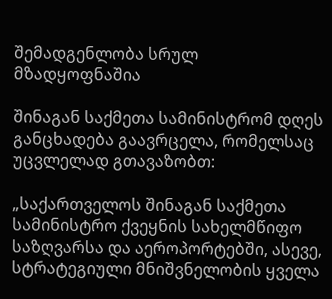შემადგენლობა სრულ მზადყოფნაშია

შინაგან საქმეთა სამინისტრომ დღეს განცხადება გაავრცელა, რომელსაც უცვლელად გთავაზობთ:

„საქართველოს შინაგან საქმეთა სამინისტრო ქვეყნის სახელმწიფო საზღვარსა და აეროპორტებში, ასევე, სტრატეგიული მნიშვნელობის ყველა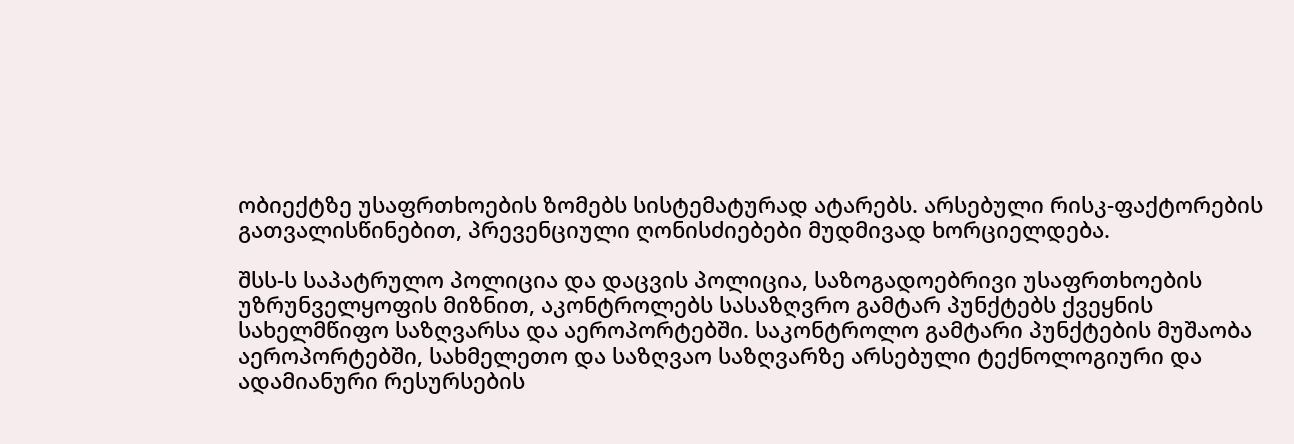ობიექტზე უსაფრთხოების ზომებს სისტემატურად ატარებს. არსებული რისკ-ფაქტორების გათვალისწინებით, პრევენციული ღონისძიებები მუდმივად ხორციელდება.

შსს-ს საპატრულო პოლიცია და დაცვის პოლიცია, საზოგადოებრივი უსაფრთხოების უზრუნველყოფის მიზნით, აკონტროლებს სასაზღვრო გამტარ პუნქტებს ქვეყნის სახელმწიფო საზღვარსა და აეროპორტებში. საკონტროლო გამტარი პუნქტების მუშაობა აეროპორტებში, სახმელეთო და საზღვაო საზღვარზე არსებული ტექნოლოგიური და ადამიანური რესურსების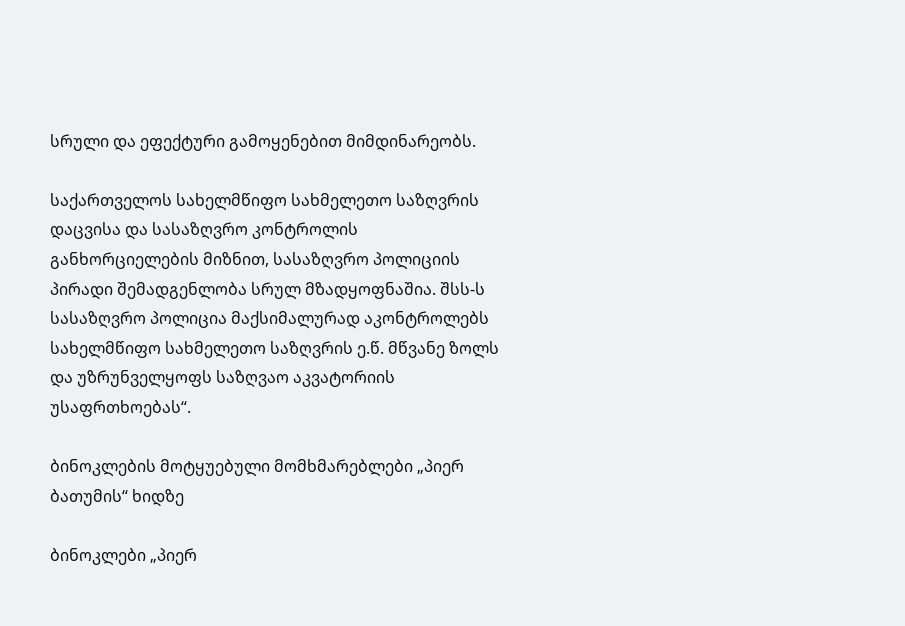სრული და ეფექტური გამოყენებით მიმდინარეობს.

საქართველოს სახელმწიფო სახმელეთო საზღვრის დაცვისა და სასაზღვრო კონტროლის განხორციელების მიზნით, სასაზღვრო პოლიციის პირადი შემადგენლობა სრულ მზადყოფნაშია. შსს-ს სასაზღვრო პოლიცია მაქსიმალურად აკონტროლებს სახელმწიფო სახმელეთო საზღვრის ე.წ. მწვანე ზოლს და უზრუნველყოფს საზღვაო აკვატორიის უსაფრთხოებას“.

ბინოკლების მოტყუებული მომხმარებლები „პიერ ბათუმის“ ხიდზე

ბინოკლები „პიერ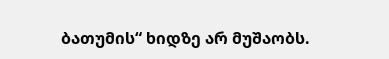ბათუმის“ ხიდზე არ მუშაობს.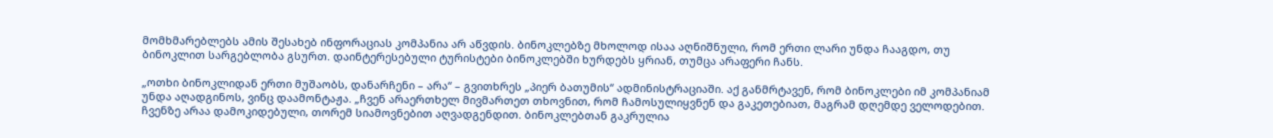მომხმარებლებს ამის შესახებ ინფორაციას კომპანია არ აწვდის. ბინოკლებზე მხოლოდ ისაა აღნიშნული, რომ ერთი ლარი უნდა ჩააგდო, თუ ბინოკლით სარგებლობა გსურთ. დაინტერესებული ტურისტები ბინოკლებში ხურდებს ყრიან, თუმცა არაფერი ჩანს.

„ოთხი ბინოკლიდან ერთი მუშაობს, დანარჩენი – არა“ – გვითხრეს „პიერ ბათუმის“ ადმინისტრაციაში. აქ განმრტავენ, რომ ბინოკლები იმ კომპანიამ უნდა აღადგინოს, ვინც დაამონტაჟა. „ჩვენ არაერთხელ მივმართეთ თხოვნით, რომ ჩამოსულიყვნენ და გაკეთებიათ, მაგრამ დღემდე ველოდებით. ჩვენზე არაა დამოკიდებული, თორემ სიამოვნებით აღვადგენდით. ბინოკლებთან გაკრულია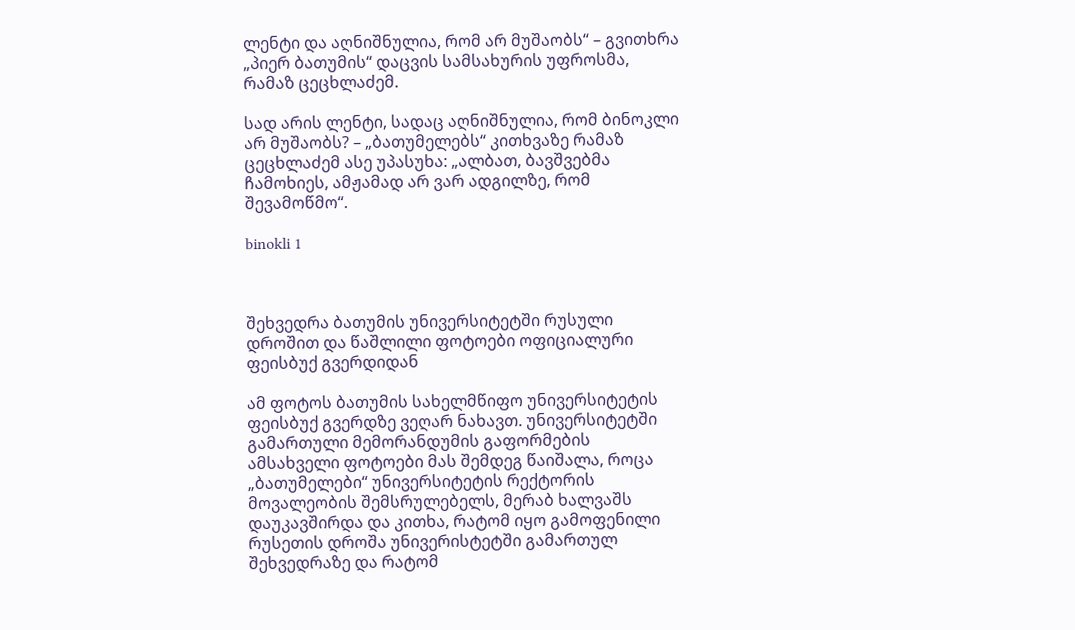ლენტი და აღნიშნულია, რომ არ მუშაობს“ – გვითხრა „პიერ ბათუმის“ დაცვის სამსახურის უფროსმა, რამაზ ცეცხლაძემ.

სად არის ლენტი, სადაც აღნიშნულია, რომ ბინოკლი არ მუშაობს? – „ბათუმელებს“ კითხვაზე რამაზ ცეცხლაძემ ასე უპასუხა: „ალბათ, ბავშვებმა ჩამოხიეს, ამჟამად არ ვარ ადგილზე, რომ შევამოწმო“.

binokli 1



შეხვედრა ბათუმის უნივერსიტეტში რუსული დროშით და წაშლილი ფოტოები ოფიციალური ფეისბუქ გვერდიდან

ამ ფოტოს ბათუმის სახელმწიფო უნივერსიტეტის ფეისბუქ გვერდზე ვეღარ ნახავთ. უნივერსიტეტში გამართული მემორანდუმის გაფორმების ამსახველი ფოტოები მას შემდეგ წაიშალა, როცა „ბათუმელები“ უნივერსიტეტის რექტორის მოვალეობის შემსრულებელს, მერაბ ხალვაშს დაუკავშირდა და კითხა, რატომ იყო გამოფენილი რუსეთის დროშა უნივერისტეტში გამართულ შეხვედრაზე და რატომ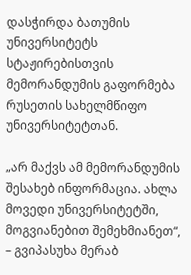დასჭირდა ბათუმის უნივერსიტეტს სტაჟირებისთვის მემორანდუმის გაფორმება რუსეთის სახელმწიფო უნივერსიტეტთან.

„არ მაქვს ამ მემორანდუმის შესახებ ინფორმაცია. ახლა მოვედი უნივერსიტეტში, მოგვიანებით შემეხმიანეთ“, – გვიპასუხა მერაბ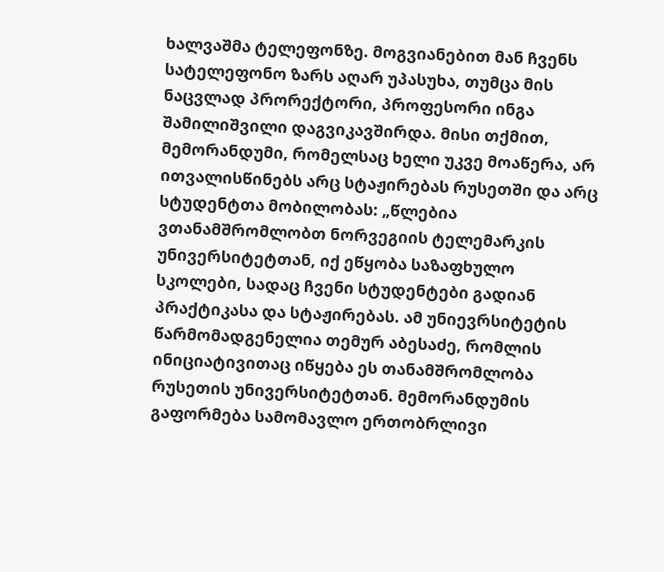ხალვაშმა ტელეფონზე. მოგვიანებით მან ჩვენს სატელეფონო ზარს აღარ უპასუხა, თუმცა მის ნაცვლად პრორექტორი, პროფესორი ინგა შამილიშვილი დაგვიკავშირდა. მისი თქმით, მემორანდუმი, რომელსაც ხელი უკვე მოაწერა, არ ითვალისწინებს არც სტაჟირებას რუსეთში და არც სტუდენტთა მობილობას: „წლებია ვთანამშრომლობთ ნორვეგიის ტელემარკის უნივერსიტეტთან, იქ ეწყობა საზაფხულო სკოლები, სადაც ჩვენი სტუდენტები გადიან პრაქტიკასა და სტაჟირებას. ამ უნიევრსიტეტის წარმომადგენელია თემურ აბესაძე, რომლის ინიციატივითაც იწყება ეს თანამშრომლობა რუსეთის უნივერსიტეტთან. მემორანდუმის გაფორმება სამომავლო ერთობრლივი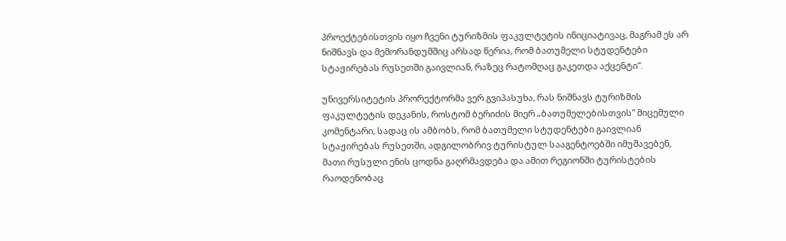პროექტებისთვის იყო ჩვენი ტურიზმის ფაკულტეტის ინიციატივაც, მაგრამ ეს არ ნიშნავს და მემორანდუმშიც არსად წერია, რომ ბათუმელი სტუდენტები სტაჟირებას რუსეთში გაივლიან, რაზეც რატომღაც გაკეთდა აქცენტი“.

უნივერსიტეტის პრორექტორმა ვერ გვიპასუხა, რას ნიშნავს ტურიზმის ფაკულტეტის დეკანის, როსტომ ბერიძის მიერ „ბათუმელებისთვის“ მიცემული კომენტარი, სადაც ის ამბობს, რომ ბათუმელი სტუდენტები გაივლიან სტაჟირებას რუსეთში, ადგილობრივ ტურისტულ სააგენტოებში იმუშავებენ, მათი რუსული ენის ცოდნა გაღრმავდება და ამით რეგიონში ტურისტების რაოდენობაც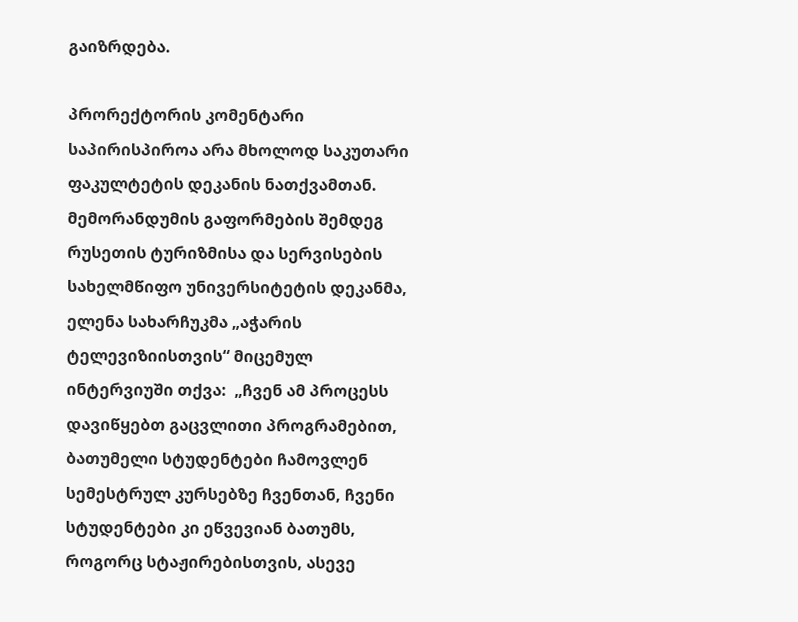გაიზრდება.

პრორექტორის კომენტარი საპირისპიროა არა მხოლოდ საკუთარი ფაკულტეტის დეკანის ნათქვამთან. მემორანდუმის გაფორმების შემდეგ რუსეთის ტურიზმისა და სერვისების სახელმწიფო უნივერსიტეტის დეკანმა, ელენა სახარჩუკმა „აჭარის ტელევიზიისთვის“ მიცემულ ინტერვიუში თქვა:  „ჩვენ ამ პროცესს დავიწყებთ გაცვლითი პროგრამებით, ბათუმელი სტუდენტები ჩამოვლენ სემესტრულ კურსებზე ჩვენთან, ჩვენი სტუდენტები კი ეწვევიან ბათუმს, როგორც სტაჟირებისთვის, ასევე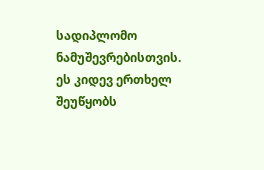სადიპლომო ნამუშევრებისთვის. ეს კიდევ ერთხელ შეუწყობს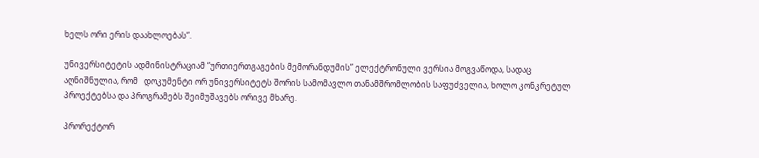ხელს ორი ერის დაახლოებას“.

უნივერსიტეტის ადმინისტრაციამ “ურთიერთგაგების მემორანდუმის” ელექტრონული ვერსია მოგვაწოდა, სადაც აღნიშნულია, რომ   დოკუმენტი ორ უნივერსიტეტს შორის სამომავლო თანამშრომლობის საფუძველია, ხოლო კონკრეტულ პროექტებსა და პროგრამებს შეიმუშავებს ორივე მხარე.

პრორექტორ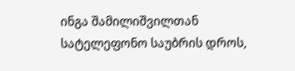ინგა შამილიშვილთან სატელეფონო საუბრის დროს,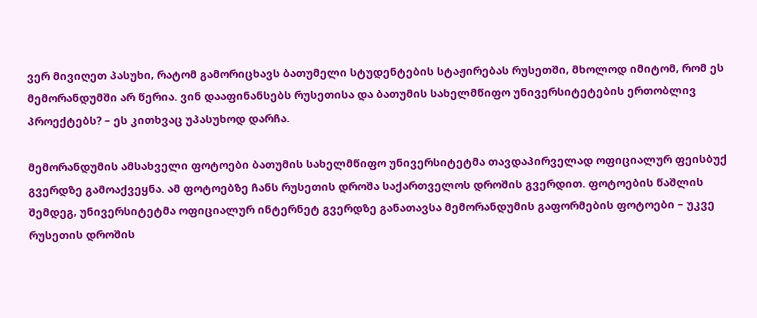ვერ მივიღეთ პასუხი, რატომ გამორიცხავს ბათუმელი სტუდენტების სტაჟირებას რუსეთში, მხოლოდ იმიტომ, რომ ეს მემორანდუმში არ წერია. ვინ დააფინანსებს რუსეთისა და ბათუმის სახელმწიფო უნივერსიტეტების ერთობლივ პროექტებს? – ეს კითხვაც უპასუხოდ დარჩა.

მემორანდუმის ამსახველი ფოტოები ბათუმის სახელმწიფო უნივერსიტეტმა თავდაპირველად ოფიციალურ ფეისბუქ გვერდზე გამოაქვეყნა. ამ ფოტოებზე ჩანს რუსეთის დროშა საქართველოს დროშის გვერდით. ფოტოების წაშლის შემდეგ, უნივერსიტეტმა ოფიციალურ ინტერნეტ გვერდზე განათავსა მემორანდუმის გაფორმების ფოტოები – უკვე რუსეთის დროშის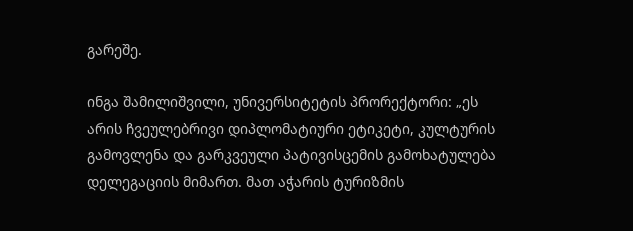გარეშე.

ინგა შამილიშვილი, უნივერსიტეტის პრორექტორი: „ეს არის ჩვეულებრივი დიპლომატიური ეტიკეტი, კულტურის გამოვლენა და გარკვეული პატივისცემის გამოხატულება დელეგაციის მიმართ. მათ აჭარის ტურიზმის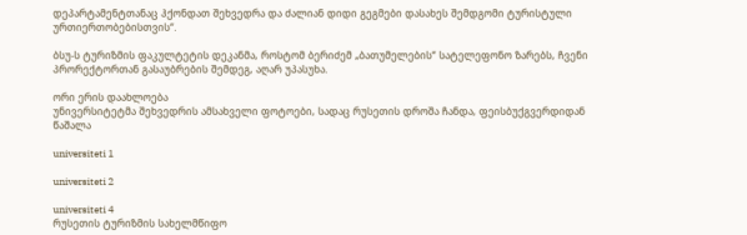დეპარტამენტთანაც ჰქონდათ შეხვედრა და ძალიან დიდი გეგმები დასახეს შემდგომი ტურისტული ურთიერთობებისთვის“.

ბსუ-ს ტურიზმის ფაკულტეტის დეკანმა, როსტომ ბერიძემ „ბათუმელების“ სატელეფონო ზარებს, ჩვენი პრორექტორთან გასაუბრების შემდეგ, აღარ უპასუხა.

ორი ერის დაახლოება
უნივერსიტეტმა შეხვედრის ამსახველი ფოტოები, სადაც რუსეთის დროშა ჩანდა, ფეისბუქგვერდიდან წაშალა

universiteti 1

universiteti 2

universiteti 4
რუსეთის ტურიზმის სახელმწიფო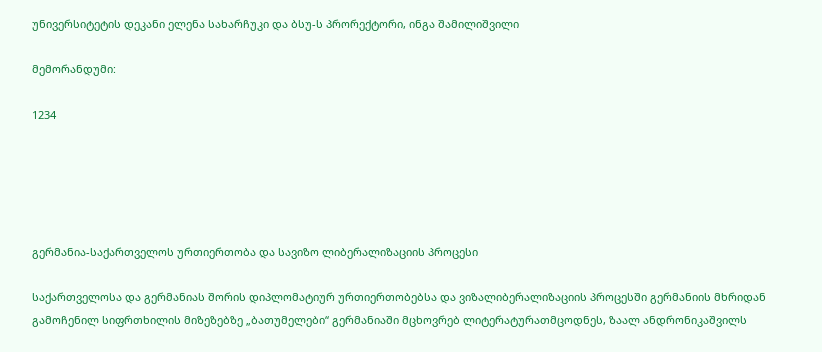უნივერსიტეტის დეკანი ელენა სახარჩუკი და ბსუ-ს პრორექტორი, ინგა შამილიშვილი

მემორანდუმი:

1234





გერმანია-საქართველოს ურთიერთობა და სავიზო ლიბერალიზაციის პროცესი

საქართველოსა და გერმანიას შორის დიპლომატიურ ურთიერთობებსა და ვიზალიბერალიზაციის პროცესში გერმანიის მხრიდან გამოჩენილ სიფრთხილის მიზეზებზე „ბათუმელები“ გერმანიაში მცხოვრებ ლიტერატურათმცოდნეს, ზაალ ანდრონიკაშვილს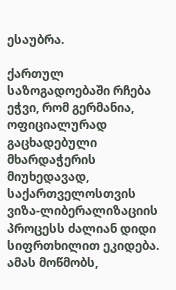ესაუბრა.

ქართულ საზოგადოებაში რჩება ეჭვი, რომ გერმანია, ოფიციალურად გაცხადებული მხარდაჭერის მიუხედავად, საქართველოსთვის ვიზა-ლიბერალიზაციის პროცესს ძალიან დიდი სიფრთხილით ეკიდება. ამას მოწმობს,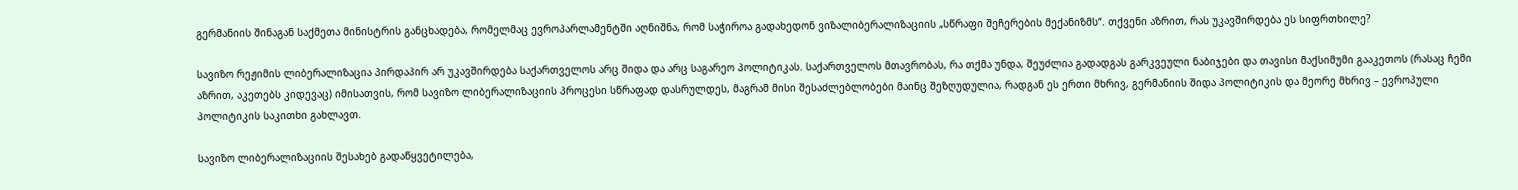გერმანიის შინაგან საქმეთა მინისტრის განცხადება, რომელმაც ევროპარლამენტში აღნიშნა, რომ საჭიროა გადახედონ ვიზალიბერალიზაციის „სწრაფი შეჩერების მექანიზმს“. თქვენი აზრით, რას უკავშირდება ეს სიფრთხილე?

სავიზო რეჟიმის ლიბერალიზაცია პირდაპირ არ უკავშირდება საქართველოს არც შიდა და არც საგარეო პოლიტიკას. საქართველოს მთავრობას, რა თქმა უნდა, შეუძლია გადადგას გარკვეული ნაბიჯები და თავისი მაქსიმუმი გააკეთოს (რასაც ჩემი აზრით, აკეთებს კიდევაც) იმისათვის, რომ სავიზო ლიბერალიზაციის პროცესი სწრაფად დასრულდეს, მაგრამ მისი შესაძლებლობები მაინც შეზღუდულია, რადგან ეს ერთი მხრივ, გერმანიის შიდა პოლიტიკის და მეორე მხრივ – ევროპული პოლიტიკის საკითხი გახლავთ.

სავიზო ლიბერალიზაციის შესახებ გადაწყვეტილება,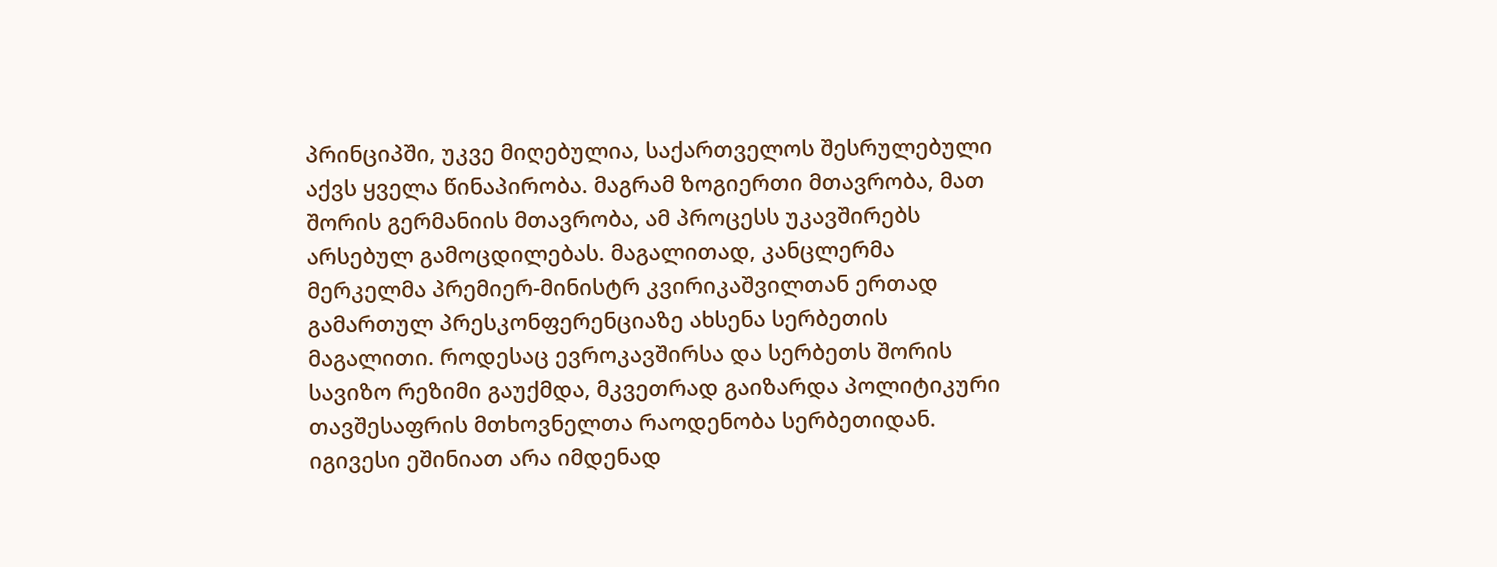პრინციპში, უკვე მიღებულია, საქართველოს შესრულებული აქვს ყველა წინაპირობა. მაგრამ ზოგიერთი მთავრობა, მათ შორის გერმანიის მთავრობა, ამ პროცესს უკავშირებს არსებულ გამოცდილებას. მაგალითად, კანცლერმა მერკელმა პრემიერ-მინისტრ კვირიკაშვილთან ერთად გამართულ პრესკონფერენციაზე ახსენა სერბეთის მაგალითი. როდესაც ევროკავშირსა და სერბეთს შორის სავიზო რეზიმი გაუქმდა, მკვეთრად გაიზარდა პოლიტიკური თავშესაფრის მთხოვნელთა რაოდენობა სერბეთიდან. იგივესი ეშინიათ არა იმდენად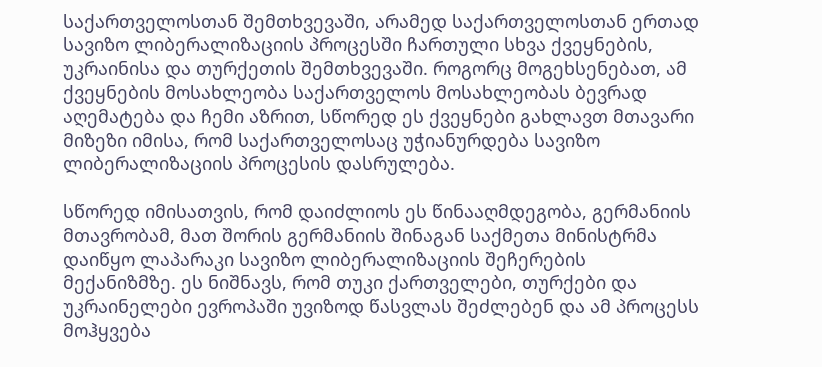საქართველოსთან შემთხვევაში, არამედ საქართველოსთან ერთად სავიზო ლიბერალიზაციის პროცესში ჩართული სხვა ქვეყნების, უკრაინისა და თურქეთის შემთხვევაში. როგორც მოგეხსენებათ, ამ ქვეყნების მოსახლეობა საქართველოს მოსახლეობას ბევრად აღემატება და ჩემი აზრით, სწორედ ეს ქვეყნები გახლავთ მთავარი მიზეზი იმისა, რომ საქართველოსაც უჭიანურდება სავიზო ლიბერალიზაციის პროცესის დასრულება.

სწორედ იმისათვის, რომ დაიძლიოს ეს წინააღმდეგობა, გერმანიის მთავრობამ, მათ შორის გერმანიის შინაგან საქმეთა მინისტრმა დაიწყო ლაპარაკი სავიზო ლიბერალიზაციის შეჩერების მექანიზმზე. ეს ნიშნავს, რომ თუკი ქართველები, თურქები და უკრაინელები ევროპაში უვიზოდ წასვლას შეძლებენ და ამ პროცესს მოჰყვება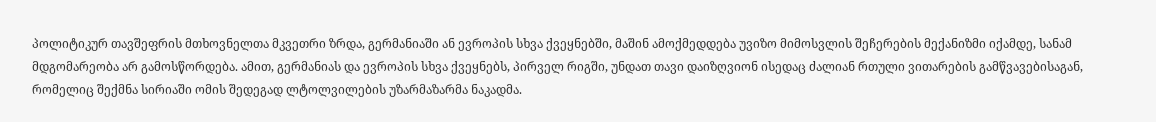პოლიტიკურ თავშეფრის მთხოვნელთა მკვეთრი ზრდა, გერმანიაში ან ევროპის სხვა ქვეყნებში, მაშინ ამოქმედდება უვიზო მიმოსვლის შეჩერების მექანიზმი იქამდე, სანამ მდგომარეობა არ გამოსწორდება. ამით, გერმანიას და ევროპის სხვა ქვეყნებს, პირველ რიგში, უნდათ თავი დაიზღვიონ ისედაც ძალიან რთული ვითარების გამწვავებისაგან, რომელიც შექმნა სირიაში ომის შედეგად ლტოლვილების უზარმაზარმა ნაკადმა.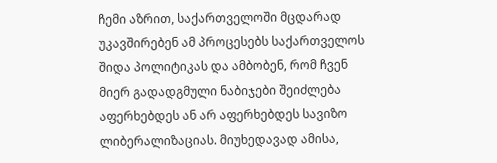ჩემი აზრით, საქართველოში მცდარად უკავშირებენ ამ პროცესებს საქართველოს შიდა პოლიტიკას და ამბობენ, რომ ჩვენ მიერ გადადგმული ნაბიჯები შეიძლება აფერხებდეს ან არ აფერხებდეს სავიზო ლიბერალიზაციას. მიუხედავად ამისა,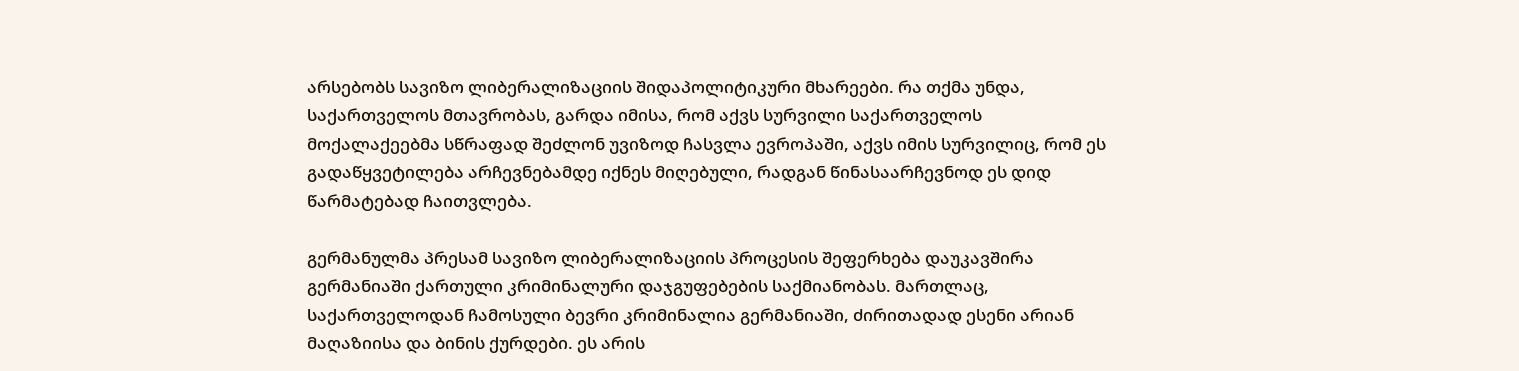არსებობს სავიზო ლიბერალიზაციის შიდაპოლიტიკური მხარეები. რა თქმა უნდა, საქართველოს მთავრობას, გარდა იმისა, რომ აქვს სურვილი საქართველოს მოქალაქეებმა სწრაფად შეძლონ უვიზოდ ჩასვლა ევროპაში, აქვს იმის სურვილიც, რომ ეს გადაწყვეტილება არჩევნებამდე იქნეს მიღებული, რადგან წინასაარჩევნოდ ეს დიდ წარმატებად ჩაითვლება.

გერმანულმა პრესამ სავიზო ლიბერალიზაციის პროცესის შეფერხება დაუკავშირა გერმანიაში ქართული კრიმინალური დაჯგუფებების საქმიანობას. მართლაც, საქართველოდან ჩამოსული ბევრი კრიმინალია გერმანიაში, ძირითადად ესენი არიან მაღაზიისა და ბინის ქურდები. ეს არის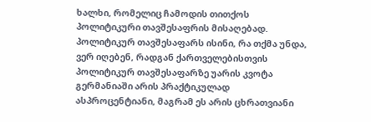ხალხი, რომელიც ჩამოდის თითქოს პოლიტიკური თავშესაფრის მისაღებად. პოლიტიკურ თავშესაფარს ისინი, რა თქმა უნდა, ვერ იღებენ, რადგან ქართველებისთვის პოლიტიკურ თავშესაფარზე უარის კვოტა გერმანიაში არის პრაქტიკულად ასპროცენტიანი, მაგრამ ეს არის ცხრათვიანი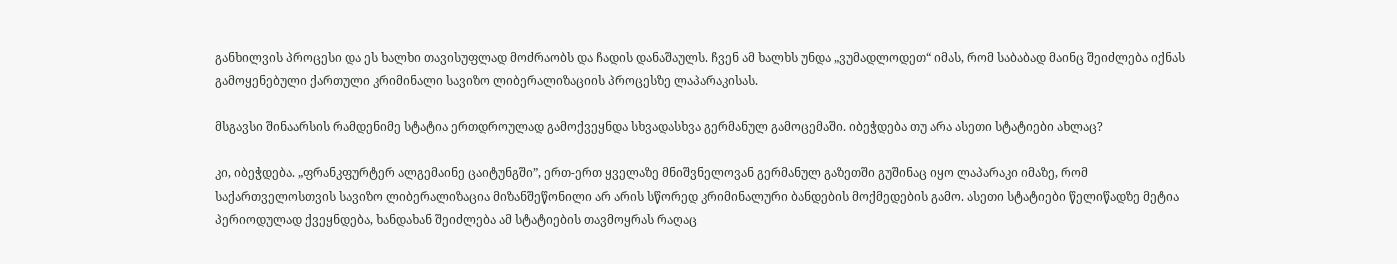განხილვის პროცესი და ეს ხალხი თავისუფლად მოძრაობს და ჩადის დანაშაულს. ჩვენ ამ ხალხს უნდა „ვუმადლოდეთ“ იმას, რომ საბაბად მაინც შეიძლება იქნას გამოყენებული ქართული კრიმინალი სავიზო ლიბერალიზაციის პროცესზე ლაპარაკისას.

მსგავსი შინაარსის რამდენიმე სტატია ერთდროულად გამოქვეყნდა სხვადასხვა გერმანულ გამოცემაში. იბეჭდება თუ არა ასეთი სტატიები ახლაც?

კი, იბეჭდება. „ფრანკფურტერ ალგემაინე ცაიტუნგში”, ერთ-ერთ ყველაზე მნიშვნელოვან გერმანულ გაზეთში გუშინაც იყო ლაპარაკი იმაზე, რომ საქართველოსთვის სავიზო ლიბერალიზაცია მიზანშეწონილი არ არის სწორედ კრიმინალური ბანდების მოქმედების გამო. ასეთი სტატიები წელიწადზე მეტია პერიოდულად ქვეყნდება, ხანდახან შეიძლება ამ სტატიების თავმოყრას რაღაც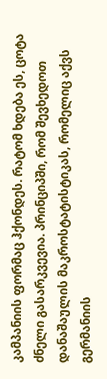კამპანიის ფორმაც ჰქონდეს. რატომ ხდება ეს, ცოტა ძნელი გასარკვევია. პრინციპში, რომ შევხედოთ დანაშაულის მაკროსტატისტიკას, რომელიც აქვს გერმანიის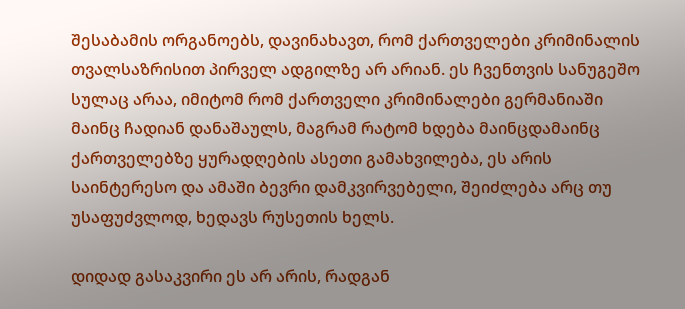შესაბამის ორგანოებს, დავინახავთ, რომ ქართველები კრიმინალის თვალსაზრისით პირველ ადგილზე არ არიან. ეს ჩვენთვის სანუგეშო სულაც არაა, იმიტომ რომ ქართველი კრიმინალები გერმანიაში მაინც ჩადიან დანაშაულს, მაგრამ რატომ ხდება მაინცდამაინც ქართველებზე ყურადღების ასეთი გამახვილება, ეს არის საინტერესო და ამაში ბევრი დამკვირვებელი, შეიძლება არც თუ უსაფუძვლოდ, ხედავს რუსეთის ხელს.

დიდად გასაკვირი ეს არ არის, რადგან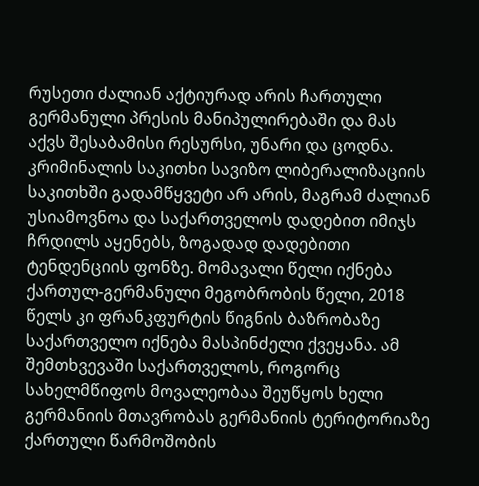რუსეთი ძალიან აქტიურად არის ჩართული გერმანული პრესის მანიპულირებაში და მას აქვს შესაბამისი რესურსი, უნარი და ცოდნა. კრიმინალის საკითხი სავიზო ლიბერალიზაციის საკითხში გადამწყვეტი არ არის, მაგრამ ძალიან უსიამოვნოა და საქართველოს დადებით იმიჯს ჩრდილს აყენებს, ზოგადად დადებითი ტენდენციის ფონზე. მომავალი წელი იქნება ქართულ-გერმანული მეგობრობის წელი, 2018 წელს კი ფრანკფურტის წიგნის ბაზრობაზე საქართველო იქნება მასპინძელი ქვეყანა. ამ შემთხვევაში საქართველოს, როგორც სახელმწიფოს მოვალეობაა შეუწყოს ხელი გერმანიის მთავრობას გერმანიის ტერიტორიაზე ქართული წარმოშობის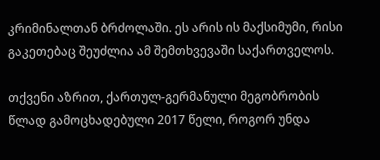კრიმინალთან ბრძოლაში. ეს არის ის მაქსიმუმი, რისი გაკეთებაც შეუძლია ამ შემთხვევაში საქართველოს.

თქვენი აზრით, ქართულ-გერმანული მეგობრობის წლად გამოცხადებული 2017 წელი, როგორ უნდა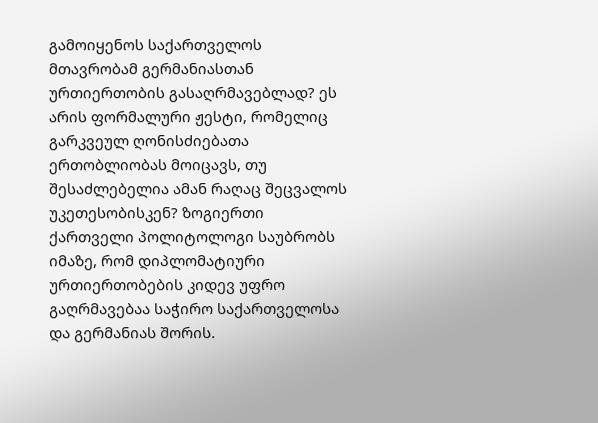გამოიყენოს საქართველოს მთავრობამ გერმანიასთან ურთიერთობის გასაღრმავებლად? ეს არის ფორმალური ჟესტი, რომელიც გარკვეულ ღონისძიებათა ერთობლიობას მოიცავს, თუ შესაძლებელია ამან რაღაც შეცვალოს უკეთესობისკენ? ზოგიერთი ქართველი პოლიტოლოგი საუბრობს იმაზე, რომ დიპლომატიური ურთიერთობების კიდევ უფრო გაღრმავებაა საჭირო საქართველოსა და გერმანიას შორის.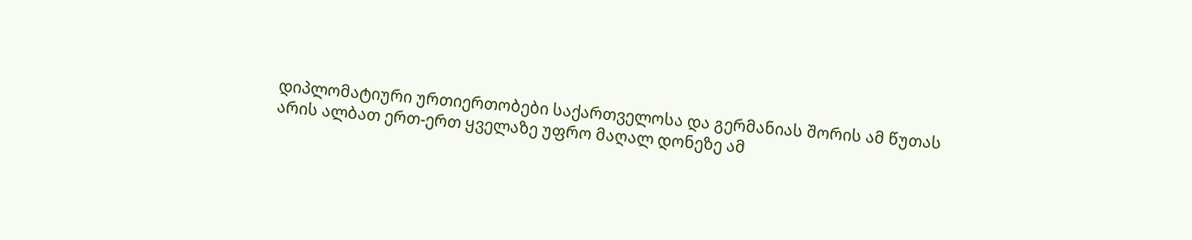დიპლომატიური ურთიერთობები საქართველოსა და გერმანიას შორის ამ წუთას არის ალბათ ერთ-ერთ ყველაზე უფრო მაღალ დონეზე ამ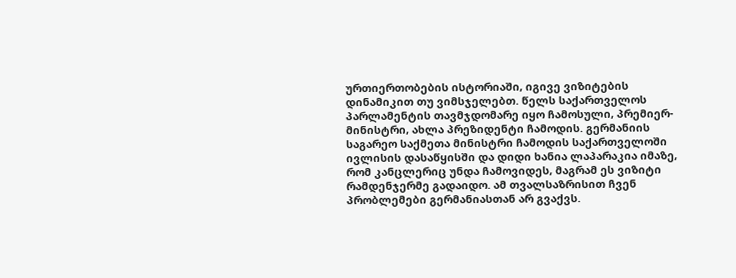ურთიერთობების ისტორიაში, იგივე ვიზიტების დინამიკით თუ ვიმსჯელებთ. წელს საქართველოს პარლამენტის თავმჯდომარე იყო ჩამოსული, პრემიერ-მინისტრი, ახლა პრეზიდენტი ჩამოდის. გერმანიის საგარეო საქმეთა მინისტრი ჩამოდის საქართველოში ივლისის დასაწყისში და დიდი ხანია ლაპარაკია იმაზე, რომ კანცლერიც უნდა ჩამოვიდეს, მაგრამ ეს ვიზიტი რამდენჯერმე გადაიდო. ამ თვალსაზრისით ჩვენ პრობლემები გერმანიასთან არ გვაქვს.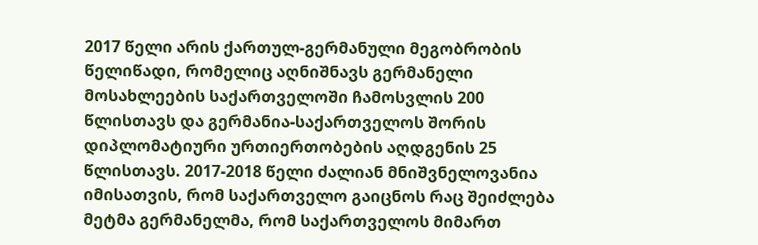2017 წელი არის ქართულ-გერმანული მეგობრობის წელიწადი, რომელიც აღნიშნავს გერმანელი მოსახლეების საქართველოში ჩამოსვლის 200 წლისთავს და გერმანია-საქართველოს შორის დიპლომატიური ურთიერთობების აღდგენის 25 წლისთავს. 2017-2018 წელი ძალიან მნიშვნელოვანია იმისათვის, რომ საქართველო გაიცნოს რაც შეიძლება მეტმა გერმანელმა, რომ საქართველოს მიმართ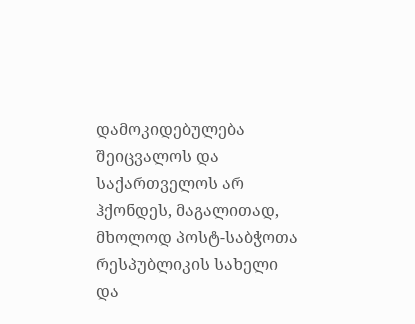დამოკიდებულება შეიცვალოს და საქართველოს არ ჰქონდეს, მაგალითად, მხოლოდ პოსტ-საბჭოთა რესპუბლიკის სახელი და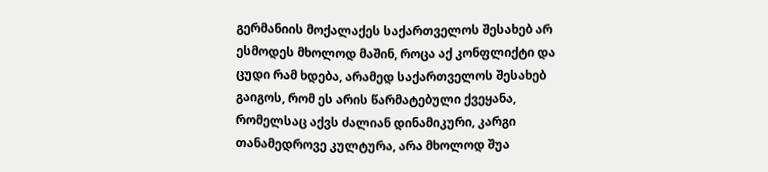გერმანიის მოქალაქეს საქართველოს შესახებ არ ესმოდეს მხოლოდ მაშინ, როცა აქ კონფლიქტი და ცუდი რამ ხდება, არამედ საქართველოს შესახებ გაიგოს, რომ ეს არის წარმატებული ქვეყანა, რომელსაც აქვს ძალიან დინამიკური, კარგი თანამედროვე კულტურა, არა მხოლოდ შუა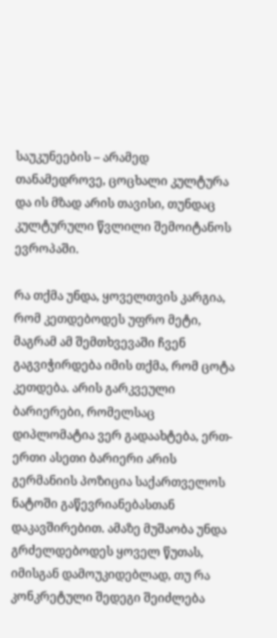საუკუნეების – არამედ თანამედროვე, ცოცხალი კულტურა და ის მზად არის თავისი, თუნდაც კულტურული წვლილი შემოიტანოს ევროპაში.

რა თქმა უნდა, ყოველთვის კარგია, რომ კეთდებოდეს უფრო მეტი, მაგრამ ამ შემთხვევაში ჩვენ გაგვიჭირდება იმის თქმა, რომ ცოტა კეთდება. არის გარკვეული ბარიერები, რომელსაც დიპლომატია ვერ გადაახტება, ერთ-ერთი ასეთი ბარიერი არის გერმანიის პოზიცია საქართველოს ნატოში გაწევრიანებასთან დაკავშირებით. ამაზე მუშაობა უნდა გრძელდებოდეს ყოველ წუთას, იმისგან დამოუკიდებლად, თუ რა კონკრეტული შედეგი შეიძლება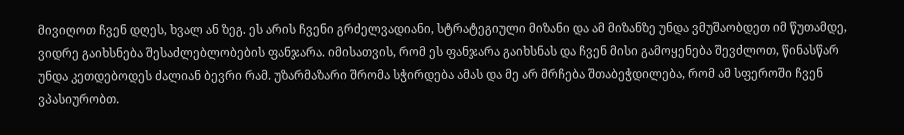მივიღოთ ჩვენ დღეს, ხვალ ან ზეგ. ეს არის ჩვენი გრძელვადიანი, სტრატეგიული მიზანი და ამ მიზანზე უნდა ვმუშაობდეთ იმ წუთამდე, ვიდრე გაიხსნება შესაძლებლობების ფანჯარა. იმისათვის, რომ ეს ფანჯარა გაიხსნას და ჩვენ მისი გამოყენება შევძლოთ, წინასწარ უნდა კეთდებოდეს ძალიან ბევრი რამ. უზარმაზარი შრომა სჭირდება ამას და მე არ მრჩება შთაბეჭდილება, რომ ამ სფეროში ჩვენ ვპასიურობთ.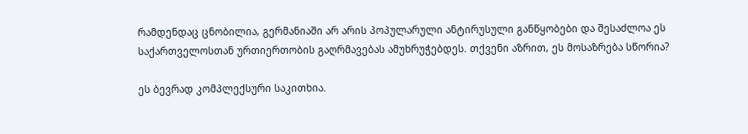რამდენდაც ცნობილია, გერმანიაში არ არის პოპულარული ანტირუსული განწყობები და შესაძლოა ეს საქართველოსთან ურთიერთობის გაღრმავებას ამუხრუჭებდეს. თქვენი აზრით, ეს მოსაზრება სწორია?

ეს ბევრად კომპლექსური საკითხია.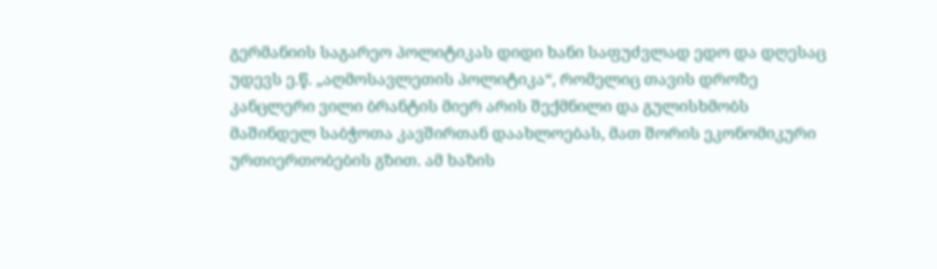გერმანიის საგარეო პოლიტიკას დიდი ხანი საფუძვლად ედო და დღესაც უდევს ე.წ. „აღმოსავლეთის პოლიტიკა“, რომელიც თავის დროზე კანცლერი ვილი ბრანტის მიერ არის შექმნილი და გულისხმობს მაშინდელ საბჭოთა კავშირთან დაახლოებას, მათ შორის ეკონომიკური ურთიერთობების გზით. ამ ხაზის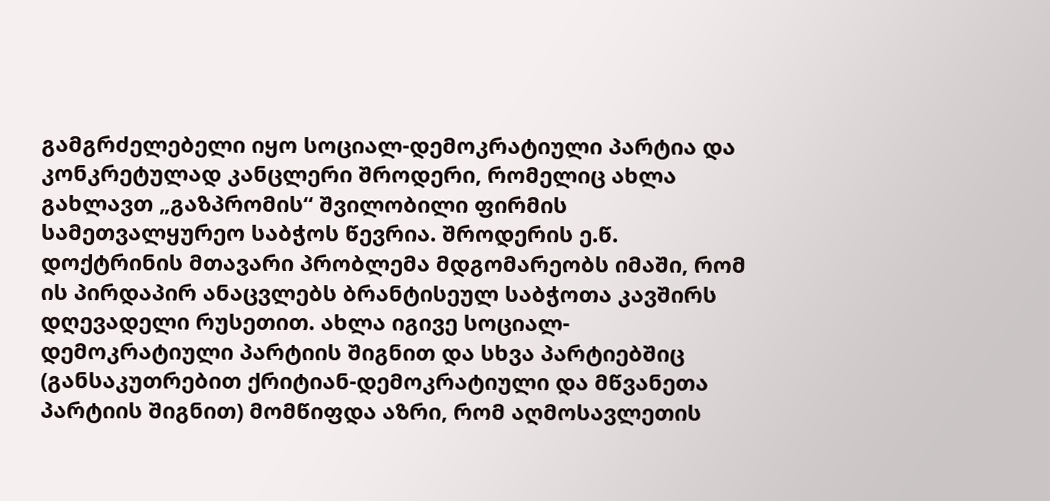გამგრძელებელი იყო სოციალ-დემოკრატიული პარტია და კონკრეტულად კანცლერი შროდერი, რომელიც ახლა გახლავთ „გაზპრომის“ შვილობილი ფირმის სამეთვალყურეო საბჭოს წევრია. შროდერის ე.წ. დოქტრინის მთავარი პრობლემა მდგომარეობს იმაში, რომ ის პირდაპირ ანაცვლებს ბრანტისეულ საბჭოთა კავშირს დღევადელი რუსეთით. ახლა იგივე სოციალ-დემოკრატიული პარტიის შიგნით და სხვა პარტიებშიც (განსაკუთრებით ქრიტიან-დემოკრატიული და მწვანეთა პარტიის შიგნით) მომწიფდა აზრი, რომ აღმოსავლეთის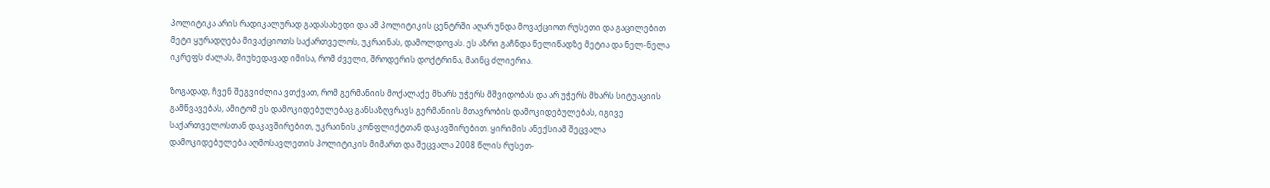პოლიტიკა არის რადიკალურად გადასახედი და ამ პოლიტიკის ცენტრში აღარ უნდა მოვაქციოთ რუსეთი და გაცილებით მეტი ყურადღება მივაქციოთს საქართველოს, უკრაინას, დამოლდოვას. ეს აზრი გაჩნდა წელიწადზე მეტია და ნელ-ნელა იკრეფს ძალას, მიუხედავად იმისა, რომ ძველი, შროდერის დოქტრინა, მაინც ძლიერია.

ზოგადად, ჩვენ შეგვიძლია ვთქვათ, რომ გერმანიის მოქალაქე მხარს უჭერს მშვიდობას და არ უჭერს მხარს სიტუაციის გამწვავებას, ამიტომ ეს დამოკიდებულებაც განსაზღვრავს გერმანიის მთავრობის დამოკიდებულებას, იგივე საქართველოსთან დაკავშირებით, უკრაინის კონფლიქტთან დაკავშირებით. ყირიმის ანექსიამ შეცვალა დამოკიდებულება აღმოსავლეთის პოლიტიკის მიმართ და შეცვალა 2008 წლის რუსეთ-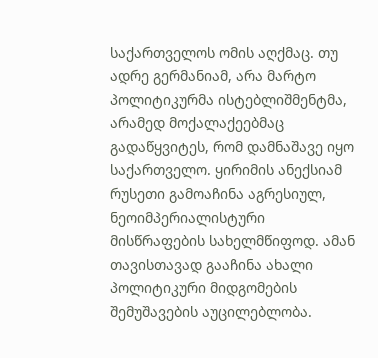საქართველოს ომის აღქმაც. თუ ადრე გერმანიამ, არა მარტო პოლიტიკურმა ისტებლიშმენტმა, არამედ მოქალაქეებმაც გადაწყვიტეს, რომ დამნაშავე იყო საქართველო. ყირიმის ანექსიამ რუსეთი გამოაჩინა აგრესიულ, ნეოიმპერიალისტური მისწრაფების სახელმწიფოდ. ამან თავისთავად გააჩინა ახალი პოლიტიკური მიდგომების შემუშავების აუცილებლობა.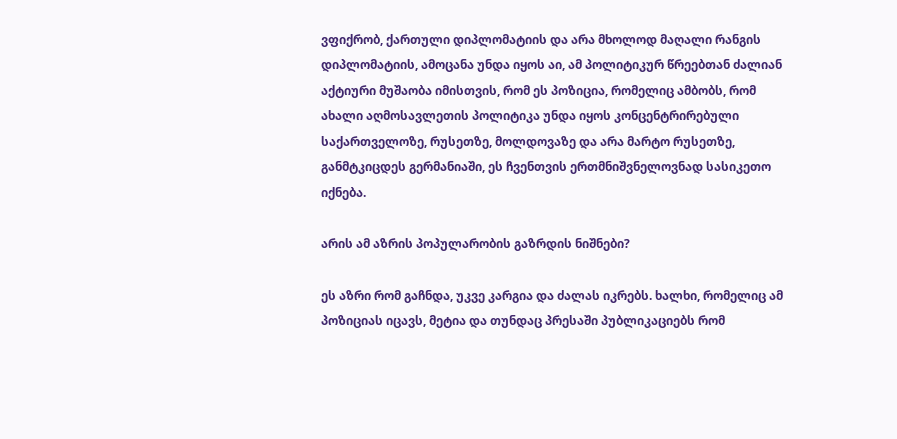ვფიქრობ, ქართული დიპლომატიის და არა მხოლოდ მაღალი რანგის დიპლომატიის, ამოცანა უნდა იყოს აი, ამ პოლიტიკურ წრეებთან ძალიან აქტიური მუშაობა იმისთვის, რომ ეს პოზიცია, რომელიც ამბობს, რომ ახალი აღმოსავლეთის პოლიტიკა უნდა იყოს კონცენტრირებული საქართველოზე, რუსეთზე, მოლდოვაზე და არა მარტო რუსეთზე, განმტკიცდეს გერმანიაში, ეს ჩვენთვის ერთმნიშვნელოვნად სასიკეთო იქნება.

არის ამ აზრის პოპულარობის გაზრდის ნიშნები?

ეს აზრი რომ გაჩნდა, უკვე კარგია და ძალას იკრებს. ხალხი, რომელიც ამ პოზიციას იცავს, მეტია და თუნდაც პრესაში პუბლიკაციებს რომ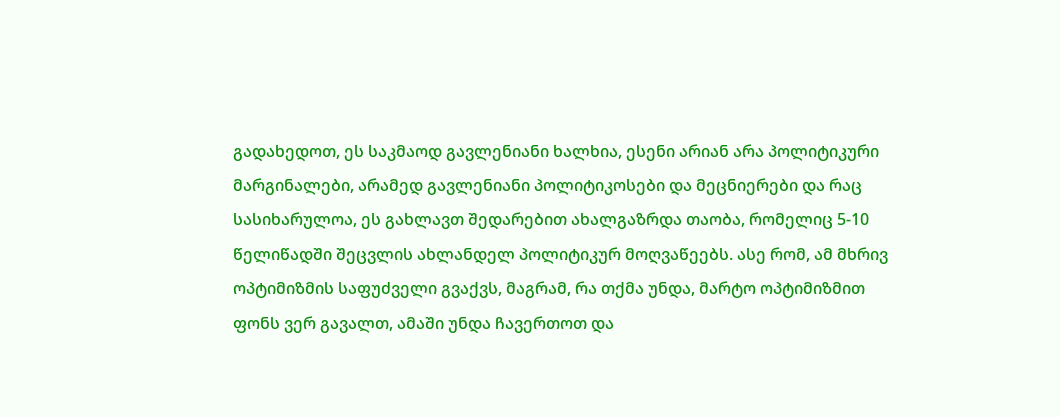გადახედოთ, ეს საკმაოდ გავლენიანი ხალხია, ესენი არიან არა პოლიტიკური მარგინალები, არამედ გავლენიანი პოლიტიკოსები და მეცნიერები და რაც სასიხარულოა, ეს გახლავთ შედარებით ახალგაზრდა თაობა, რომელიც 5-10 წელიწადში შეცვლის ახლანდელ პოლიტიკურ მოღვაწეებს. ასე რომ, ამ მხრივ ოპტიმიზმის საფუძველი გვაქვს, მაგრამ, რა თქმა უნდა, მარტო ოპტიმიზმით ფონს ვერ გავალთ, ამაში უნდა ჩავერთოთ და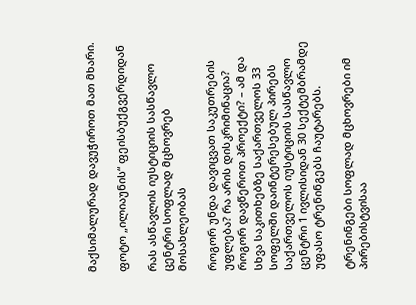მაქსიმალურად დავუჭიროთ მათ მხარი.

ფოტო „ილიაუნის“ ფეისბუქგვერდიდან

რას ასწავლის იუსტიციის სასწავლო ცენტრი სოფლად მცხოვრებ მოსახლეობას

როგორ უნდა დავიცვათ საკუთრების უფლება? რა არის დისკრიმინაცია? როგორ დავწეროთ პროექტი? – ამ და სხვა საკითხებზე საქართველოს 33 სოფელში დაინტერესებულ პირებს საქართველოს იუსტიციის სასწავლო ცენტრი 1 ივლისიდან 30 სექტემბრამდე უფასო ტრენინგებს ჩაუტარებს.

ტრენინგები სოფლად მცხოვრები იმ პირებისტვისაა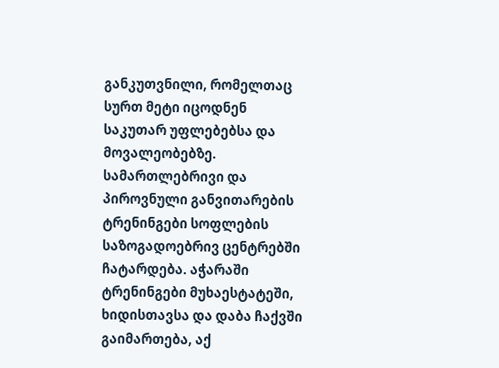განკუთვნილი, რომელთაც სურთ მეტი იცოდნენ საკუთარ უფლებებსა და მოვალეობებზე. სამართლებრივი და პიროვნული განვითარების ტრენინგები სოფლების საზოგადოებრივ ცენტრებში ჩატარდება. აჭარაში ტრენინგები მუხაესტატეში, ხიდისთავსა და დაბა ჩაქვში გაიმართება, აქ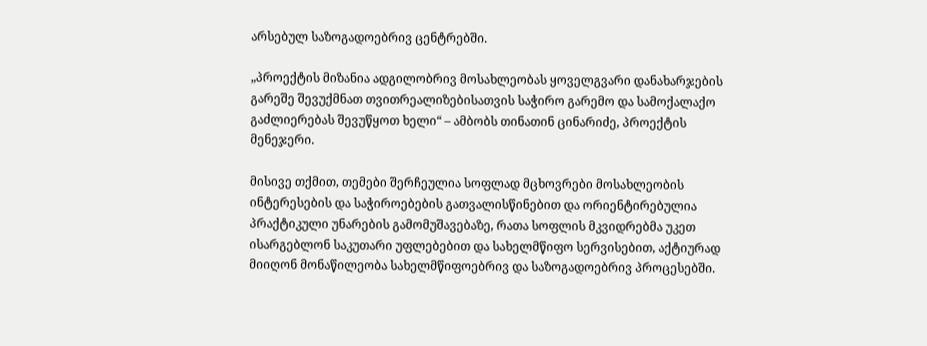არსებულ საზოგადოებრივ ცენტრებში.

„პროექტის მიზანია ადგილობრივ მოსახლეობას ყოველგვარი დანახარჯების გარეშე შევუქმნათ თვითრეალიზებისათვის საჭირო გარემო და სამოქალაქო გაძლიერებას შევუწყოთ ხელი“ – ამბობს თინათინ ცინარიძე, პროექტის მენეჯერი.

მისივე თქმით, თემები შერჩეულია სოფლად მცხოვრები მოსახლეობის ინტერესების და საჭიროებების გათვალისწინებით და ორიენტირებულია პრაქტიკული უნარების გამომუშავებაზე, რათა სოფლის მკვიდრებმა უკეთ ისარგებლონ საკუთარი უფლებებით და სახელმწიფო სერვისებით, აქტიურად მიიღონ მონაწილეობა სახელმწიფოებრივ და საზოგადოებრივ პროცესებში.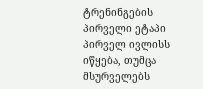ტრენინგების პირველი ეტაპი პირველ ივლისს იწყება, თუმცა მსურველებს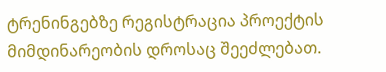ტრენინგებზე რეგისტრაცია პროექტის მიმდინარეობის დროსაც შეეძლებათ.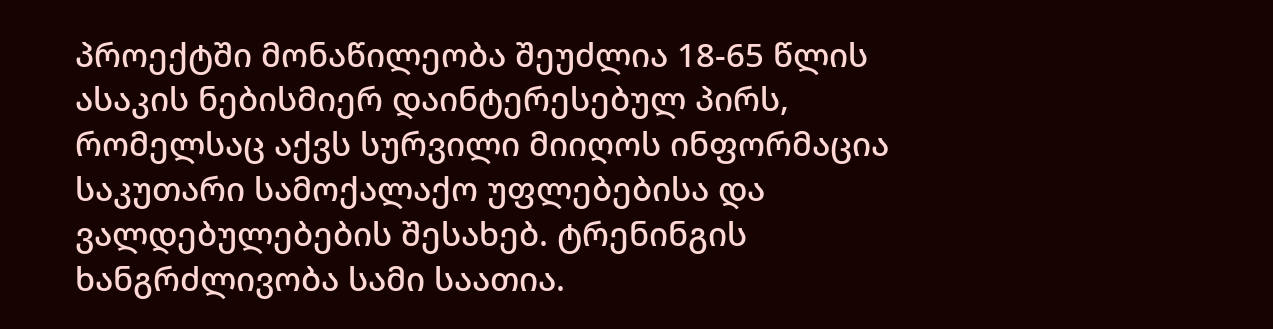პროექტში მონაწილეობა შეუძლია 18-65 წლის ასაკის ნებისმიერ დაინტერესებულ პირს, რომელსაც აქვს სურვილი მიიღოს ინფორმაცია საკუთარი სამოქალაქო უფლებებისა და ვალდებულებების შესახებ. ტრენინგის ხანგრძლივობა სამი საათია.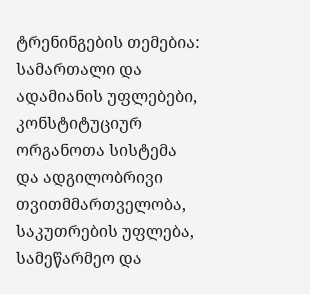ტრენინგების თემებია: სამართალი და ადამიანის უფლებები, კონსტიტუციურ ორგანოთა სისტემა და ადგილობრივი თვითმმართველობა, საკუთრების უფლება, სამეწარმეო და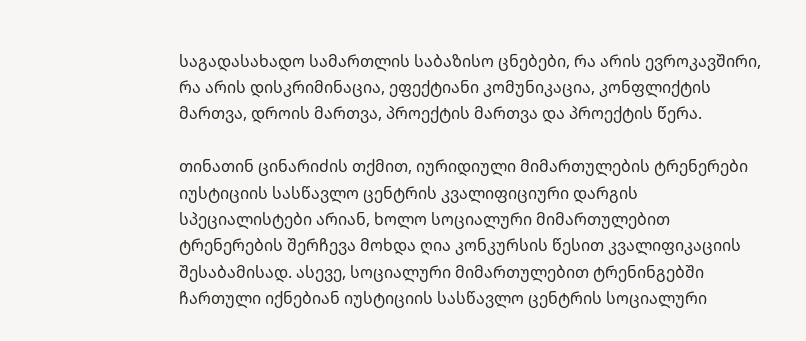საგადასახადო სამართლის საბაზისო ცნებები, რა არის ევროკავშირი, რა არის დისკრიმინაცია, ეფექტიანი კომუნიკაცია, კონფლიქტის მართვა, დროის მართვა, პროექტის მართვა და პროექტის წერა.

თინათინ ცინარიძის თქმით, იურიდიული მიმართულების ტრენერები იუსტიციის სასწავლო ცენტრის კვალიფიციური დარგის სპეციალისტები არიან, ხოლო სოციალური მიმართულებით ტრენერების შერჩევა მოხდა ღია კონკურსის წესით კვალიფიკაციის შესაბამისად. ასევე, სოციალური მიმართულებით ტრენინგებში ჩართული იქნებიან იუსტიციის სასწავლო ცენტრის სოციალური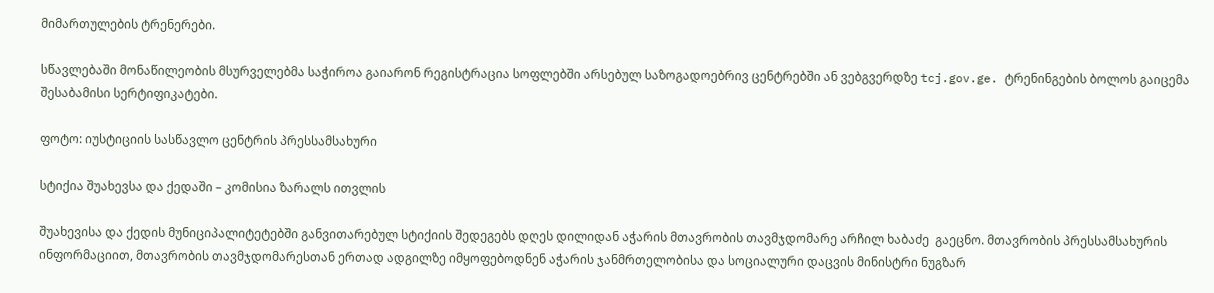მიმართულების ტრენერები.

სწავლებაში მონაწილეობის მსურველებმა საჭიროა გაიარონ რეგისტრაცია სოფლებში არსებულ საზოგადოებრივ ცენტრებში ან ვებგვერდზე tcj.gov.ge. ტრენინგების ბოლოს გაიცემა შესაბამისი სერტიფიკატები.

ფოტო: იუსტიციის სასწავლო ცენტრის პრესსამსახური

სტიქია შუახევსა და ქედაში – კომისია ზარალს ითვლის

შუახევისა და ქედის მუნიციპალიტეტებში განვითარებულ სტიქიის შედეგებს დღეს დილიდან აჭარის მთავრობის თავმჯდომარე არჩილ ხაბაძე  გაეცნო. მთავრობის პრესსამსახურის ინფორმაციით, მთავრობის თავმჯდომარესთან ერთად ადგილზე იმყოფებოდნენ აჭარის ჯანმრთელობისა და სოციალური დაცვის მინისტრი ნუგზარ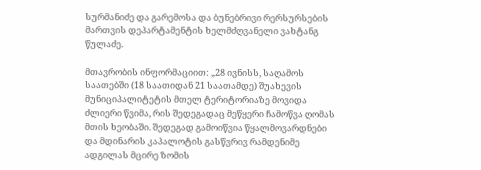სურმანიძე და გარემოსა და ბუნებრივი რერსურსების მართვის დეპარტამენტის ხელმძღვანელი ვახტანგ წულაძე.

მთავრობის ინფორმაციით: „28 ივნისს, საღამოს საათებში (18 საათიდან 21 საათამდე) შუახევის მუნიციპალიტეტის მთელ ტერიტორიაზე მოვიდა ძლიერი წვიმა, რის შედეგადაც მეწყერი ჩამოწვა ღომას მთის ხეობაში. შედეგად გამოიწვია წყალმოვარდნები და მდინარის კაპალოტის გასწვრივ რამდენიმე ადგილას მცირე ზომის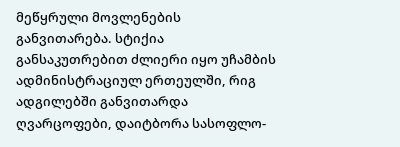მეწყრული მოვლენების განვითარება. სტიქია განსაკუთრებით ძლიერი იყო უჩამბის ადმინისტრაციულ ერთეულში, რიგ ადგილებში განვითარდა ღვარცოფები, დაიტბორა სასოფლო-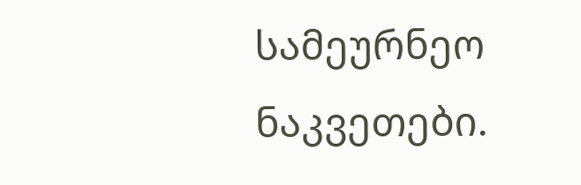სამეურნეო ნაკვეთები.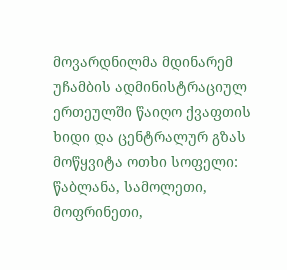მოვარდნილმა მდინარემ უჩამბის ადმინისტრაციულ ერთეულში წაიღო ქვაფთის ხიდი და ცენტრალურ გზას მოწყვიტა ოთხი სოფელი: წაბლანა, სამოლეთი, მოფრინეთი,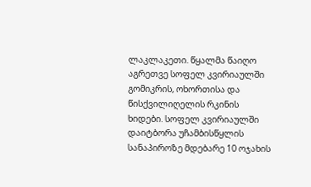ლაკლაკეთი. წყალმა წაიღო აგრეთვე სოფელ კვირიაულში გომიკრის, ოხორთისა და წისქვილიღელის რკინის ხიდები. სოფელ კვირიაულში დაიტბორა უჩამბისწყლის სანაპიროზე მდებარე 10 ოჯახის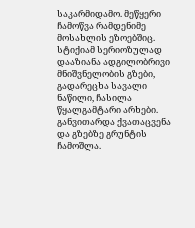საკარმიდამო. მეწყერი ჩამოწვა რამდენიმე მოსახლის ეზოებშიც. სტიქიამ სერიოზულად დააზიანა ადგილობრივი მნიშვნელობის გზები, გადარეცხა სავალი ნაწილი, ჩასილა წყალგამტარი არხები. განვითარდა ქვათაცვენა და გზებზე გრუნტის ჩამოშლა.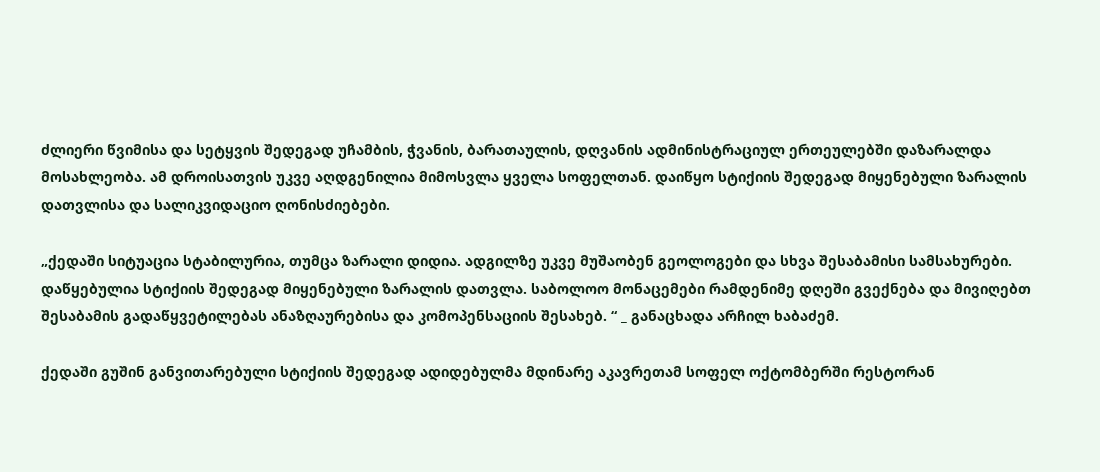ძლიერი წვიმისა და სეტყვის შედეგად უჩამბის, ჭვანის, ბარათაულის, დღვანის ადმინისტრაციულ ერთეულებში დაზარალდა მოსახლეობა. ამ დროისათვის უკვე აღდგენილია მიმოსვლა ყველა სოფელთან. დაიწყო სტიქიის შედეგად მიყენებული ზარალის დათვლისა და სალიკვიდაციო ღონისძიებები.

„ქედაში სიტუაცია სტაბილურია, თუმცა ზარალი დიდია. ადგილზე უკვე მუშაობენ გეოლოგები და სხვა შესაბამისი სამსახურები. დაწყებულია სტიქიის შედეგად მიყენებული ზარალის დათვლა. საბოლოო მონაცემები რამდენიმე დღეში გვექნება და მივიღებთ შესაბამის გადაწყვეტილებას ანაზღაურებისა და კომოპენსაციის შესახებ. “ _ განაცხადა არჩილ ხაბაძემ.

ქედაში გუშინ განვითარებული სტიქიის შედეგად ადიდებულმა მდინარე აკავრეთამ სოფელ ოქტომბერში რესტორან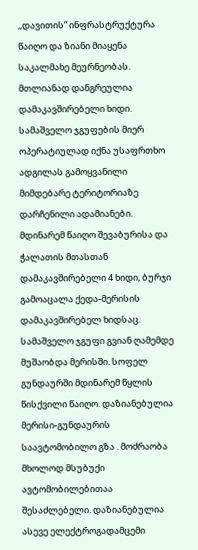,,დავითის” ინფრასტრუქტურა წაიღო და ზიანი მიაყენა საკალმახე მეურნეობას. მთლიანად დანგრეულია დამაკავშირებელი ხიდი. სამაშველო ჯგუფების მიერ ოპერატიულად იქნა უსაფრთხო ადგილას გამოყვანილი მიმდებარე ტერიტორიაზე დარჩენილი ადამიანები. მდინარემ წაიღო შევაბურისა და ჭალათის მთასთან დამაკავშირებელი 4 ხიდი, ბურჯი გამოაცალა ქედა-მერისის დამაკავშირებელ ხიდსაც. სამაშველო ჯგუფი გვიან ღამემდე მუშაობდა მერისში. სოფელ გუნდაურში მდინარემ წყლის წისქვილი წაიღო. დაზიანებულია მერისი-გუნდაურის საავტომობილო გზა . მოძრაობა მხოლოდ მსუბუქი ავტომობილებითაა შესაძლებელი. დაზიანებულია ასევე ელექტროგადამცემი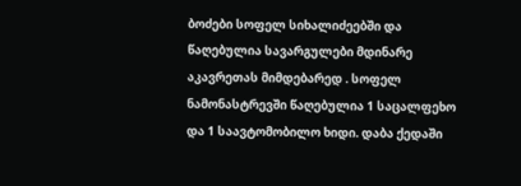ბოძები სოფელ სიხალიძეებში და წაღებულია სავარგულები მდინარე აკავრეთას მიმდებარედ . სოფელ ნამონასტრევში წაღებულია 1 საცალფეხო და 1 საავტომობილო ხიდი. დაბა ქედაში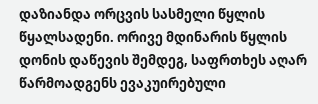დაზიანდა ორცვის სასმელი წყლის წყალსადენი. ორივე მდინარის წყლის დონის დაწევის შემდეგ, საფრთხეს აღარ წარმოადგენს ევაკუირებული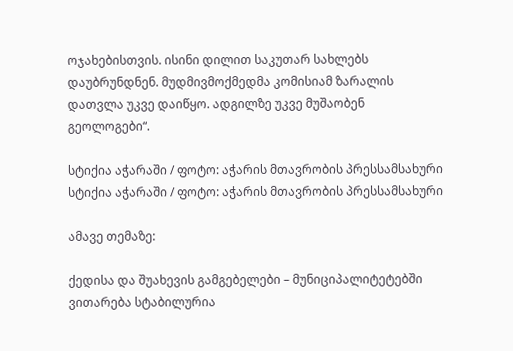ოჯახებისთვის. ისინი დილით საკუთარ სახლებს დაუბრუნდნენ. მუდმივმოქმედმა კომისიამ ზარალის დათვლა უკვე დაიწყო. ადგილზე უკვე მუშაობენ გეოლოგები“.

სტიქია აჭარაში / ფოტო: აჭარის მთავრობის პრესსამსახური
სტიქია აჭარაში / ფოტო: აჭარის მთავრობის პრესსამსახური

ამავე თემაზე:

ქედისა და შუახევის გამგებელები – მუნიციპალიტეტებში ვითარება სტაბილურია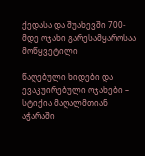ქედასა და შუახევში 700-მდე ოჯახი გარესამყაროსაა მოწყვეტილი

წაღებული ხიდები და ევაკუირებული ოჯახები – სტიქია მაღალმთიან აჭარაში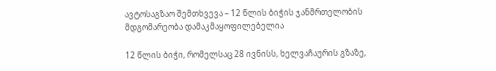ავტოსაგზაო შემთხვევა – 12 წლის ბიჭის ჯანმრთელობის მდგომარეობა დამაკმაყოფილებელია

12 წლის ბიჭი, რომელსაც 28 ივნისს, ხელვაჩაურის გზაზე,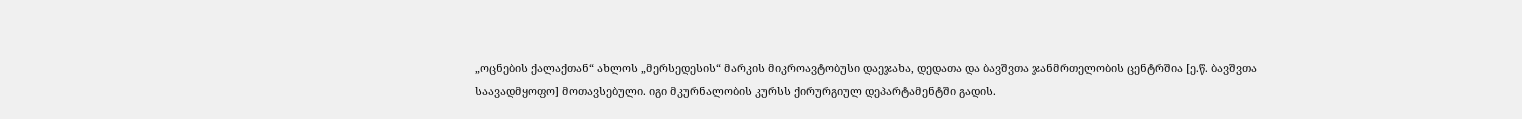„ოცნების ქალაქთან“ ახლოს „მერსედესის“ მარკის მიკროავტობუსი დაეჯახა, დედათა და ბავშვთა ჯანმრთელობის ცენტრშია [ე.წ. ბავშვთა საავადმყოფო] მოთავსებული. იგი მკურნალობის კურსს ქირურგიულ დეპარტამენტში გადის.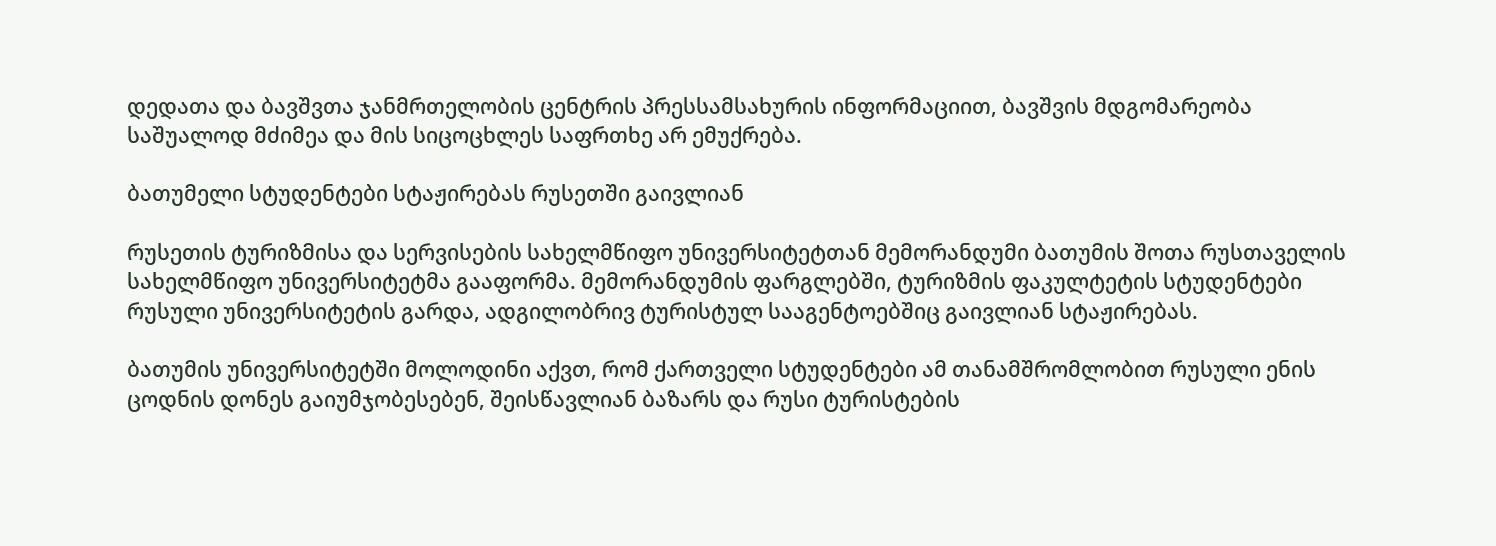დედათა და ბავშვთა ჯანმრთელობის ცენტრის პრესსამსახურის ინფორმაციით, ბავშვის მდგომარეობა საშუალოდ მძიმეა და მის სიცოცხლეს საფრთხე არ ემუქრება.

ბათუმელი სტუდენტები სტაჟირებას რუსეთში გაივლიან

რუსეთის ტურიზმისა და სერვისების სახელმწიფო უნივერსიტეტთან მემორანდუმი ბათუმის შოთა რუსთაველის სახელმწიფო უნივერსიტეტმა გააფორმა. მემორანდუმის ფარგლებში, ტურიზმის ფაკულტეტის სტუდენტები რუსული უნივერსიტეტის გარდა, ადგილობრივ ტურისტულ სააგენტოებშიც გაივლიან სტაჟირებას.

ბათუმის უნივერსიტეტში მოლოდინი აქვთ, რომ ქართველი სტუდენტები ამ თანამშრომლობით რუსული ენის ცოდნის დონეს გაიუმჯობესებენ, შეისწავლიან ბაზარს და რუსი ტურისტების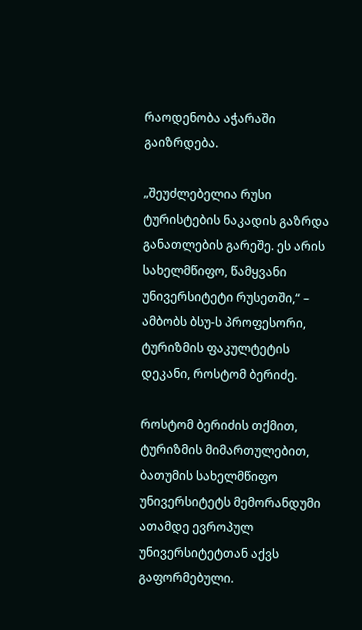რაოდენობა აჭარაში გაიზრდება.

„შეუძლებელია რუსი ტურისტების ნაკადის გაზრდა განათლების გარეშე. ეს არის სახელმწიფო, წამყვანი უნივერსიტეტი რუსეთში,“ – ამბობს ბსუ-ს პროფესორი, ტურიზმის ფაკულტეტის დეკანი, როსტომ ბერიძე.

როსტომ ბერიძის თქმით, ტურიზმის მიმართულებით, ბათუმის სახელმწიფო უნივერსიტეტს მემორანდუმი ათამდე ევროპულ უნივერსიტეტთან აქვს გაფორმებული.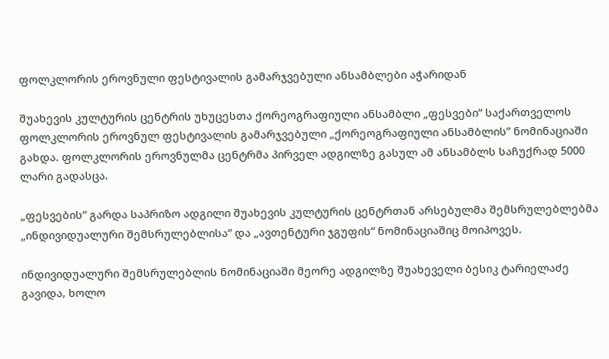ფოლკლორის ეროვნული ფესტივალის გამარჯვებული ანსამბლები აჭარიდან

შუახევის კულტურის ცენტრის უხუცესთა ქორეოგრაფიული ანსამბლი „ფესვები“ საქართველოს ფოლკლორის ეროვნულ ფესტივალის გამარჯვებული „ქორეოგრაფიული ანსამბლის” ნომინაციაში გახდა. ფოლკლორის ეროვნულმა ცენტრმა პირველ ადგილზე გასულ ამ ანსამბლს საჩუქრად 5000 ლარი გადასცა.

„ფესვების“ გარდა საპრიზო ადგილი შუახევის კულტურის ცენტრთან არსებულმა შემსრულებლებმა „ინდივიდუალური შემსრულებლისა“ და „ავთენტური ჯგუფის“ ნომინაციაშიც მოიპოვეს.

ინდივიდუალური შემსრულებლის ნომინაციაში მეორე ადგილზე შუახეველი ბესიკ ტარიელაძე გავიდა, ხოლო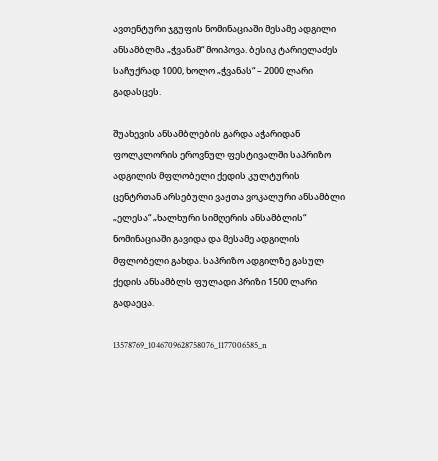ავთენტური ჯგუფის ნომინაციაში მესამე ადგილი ანსამბლმა „ჭვანამ“ მოიპოვა. ბესიკ ტარიელაძეს საჩუქრად 1000, ხოლო „ჭვანას“ – 2000 ლარი გადასცეს.

შუახევის ანსამბლების გარდა აჭარიდან ფოლკლორის ეროვნულ ფესტივალში საპრიზო ადგილის მფლობელი ქედის კულტურის ცენტრთან არსებული ვაჟთა ვოკალური ანსამბლი „ელესა“ „ხალხური სიმღერის ანსამბლის“ ნომინაციაში გავიდა და მესამე ადგილის მფლობელი გახდა. საპრიზო ადგილზე გასულ ქედის ანსამბლს ფულადი პრიზი 1500 ლარი გადაეცა.

13578769_1046709628758076_1177006585_n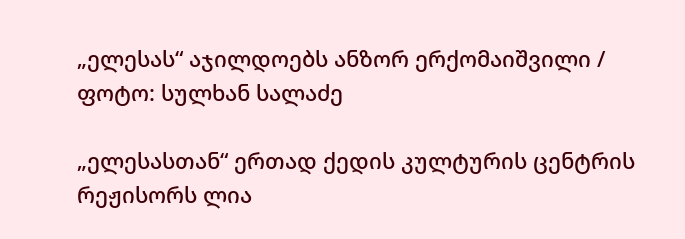„ელესას“ აჯილდოებს ანზორ ერქომაიშვილი / ფოტო: სულხან სალაძე

„ელესასთან“ ერთად ქედის კულტურის ცენტრის რეჟისორს ლია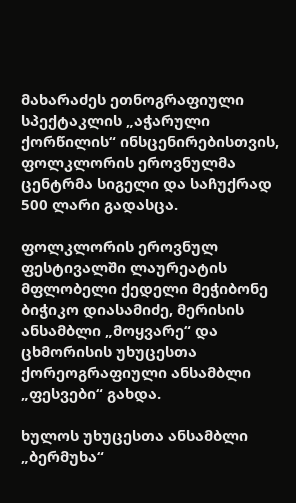მახარაძეს ეთნოგრაფიული სპექტაკლის „აჭარული ქორწილის“ ინსცენირებისთვის, ფოლკლორის ეროვნულმა ცენტრმა სიგელი და საჩუქრად 500 ლარი გადასცა.

ფოლკლორის ეროვნულ ფესტივალში ლაურეატის მფლობელი ქედელი მეჭიბონე ბიჭიკო დიასამიძე, მერისის ანსამბლი „მოყვარე“ და ცხმორისის უხუცესთა ქორეოგრაფიული ანსამბლი „ფესვები“ გახდა.

ხულოს უხუცესთა ანსამბლი „ბერმუხა“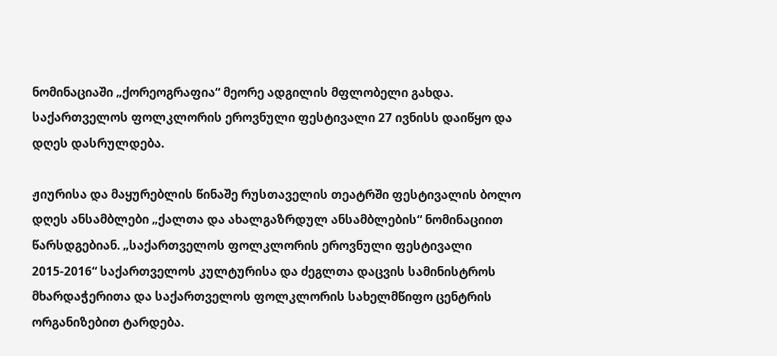ნომინაციაში „ქორეოგრაფია“ მეორე ადგილის მფლობელი გახდა. საქართველოს ფოლკლორის ეროვნული ფესტივალი 27 ივნისს დაიწყო და დღეს დასრულდება.

ჟიურისა და მაყურებლის წინაშე რუსთაველის თეატრში ფესტივალის ბოლო დღეს ანსამბლები „ქალთა და ახალგაზრდულ ანსამბლების“ ნომინაციით წარსდგებიან. „საქართველოს ფოლკლორის ეროვნული ფესტივალი 2015-2016“ საქართველოს კულტურისა და ძეგლთა დაცვის სამინისტროს მხარდაჭერითა და საქართველოს ფოლკლორის სახელმწიფო ცენტრის ორგანიზებით ტარდება.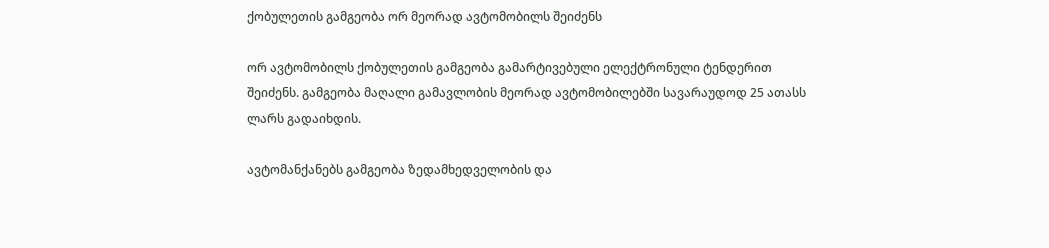ქობულეთის გამგეობა ორ მეორად ავტომობილს შეიძენს

ორ ავტომობილს ქობულეთის გამგეობა გამარტივებული ელექტრონული ტენდერით შეიძენს. გამგეობა მაღალი გამავლობის მეორად ავტომობილებში სავარაუდოდ 25 ათასს ლარს გადაიხდის.

ავტომანქანებს გამგეობა ზედამხედველობის და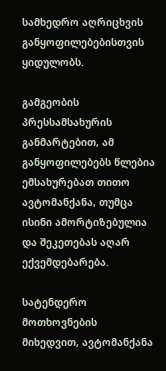სამხედრო აღრიცხვის განყოფილებებისთვის ყიდულობს.

გამგეობის პრესსამსახურის განმარტებით, ამ განყოფილებებს წლებია ემსახურებათ თითო ავტომანქანა, თუმცა ისინი ამორტიზებულია და შეკეთებას აღარ ექვემდებარება.

სატენდერო მოთხოვნების მიხედვით, ავტომანქანა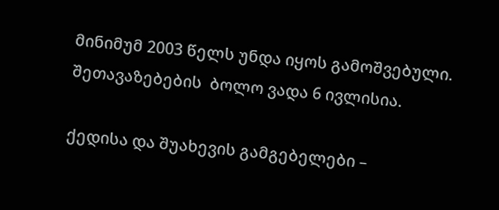მინიმუმ 2003 წელს უნდა იყოს გამოშვებული. შეთავაზებების  ბოლო ვადა 6 ივლისია.

ქედისა და შუახევის გამგებელები –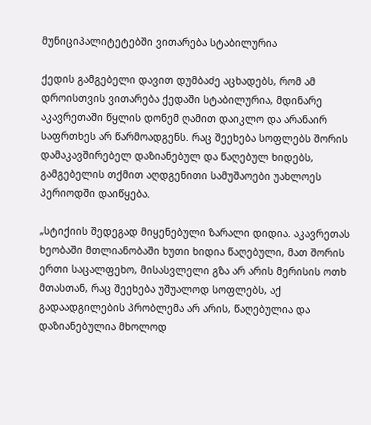მუნიციპალიტეტებში ვითარება სტაბილურია

ქედის გამგებელი დავით დუმბაძე აცხადებს, რომ ამ დროისთვის ვითარება ქედაში სტაბილურია, მდინარე აკავრეთაში წყლის დონემ ღამით დაიკლო და არანაირ საფრთხეს არ წარმოადგენს. რაც შეეხება სოფლებს შორის დამაკავშირებელ დაზიანებულ და წაღებულ ხიდებს, გამგებელის თქმით აღდგენითი სამუშაოები უახლოეს პერიოდში დაიწყება.

„სტიქიის შედეგად მიყენებული ზარალი დიდია. აკავრეთას ხეობაში მთლიანობაში ხუთი ხიდია წაღებული, მათ შორის ერთი საცალფეხო, მისასვლელი გზა არ არის მერისის ოთხ მთასთან, რაც შეეხება უშუალოდ სოფლებს, აქ გადაადგილების პრობლემა არ არის, წაღებულია და დაზიანებულია მხოლოდ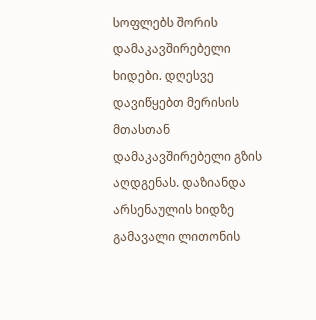სოფლებს შორის დამაკავშირებელი ხიდები. დღესვე დავიწყებთ მერისის მთასთან დამაკავშირებელი გზის აღდგენას. დაზიანდა არსენაულის ხიდზე გამავალი ლითონის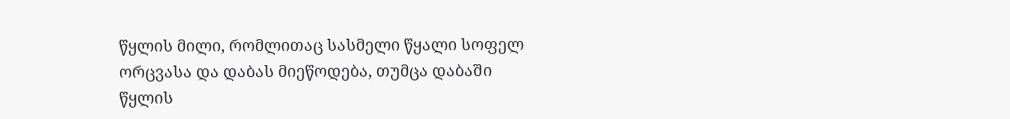წყლის მილი, რომლითაც სასმელი წყალი სოფელ ორცვასა და დაბას მიეწოდება, თუმცა დაბაში წყლის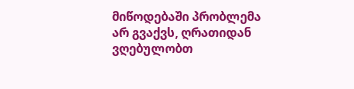მიწოდებაში პრობლემა არ გვაქვს, ღრათიდან ვღებულობთ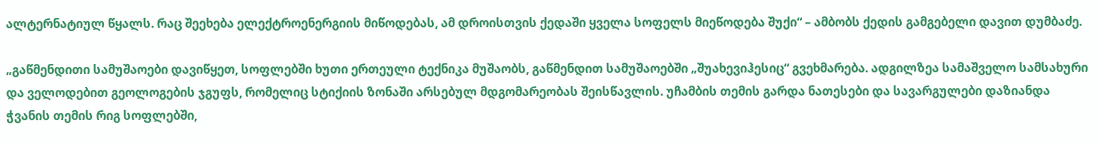ალტერნატიულ წყალს. რაც შეეხება ელექტროენერგიის მიწოდებას, ამ დროისთვის ქედაში ყველა სოფელს მიეწოდება შუქი“ – ამბობს ქედის გამგებელი დავით დუმბაძე.

„გაწმენდითი სამუშაოები დავიწყეთ, სოფლებში ხუთი ერთეული ტექნიკა მუშაობს, გაწმენდით სამუშაოებში „შუახევიჰესიც“ გვეხმარება. ადგილზეა სამაშველო სამსახური და ველოდებით გეოლოგების ჯგუფს, რომელიც სტიქიის ზონაში არსებულ მდგომარეობას შეისწავლის. უჩამბის თემის გარდა ნათესები და სავარგულები დაზიანდა ჭვანის თემის რიგ სოფლებში,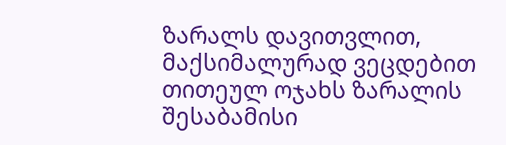ზარალს დავითვლით, მაქსიმალურად ვეცდებით თითეულ ოჯახს ზარალის შესაბამისი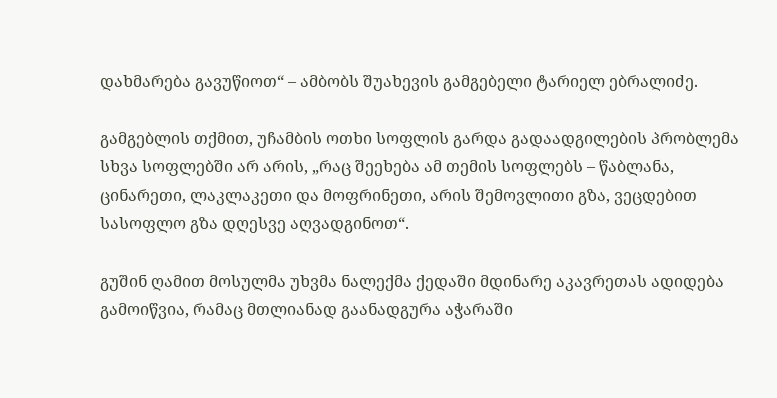დახმარება გავუწიოთ“ – ამბობს შუახევის გამგებელი ტარიელ ებრალიძე.

გამგებლის თქმით, უჩამბის ოთხი სოფლის გარდა გადაადგილების პრობლემა სხვა სოფლებში არ არის, „რაც შეეხება ამ თემის სოფლებს – წაბლანა, ცინარეთი, ლაკლაკეთი და მოფრინეთი, არის შემოვლითი გზა, ვეცდებით სასოფლო გზა დღესვე აღვადგინოთ“.

გუშინ ღამით მოსულმა უხვმა ნალექმა ქედაში მდინარე აკავრეთას ადიდება გამოიწვია, რამაც მთლიანად გაანადგურა აჭარაში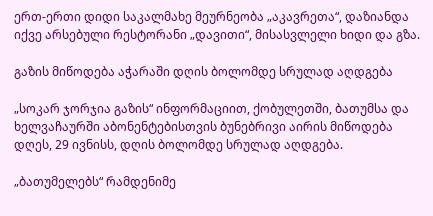ერთ-ერთი დიდი საკალმახე მეურნეობა „აკავრეთა“, დაზიანდა იქვე არსებული რესტორანი „დავითი“, მისასვლელი ხიდი და გზა.

გაზის მიწოდება აჭარაში დღის ბოლომდე სრულად აღდგება

„სოკარ ჯორჯია გაზის“ ინფორმაციით, ქობულეთში, ბათუმსა და ხელვაჩაურში აბონენტებისთვის ბუნებრივი აირის მიწოდება დღეს, 29 ივნისს, დღის ბოლომდე სრულად აღდგება.

„ბათუმელებს“ რამდენიმე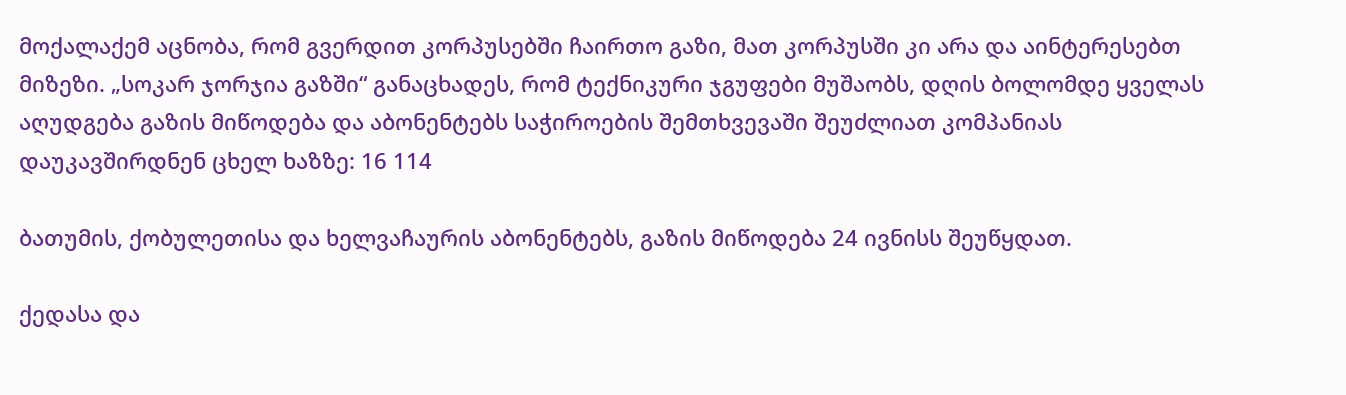მოქალაქემ აცნობა, რომ გვერდით კორპუსებში ჩაირთო გაზი, მათ კორპუსში კი არა და აინტერესებთ მიზეზი. „სოკარ ჯორჯია გაზში“ განაცხადეს, რომ ტექნიკური ჯგუფები მუშაობს, დღის ბოლომდე ყველას აღუდგება გაზის მიწოდება და აბონენტებს საჭიროების შემთხვევაში შეუძლიათ კომპანიას დაუკავშირდნენ ცხელ ხაზზე: 16 114

ბათუმის, ქობულეთისა და ხელვაჩაურის აბონენტებს, გაზის მიწოდება 24 ივნისს შეუწყდათ.

ქედასა და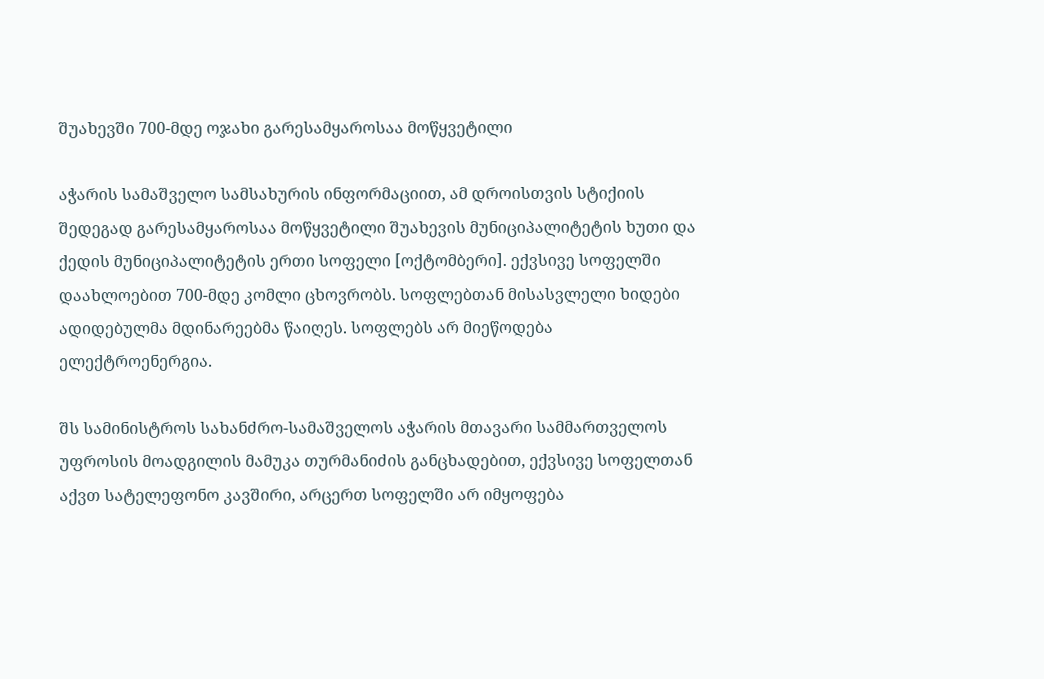შუახევში 700-მდე ოჯახი გარესამყაროსაა მოწყვეტილი

აჭარის სამაშველო სამსახურის ინფორმაციით, ამ დროისთვის სტიქიის შედეგად გარესამყაროსაა მოწყვეტილი შუახევის მუნიციპალიტეტის ხუთი და ქედის მუნიციპალიტეტის ერთი სოფელი [ოქტომბერი]. ექვსივე სოფელში დაახლოებით 700-მდე კომლი ცხოვრობს. სოფლებთან მისასვლელი ხიდები ადიდებულმა მდინარეებმა წაიღეს. სოფლებს არ მიეწოდება ელექტროენერგია.

შს სამინისტროს სახანძრო-სამაშველოს აჭარის მთავარი სამმართველოს უფროსის მოადგილის მამუკა თურმანიძის განცხადებით, ექვსივე სოფელთან აქვთ სატელეფონო კავშირი, არცერთ სოფელში არ იმყოფება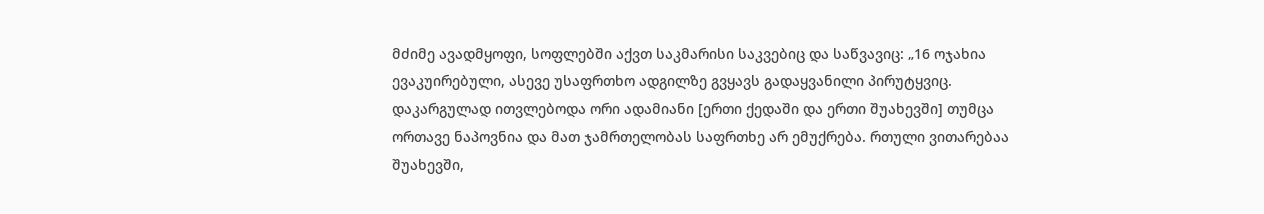მძიმე ავადმყოფი, სოფლებში აქვთ საკმარისი საკვებიც და საწვავიც: „16 ოჯახია ევაკუირებული, ასევე უსაფრთხო ადგილზე გვყავს გადაყვანილი პირუტყვიც. დაკარგულად ითვლებოდა ორი ადამიანი [ერთი ქედაში და ერთი შუახევში] თუმცა ორთავე ნაპოვნია და მათ ჯამრთელობას საფრთხე არ ემუქრება. რთული ვითარებაა შუახევში,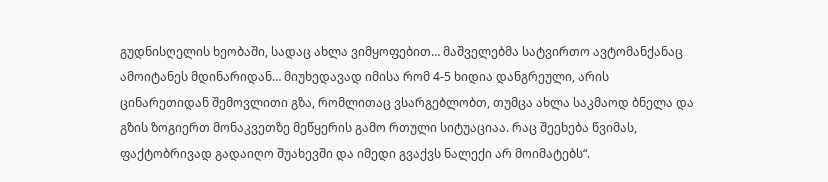გუდნისღელის ხეობაში, სადაც ახლა ვიმყოფებით… მაშველებმა სატვირთო ავტომანქანაც ამოიტანეს მდინარიდან… მიუხედავად იმისა რომ 4-5 ხიდია დანგრეული, არის ცინარეთიდან შემოვლითი გზა, რომლითაც ვსარგებლობთ, თუმცა ახლა საკმაოდ ბნელა და გზის ზოგიერთ მონაკვეთზე მეწყერის გამო რთული სიტუაციაა. რაც შეეხება წვიმას, ფაქტობრივად გადაიღო შუახევში და იმედი გვაქვს ნალექი არ მოიმატებს“.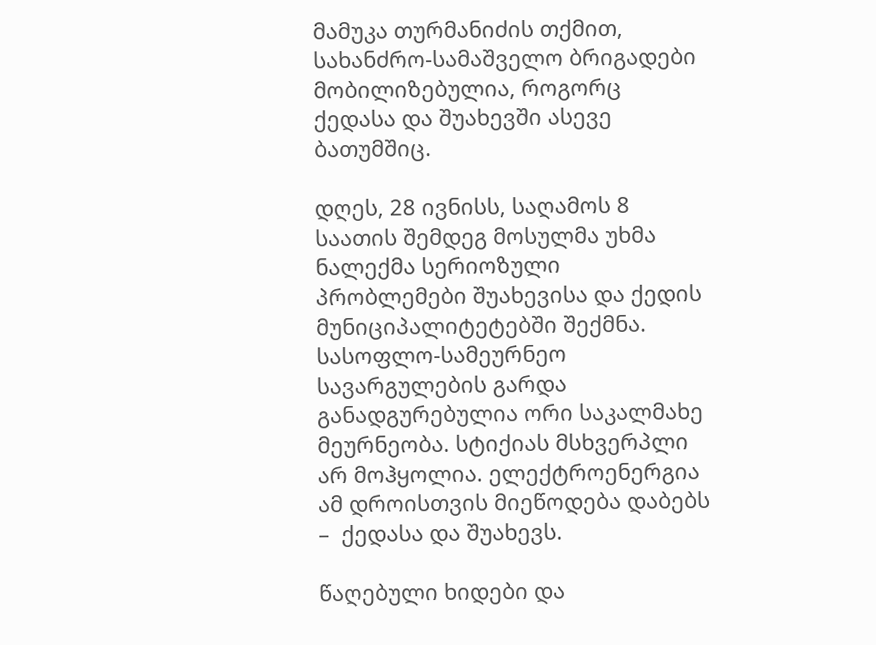მამუკა თურმანიძის თქმით, სახანძრო-სამაშველო ბრიგადები მობილიზებულია, როგორც ქედასა და შუახევში ასევე ბათუმშიც.

დღეს, 28 ივნისს, საღამოს 8 საათის შემდეგ მოსულმა უხმა ნალექმა სერიოზული პრობლემები შუახევისა და ქედის მუნიციპალიტეტებში შექმნა. სასოფლო-სამეურნეო სავარგულების გარდა განადგურებულია ორი საკალმახე მეურნეობა. სტიქიას მსხვერპლი არ მოჰყოლია. ელექტროენერგია ამ დროისთვის მიეწოდება დაბებს –  ქედასა და შუახევს.

წაღებული ხიდები და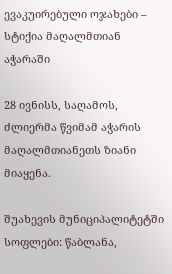ევაკუირებული ოჯახები – სტიქია მაღალმთიან აჭარაში

28 ივნისს, საღამოს, ძლიერმა წვიმამ აჭარის მაღალმთიანეთს ზიანი მიაყენა.

შუახევის მუნიციპალიტეტში სოფლები: წაბლანა,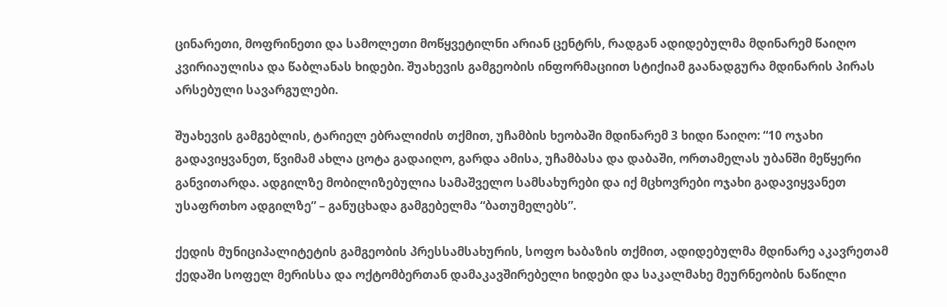ცინარეთი, მოფრინეთი და სამოლეთი მოწყვეტილნი არიან ცენტრს, რადგან ადიდებულმა მდინარემ წაიღო კვირიაულისა და წაბლანას ხიდები. შუახევის გამგეობის ინფორმაციით სტიქიამ გაანადგურა მდინარის პირას არსებული სავარგულები.

შუახევის გამგებლის, ტარიელ ებრალიძის თქმით, უჩამბის ხეობაში მდინარემ 3 ხიდი წაიღო: “10 ოჯახი გადავიყვანეთ, წვიმამ ახლა ცოტა გადაიღო, გარდა ამისა, უჩამბასა და დაბაში, ორთამელას უბანში მეწყერი განვითარდა. ადგილზე მობილიზებულია სამაშველო სამსახურები და იქ მცხოვრები ოჯახი გადავიყვანეთ უსაფრთხო ადგილზე” – განუცხადა გამგებელმა “ბათუმელებს”.

ქედის მუნიციპალიტეტის გამგეობის პრესსამსახურის, სოფო ხაბაზის თქმით, ადიდებულმა მდინარე აკავრეთამ ქედაში სოფელ მერისსა და ოქტომბერთან დამაკავშირებელი ხიდები და საკალმახე მეურნეობის ნაწილი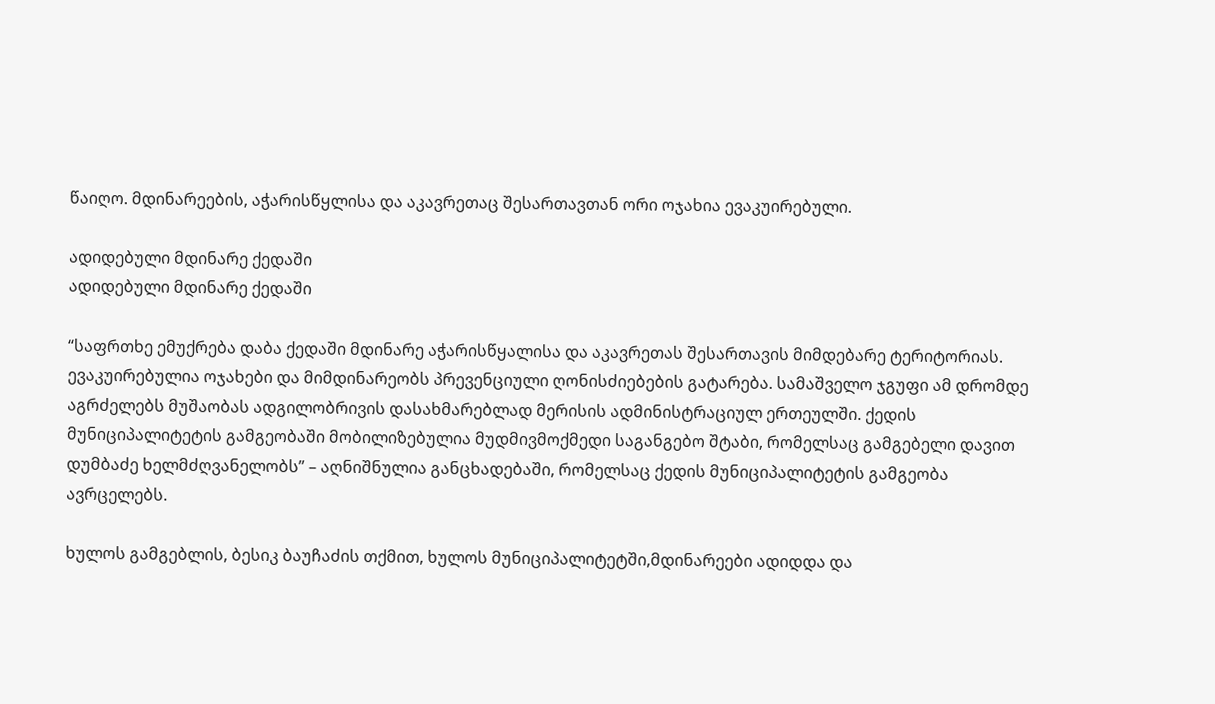წაიღო. მდინარეების, აჭარისწყლისა და აკავრეთაც შესართავთან ორი ოჯახია ევაკუირებული.

ადიდებული მდინარე ქედაში
ადიდებული მდინარე ქედაში

“საფრთხე ემუქრება დაბა ქედაში მდინარე აჭარისწყალისა და აკავრეთას შესართავის მიმდებარე ტერიტორიას. ევაკუირებულია ოჯახები და მიმდინარეობს პრევენციული ღონისძიებების გატარება. სამაშველო ჯგუფი ამ დრომდე აგრძელებს მუშაობას ადგილობრივის დასახმარებლად მერისის ადმინისტრაციულ ერთეულში. ქედის მუნიციპალიტეტის გამგეობაში მობილიზებულია მუდმივმოქმედი საგანგებო შტაბი, რომელსაც გამგებელი დავით დუმბაძე ხელმძღვანელობს” – აღნიშნულია განცხადებაში, რომელსაც ქედის მუნიციპალიტეტის გამგეობა ავრცელებს.

ხულოს გამგებლის, ბესიკ ბაუჩაძის თქმით, ხულოს მუნიციპალიტეტში,მდინარეები ადიდდა და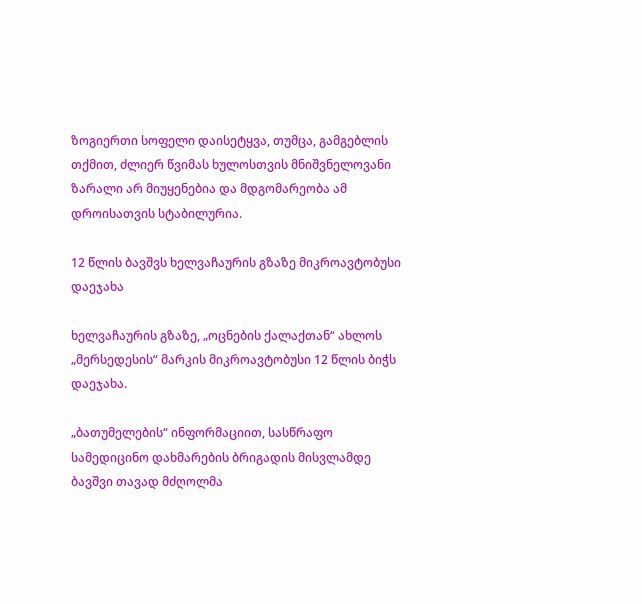ზოგიერთი სოფელი დაისეტყვა, თუმცა, გამგებლის თქმით, ძლიერ წვიმას ხულოსთვის მნიშვნელოვანი ზარალი არ მიუყენებია და მდგომარეობა ამ დროისათვის სტაბილურია.

12 წლის ბავშვს ხელვაჩაურის გზაზე მიკროავტობუსი დაეჯახა

ხელვაჩაურის გზაზე, „ოცნების ქალაქთან“ ახლოს „მერსედესის“ მარკის მიკროავტობუსი 12 წლის ბიჭს დაეჯახა.

„ბათუმელების“ ინფორმაციით, სასწრაფო სამედიცინო დახმარების ბრიგადის მისვლამდე ბავშვი თავად მძღოლმა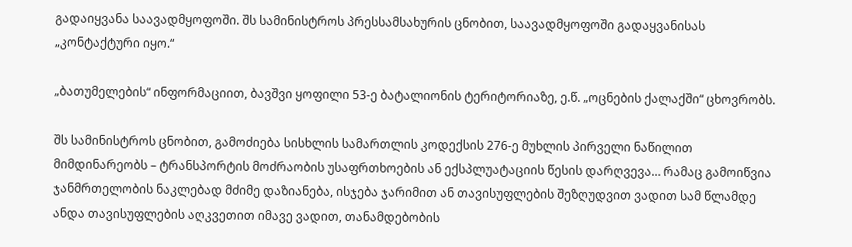გადაიყვანა საავადმყოფოში. შს სამინისტროს პრესსამსახურის ცნობით, საავადმყოფოში გადაყვანისას „კონტაქტური იყო.“

„ბათუმელების“ ინფორმაციით, ბავშვი ყოფილი 53-ე ბატალიონის ტერიტორიაზე, ე.წ. „ოცნების ქალაქში“ ცხოვრობს.

შს სამინისტროს ცნობით, გამოძიება სისხლის სამართლის კოდექსის 276-ე მუხლის პირველი ნაწილით მიმდინარეობს – ტრანსპორტის მოძრაობის უსაფრთხოების ან ექსპლუატაციის წესის დარღვევა… რამაც გამოიწვია ჯანმრთელობის ნაკლებად მძიმე დაზიანება, ისჯება ჯარიმით ან თავისუფლების შეზღუდვით ვადით სამ წლამდე ანდა თავისუფლების აღკვეთით იმავე ვადით, თანამდებობის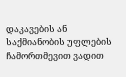დაკავების ან საქმიანობის უფლების ჩამორთმევით ვადით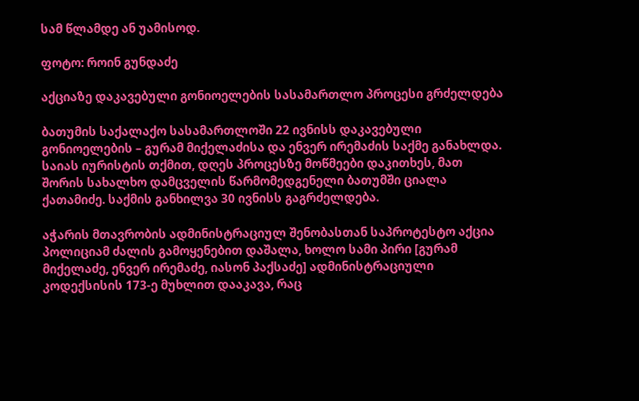სამ წლამდე ან უამისოდ.

ფოტო: როინ გუნდაძე

აქციაზე დაკავებული გონიოელების სასამართლო პროცესი გრძელდება

ბათუმის საქალაქო სასამართლოში 22 ივნისს დაკავებული გონიოელების – გურამ მიქელაძისა და ენვერ ირემაძის საქმე განახლდა. საიას იურისტის თქმით, დღეს პროცესზე მოწმეები დაკითხეს, მათ შორის სახალხო დამცველის წარმომედგენელი ბათუმში ციალა ქათამიძე. საქმის განხილვა 30 ივნისს გაგრძელდება.

აჭარის მთავრობის ადმინისტრაციულ შენობასთან საპროტესტო აქცია პოლიციამ ძალის გამოყენებით დაშალა, ხოლო სამი პირი [გურამ მიქელაძე, ენვერ ირემაძე, იასონ პაქსაძე] ადმინისტრაციული კოდექსისის 173-ე მუხლით დააკავა, რაც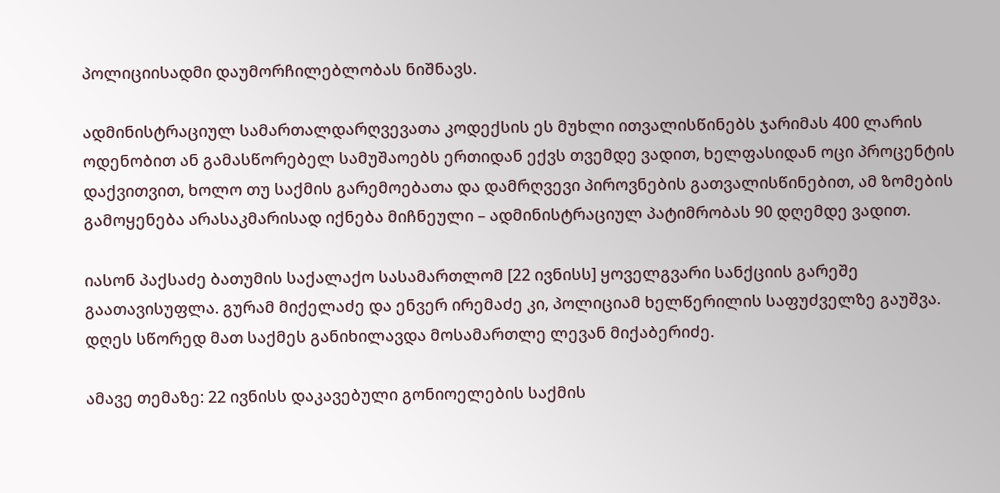პოლიციისადმი დაუმორჩილებლობას ნიშნავს.

ადმინისტრაციულ სამართალდარღვევათა კოდექსის ეს მუხლი ითვალისწინებს ჯარიმას 400 ლარის ოდენობით ან გამასწორებელ სამუშაოებს ერთიდან ექვს თვემდე ვადით, ხელფასიდან ოცი პროცენტის დაქვითვით, ხოლო თუ საქმის გარემოებათა და დამრღვევი პიროვნების გათვალისწინებით, ამ ზომების გამოყენება არასაკმარისად იქნება მიჩნეული – ადმინისტრაციულ პატიმრობას 90 დღემდე ვადით.

იასონ პაქსაძე ბათუმის საქალაქო სასამართლომ [22 ივნისს] ყოველგვარი სანქციის გარეშე გაათავისუფლა. გურამ მიქელაძე და ენვერ ირემაძე კი, პოლიციამ ხელწერილის საფუძველზე გაუშვა. დღეს სწორედ მათ საქმეს განიხილავდა მოსამართლე ლევან მიქაბერიძე.

ამავე თემაზე: 22 ივნისს დაკავებული გონიოელების საქმის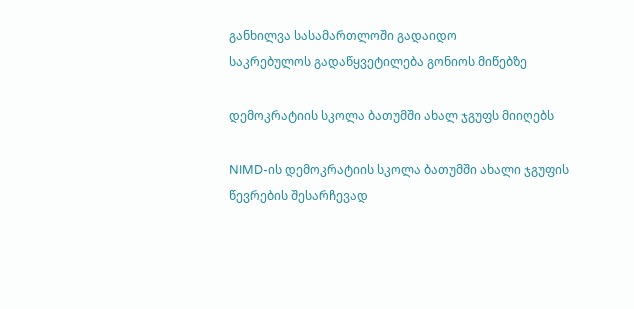განხილვა სასამართლოში გადაიდო
საკრებულოს გადაწყვეტილება გონიოს მიწებზე

დემოკრატიის სკოლა ბათუმში ახალ ჯგუფს მიიღებს

NIMD-ის დემოკრატიის სკოლა ბათუმში ახალი ჯგუფის წევრების შესარჩევად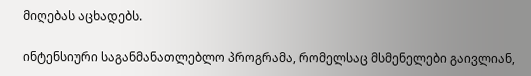მიღებას აცხადებს.

ინტენსიური საგანმანათლებლო პროგრამა, რომელსაც მსმენელები გაივლიან,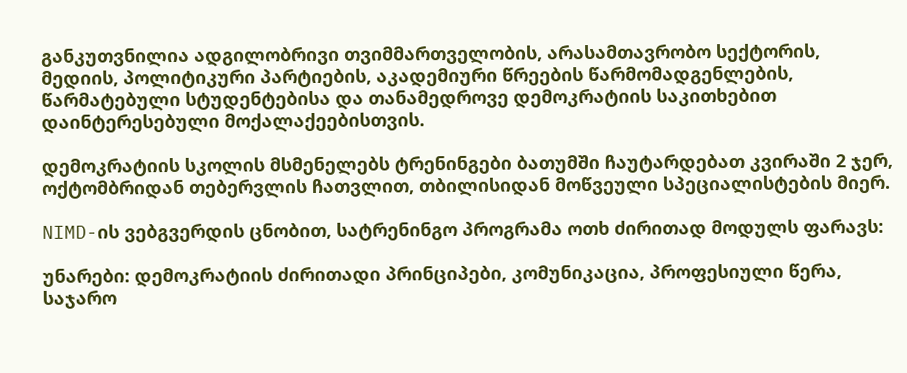განკუთვნილია ადგილობრივი თვიმმართველობის, არასამთავრობო სექტორის, მედიის, პოლიტიკური პარტიების, აკადემიური წრეების წარმომადგენლების, წარმატებული სტუდენტებისა და თანამედროვე დემოკრატიის საკითხებით დაინტერესებული მოქალაქეებისთვის.

დემოკრატიის სკოლის მსმენელებს ტრენინგები ბათუმში ჩაუტარდებათ კვირაში 2 ჯერ, ოქტომბრიდან თებერვლის ჩათვლით, თბილისიდან მოწვეული სპეციალისტების მიერ.

NIMD-ის ვებგვერდის ცნობით, სატრენინგო პროგრამა ოთხ ძირითად მოდულს ფარავს:

უნარები: დემოკრატიის ძირითადი პრინციპები, კომუნიკაცია, პროფესიული წერა, საჯარო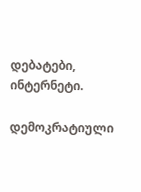დებატები, ინტერნეტი.

დემოკრატიული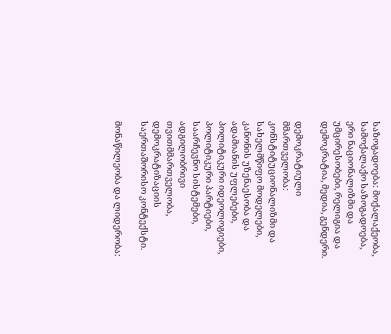საზოგადოება: მოქალაქეობა, სამოქალაქო საზოგადოება, ერი ნაციონალიზმი და უმცირესობები, რელიგია და დემოკრატია, მედია, გენდერი.

დემოკრატიული მმართველობა: კონსტიტუციონალიზმი და სახელმწიფო მოდელები, კანონის უზენაესობა და ადამიანის უფლებები, პოლიტიკური იდეოლოგიები, პოლიტიკური პარტიები, საარჩევნო სისტემები, ადგილობრივი თვითმმართველობა, დემოკრატიზაციის საერთაშორისო კონტექსტი.

მონაწილეობა და ლიდერობა: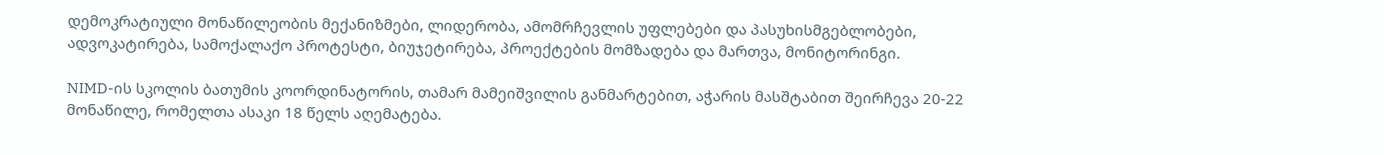დემოკრატიული მონაწილეობის მექანიზმები, ლიდერობა, ამომრჩევლის უფლებები და პასუხისმგებლობები, ადვოკატირება, სამოქალაქო პროტესტი, ბიუჯეტირება, პროექტების მომზადება და მართვა, მონიტორინგი.

NIMD-ის სკოლის ბათუმის კოორდინატორის, თამარ მამეიშვილის განმარტებით, აჭარის მასშტაბით შეირჩევა 20-22 მონაწილე, რომელთა ასაკი 18 წელს აღემატება.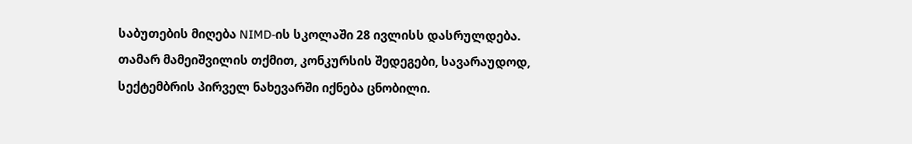საბუთების მიღება NIMD-ის სკოლაში 28 ივლისს დასრულდება. თამარ მამეიშვილის თქმით, კონკურსის შედეგები, სავარაუდოდ, სექტემბრის პირველ ნახევარში იქნება ცნობილი.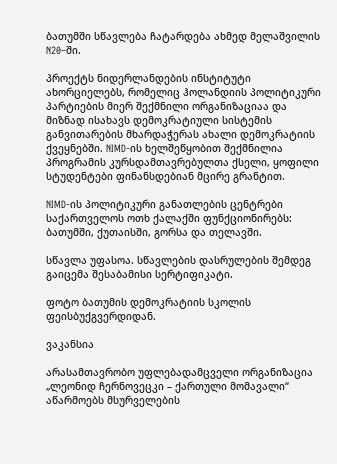ბათუმში სწავლება ჩატარდება ახმედ მელაშვილის N20–ში.

პროექტს ნიდერლანდების ინსტიტუტი ახორციელებს, რომელიც ჰოლანდიის პოლიტიკური პარტიების მიერ შექმნილი ორგანიზაციაა და მიზნად ისახავს დემოკრატიული სისტემის განვითარების მხარდაჭერას ახალი დემოკრატიის ქვეყნებში. NIMD-ის ხელშეწყობით შექმნილია პროგრამის კურსდამთავრებულთა ქსელი, ყოფილი სტუდენტები ფინანსდებიან მცირე გრანტით.

NIMD-ის პოლიტიკური განათლების ცენტრები საქართველოს ოთხ ქალაქში ფუნქციონირებს: ბათუმში, ქუთაისში, გორსა და თელავში.

სწავლა უფასოა. სწავლების დასრულების შემდეგ გაიცემა შესაბამისი სერტიფიკატი.

ფოტო ბათუმის დემოკრატიის სკოლის ფეისბუქგვერდიდან.

ვაკანსია

არასამთავრობო უფლებადამცველი ორგანიზაცია „ლეონიდ ჩერნოვეცკი – ქართული მომავალი“ აწარმოებს მსურველების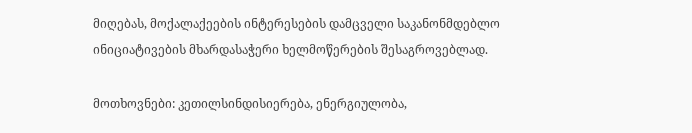მიღებას, მოქალაქეების ინტერესების დამცველი საკანონმდებლო ინიციატივების მხარდასაჭერი ხელმოწერების შესაგროვებლად.

მოთხოვნები: კეთილსინდისიერება, ენერგიულობა,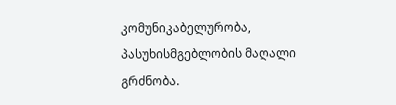კომუნიკაბელურობა, პასუხისმგებლობის მაღალი გრძნობა.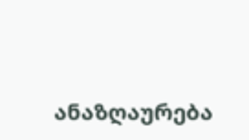ანაზღაურება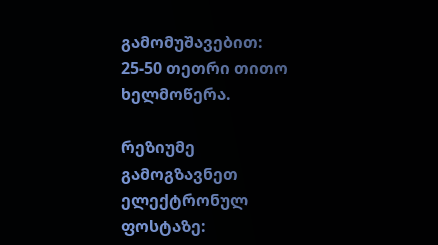გამომუშავებით: 25-50 თეთრი თითო ხელმოწერა.

რეზიუმე გამოგზავნეთ ელექტრონულ ფოსტაზე: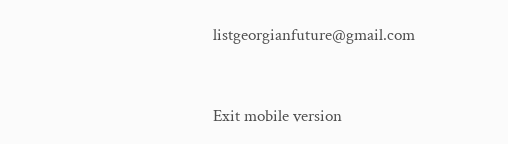listgeorgianfuture@gmail.com



Exit mobile version